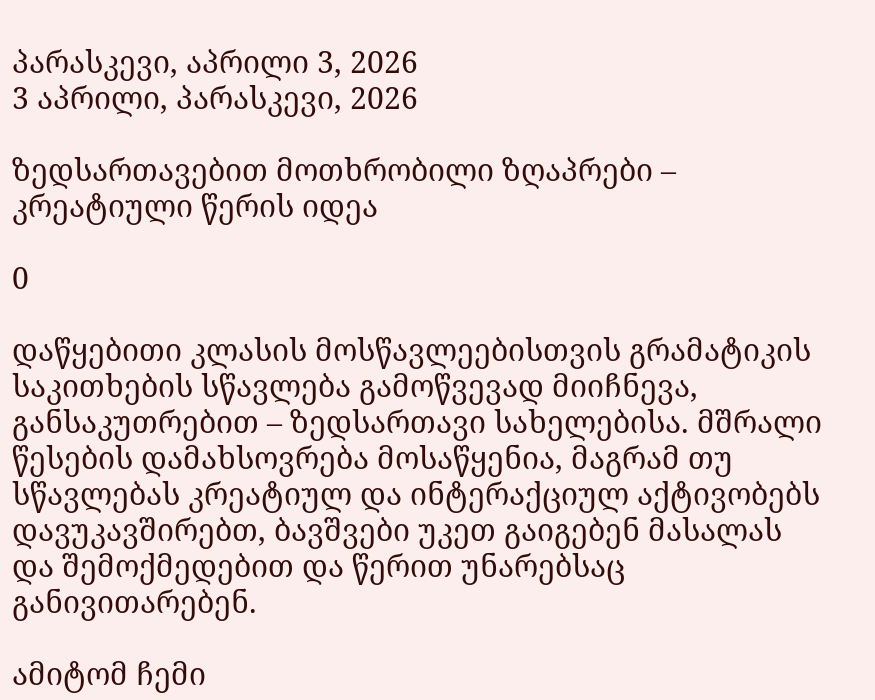პარასკევი, აპრილი 3, 2026
3 აპრილი, პარასკევი, 2026

ზედსართავებით მოთხრობილი ზღაპრები – კრეატიული წერის იდეა

0

დაწყებითი კლასის მოსწავლეებისთვის გრამატიკის საკითხების სწავლება გამოწვევად მიიჩნევა, განსაკუთრებით – ზედსართავი სახელებისა. მშრალი წესების დამახსოვრება მოსაწყენია, მაგრამ თუ სწავლებას კრეატიულ და ინტერაქციულ აქტივობებს დავუკავშირებთ, ბავშვები უკეთ გაიგებენ მასალას და შემოქმედებით და წერით უნარებსაც განივითარებენ.

ამიტომ ჩემი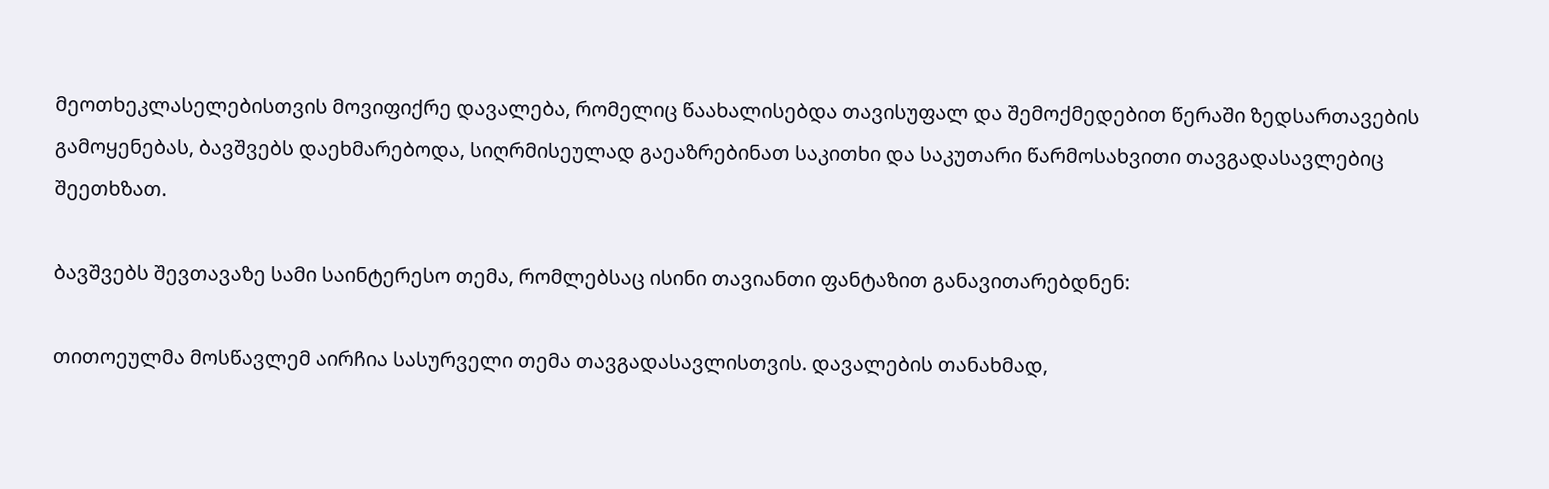მეოთხეკლასელებისთვის მოვიფიქრე დავალება, რომელიც წაახალისებდა თავისუფალ და შემოქმედებით წერაში ზედსართავების გამოყენებას, ბავშვებს დაეხმარებოდა, სიღრმისეულად გაეაზრებინათ საკითხი და საკუთარი წარმოსახვითი თავგადასავლებიც შეეთხზათ.

ბავშვებს შევთავაზე სამი საინტერესო თემა, რომლებსაც ისინი თავიანთი ფანტაზით განავითარებდნენ:

თითოეულმა მოსწავლემ აირჩია სასურველი თემა თავგადასავლისთვის. დავალების თანახმად,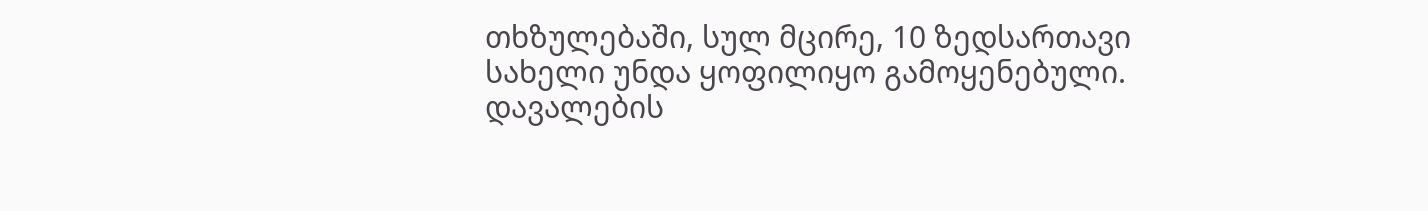თხზულებაში, სულ მცირე, 10 ზედსართავი სახელი უნდა ყოფილიყო გამოყენებული. დავალების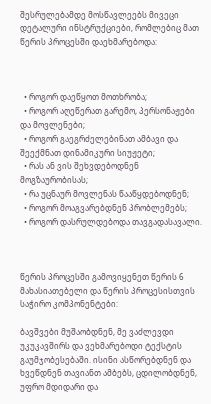შესრულებამდე მოსწავლეებს მივეცი დეტალური ინსტრუქციები, რომლებიც მათ წერის პროცესში დაეხმარებოდა:



  • როგორ დაეწყოთ მოთხრობა;
  • როგორ აღეწერათ გარემო, პერსონაჟები და მოვლენები;
  • როგორ გაეგრძელებინათ ამბავი და შეექმნათ დინამიკური სიუჟეტი;
  • რას ან ვის შეხვდებოდნენ მოგზაურობისას;
  • რა უცნაურ მოვლენას წააწყდებოდნენ;
  • როგორ მოაგვარებდნენ პრობლემებს;
  • როგორ დასრულდებოდა თავგადასავალი.



წერის პროცესში გამოვიყენეთ წერის 6 მახასიათებელი და წერის პროცესისთვის საჭირო კომპონენტები:

ბავშვები მუშაობდნენ, მე ვაძლევდი უკუკავშირს და ვეხმარებოდი ტექსტის გაუმჯობესებაში. ისინი ასწორებდნენ და ხვეწდნენ თავიანთ ამბებს, ცდილობდნენ, უფრო მდიდარი და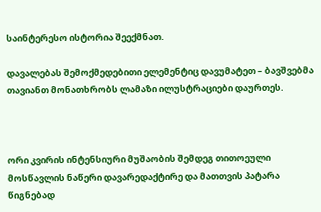საინტერესო ისტორია შეექმნათ.

დავალებას შემოქმედებითი ელემენტიც დავუმატეთ – ბავშვებმა თავიანთ მონათხრობს ლამაზი ილუსტრაციები დაურთეს.



ორი კვირის ინტენსიური მუშაობის შემდეგ თითოეული მოსწავლის ნაწერი დავარედაქტირე და მათთვის პატარა წიგნებად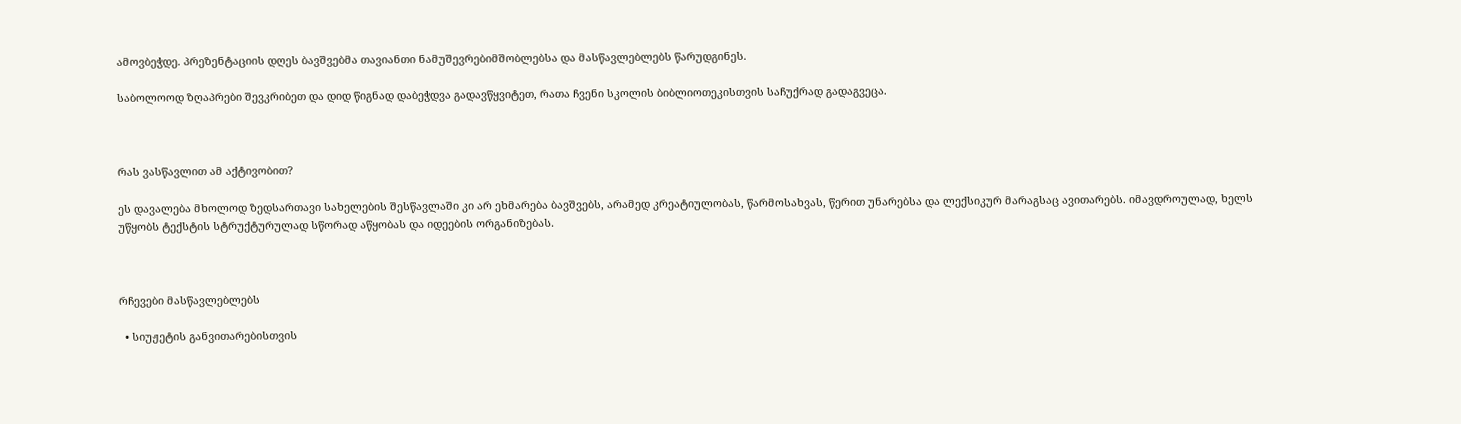ამოვბეჭდე. პრეზენტაციის დღეს ბავშვებმა თავიანთი ნამუშევრებიმშობლებსა და მასწავლებლებს წარუდგინეს.

საბოლოოდ ზღაპრები შევკრიბეთ და დიდ წიგნად დაბეჭდვა გადავწყვიტეთ, რათა ჩვენი სკოლის ბიბლიოთეკისთვის საჩუქრად გადაგვეცა.



რას ვასწავლით ამ აქტივობით?

ეს დავალება მხოლოდ ზედსართავი სახელების შესწავლაში კი არ ეხმარება ბავშვებს, არამედ კრეატიულობას, წარმოსახვას, წერით უნარებსა და ლექსიკურ მარაგსაც ავითარებს. იმავდროულად, ხელს უწყობს ტექსტის სტრუქტურულად სწორად აწყობას და იდეების ორგანიზებას.



რჩევები მასწავლებლებს

  • სიუჟეტის განვითარებისთვის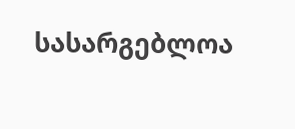სასარგებლოა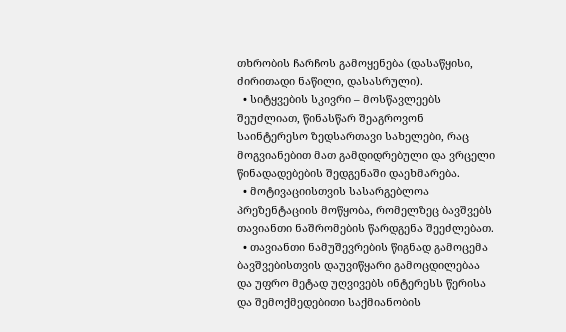თხრობის ჩარჩოს გამოყენება (დასაწყისი, ძირითადი ნაწილი, დასასრული).
  • სიტყვების სკივრი – მოსწავლეებს შეუძლიათ, წინასწარ შეაგროვონ საინტერესო ზედსართავი სახელები, რაც მოგვიანებით მათ გამდიდრებული და ვრცელი წინადადებების შედგენაში დაეხმარება.
  • მოტივაციისთვის სასარგებლოა პრეზენტაციის მოწყობა, რომელზეც ბავშვებს თავიანთი ნაშრომების წარდგენა შეეძლებათ.
  • თავიანთი ნამუშევრების წიგნად გამოცემა ბავშვებისთვის დაუვიწყარი გამოცდილებაა და უფრო მეტად უღვივებს ინტერესს წერისა და შემოქმედებითი საქმიანობის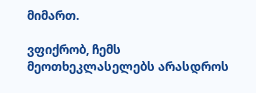მიმართ.

ვფიქრობ, ჩემს მეოთხეკლასელებს არასდროს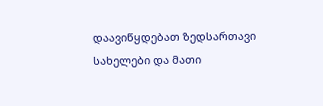დაავიწყდებათ ზედსართავი სახელები და მათი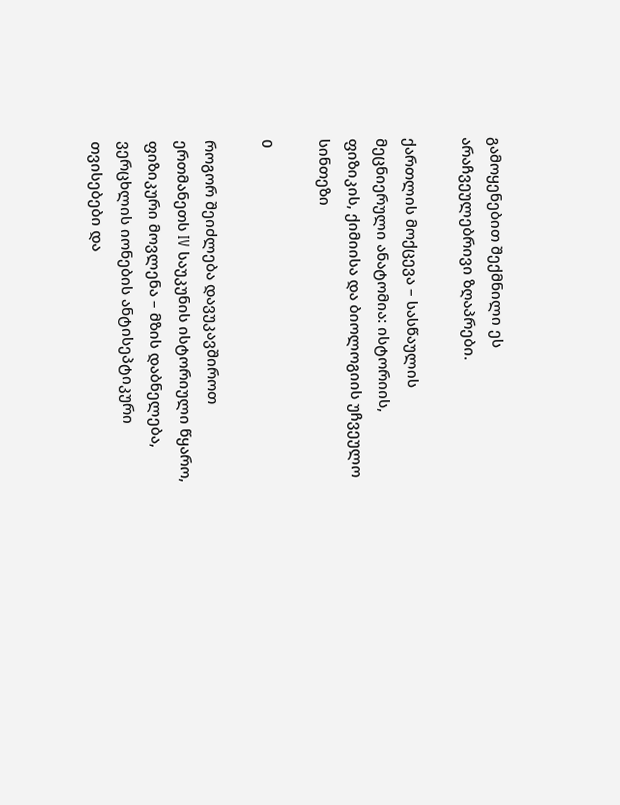გამოყენებით შექმნილი ეს არაჩვეულებრივი ზღაპრები.

ქართლის მოქცევა – სასწაულის მეცნიერული ანატომია: ისტორიის, ფიზიკის, ქიმიისა და ბიოლოგიის უჩვეულო სინთეზი

0

როგორ შეიძლება დავუკავშიროთ ერთმანეთს IV საუკუნის ისტორიული წყარო, ფიზიკური მოვლენა – მზის დაბნელება, ვერცხლის იონების ანტისეპტიკური თვისებები და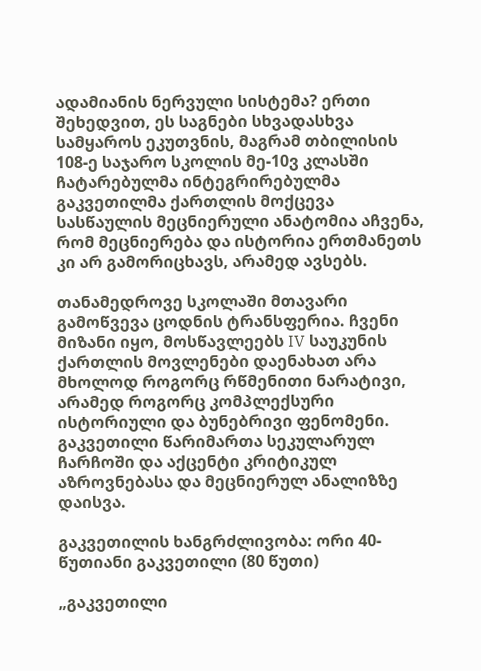ადამიანის ნერვული სისტემა? ერთი შეხედვით, ეს საგნები სხვადასხვა სამყაროს ეკუთვნის, მაგრამ თბილისის 108-ე საჯარო სკოლის მე-10ვ კლასში ჩატარებულმა ინტეგრირებულმა გაკვეთილმა ქართლის მოქცევა სასწაულის მეცნიერული ანატომია აჩვენა, რომ მეცნიერება და ისტორია ერთმანეთს კი არ გამორიცხავს, არამედ ავსებს.

თანამედროვე სკოლაში მთავარი გამოწვევა ცოდნის ტრანსფერია. ჩვენი მიზანი იყო, მოსწავლეებს IV საუკუნის ქართლის მოვლენები დაენახათ არა მხოლოდ როგორც რწმენითი ნარატივი, არამედ როგორც კომპლექსური ისტორიული და ბუნებრივი ფენომენი. გაკვეთილი წარიმართა სეკულარულ ჩარჩოში და აქცენტი კრიტიკულ აზროვნებასა და მეცნიერულ ანალიზზე დაისვა.

გაკვეთილის ხანგრძლივობა: ორი 40-წუთიანი გაკვეთილი (80 წუთი)

„გაკვეთილი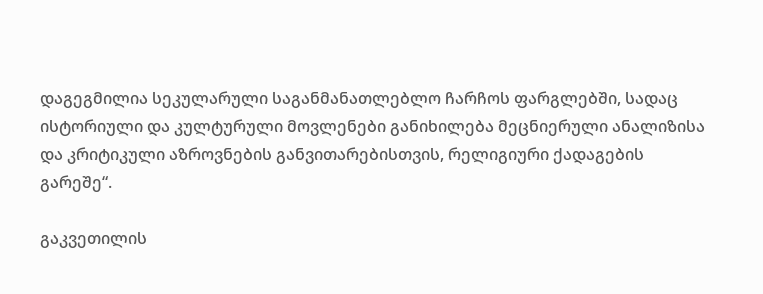დაგეგმილია სეკულარული საგანმანათლებლო ჩარჩოს ფარგლებში, სადაც ისტორიული და კულტურული მოვლენები განიხილება მეცნიერული ანალიზისა და კრიტიკული აზროვნების განვითარებისთვის, რელიგიური ქადაგების გარეშე“.

გაკვეთილის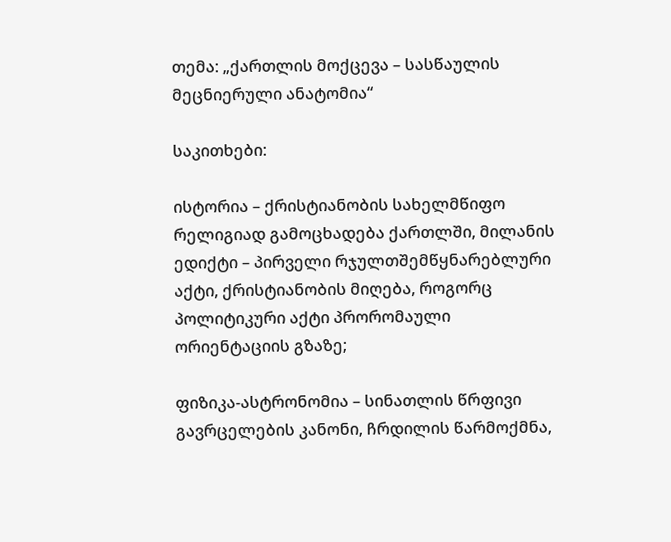თემა: „ქართლის მოქცევა – სასწაულის მეცნიერული ანატომია“

საკითხები:

ისტორია – ქრისტიანობის სახელმწიფო რელიგიად გამოცხადება ქართლში, მილანის ედიქტი – პირველი რჯულთშემწყნარებლური აქტი, ქრისტიანობის მიღება, როგორც პოლიტიკური აქტი პრორომაული ორიენტაციის გზაზე;

ფიზიკა-ასტრონომია – სინათლის წრფივი გავრცელების კანონი, ჩრდილის წარმოქმნა,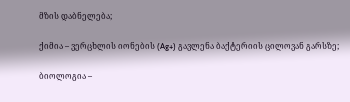მზის დაბნელება;

ქიმია – ვერცხლის იონების (Ag+) გავლენა ბაქტერიის ცილოვან გარსზე;

ბიოლოგია –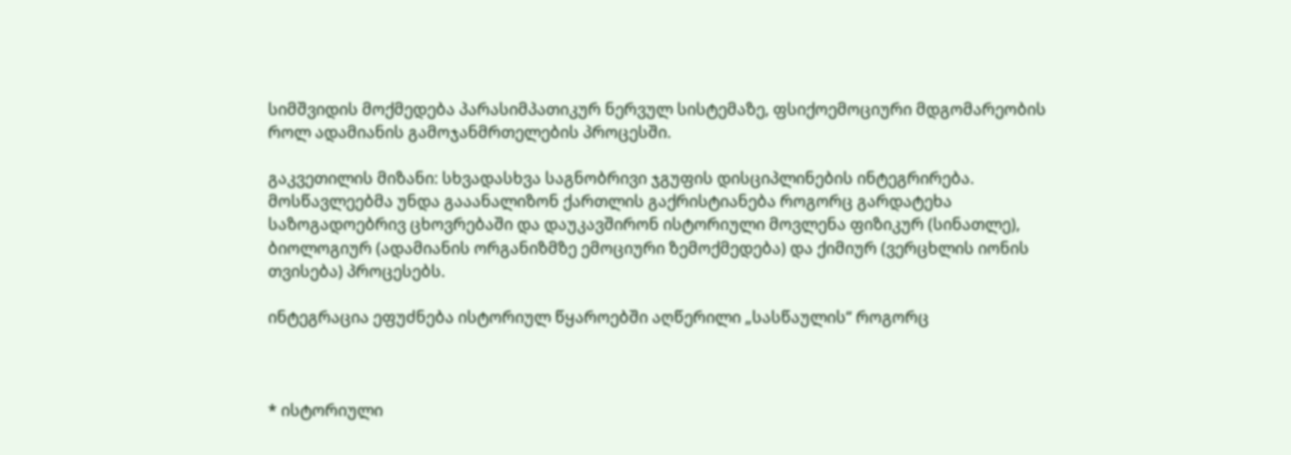სიმშვიდის მოქმედება პარასიმპათიკურ ნერვულ სისტემაზე, ფსიქოემოციური მდგომარეობის როლ ადამიანის გამოჯანმრთელების პროცესში.

გაკვეთილის მიზანი: სხვადასხვა საგნობრივი ჯგუფის დისციპლინების ინტეგრირება. მოსწავლეებმა უნდა გააანალიზონ ქართლის გაქრისტიანება როგორც გარდატეხა საზოგადოებრივ ცხოვრებაში და დაუკავშირონ ისტორიული მოვლენა ფიზიკურ (სინათლე), ბიოლოგიურ (ადამიანის ორგანიზმზე ემოციური ზემოქმედება) და ქიმიურ (ვერცხლის იონის თვისება) პროცესებს.

ინტეგრაცია ეფუძნება ისტორიულ წყაროებში აღწერილი „სასწაულის“ როგორც



* ისტორიული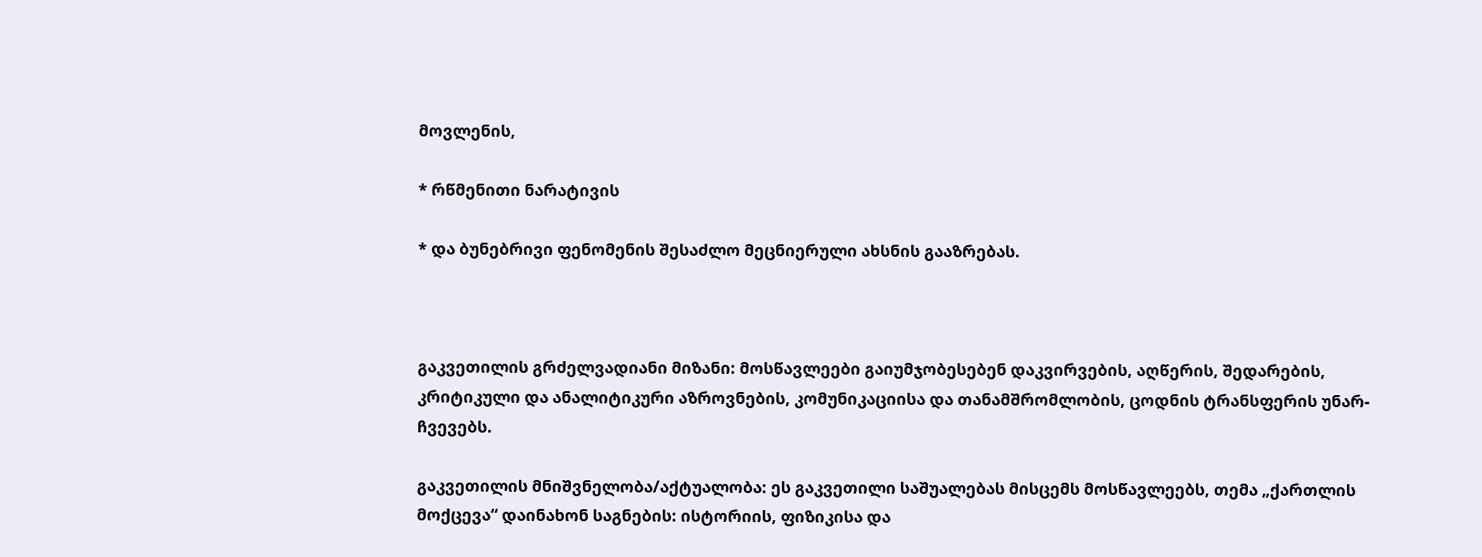მოვლენის,

* რწმენითი ნარატივის

* და ბუნებრივი ფენომენის შესაძლო მეცნიერული ახსნის გააზრებას.



გაკვეთილის გრძელვადიანი მიზანი: მოსწავლეები გაიუმჯობესებენ დაკვირვების, აღწერის, შედარების, კრიტიკული და ანალიტიკური აზროვნების, კომუნიკაციისა და თანამშრომლობის, ცოდნის ტრანსფერის უნარ-ჩვევებს.

გაკვეთილის მნიშვნელობა/აქტუალობა: ეს გაკვეთილი საშუალებას მისცემს მოსწავლეებს, თემა „ქართლის მოქცევა“ დაინახონ საგნების: ისტორიის, ფიზიკისა და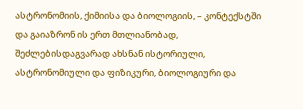ასტრონომიის, ქიმიისა და ბიოლოგიის, – კონტექსტში და გაიაზრონ ის ერთ მთლიანობად, შეძლებისდაგვარად ახსნან ისტორიული, ასტრონომიული და ფიზიკური, ბიოლოგიური და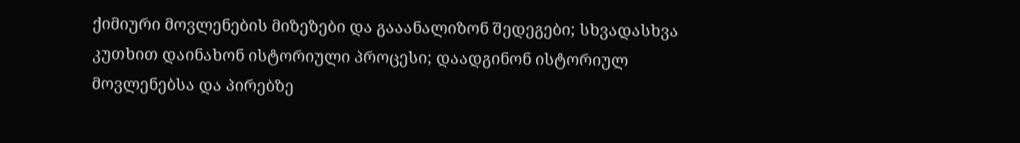ქიმიური მოვლენების მიზეზები და გააანალიზონ შედეგები; სხვადასხვა კუთხით დაინახონ ისტორიული პროცესი; დაადგინონ ისტორიულ მოვლენებსა და პირებზე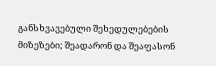განსხვავებული შეხედულებების მიზეზები; შეადარონ და შეაფასონ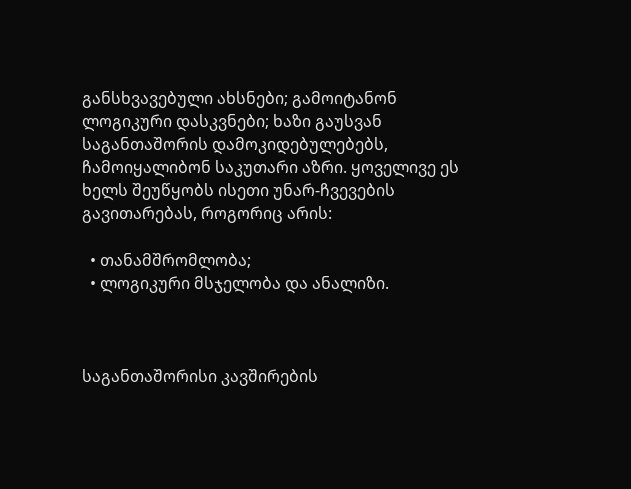განსხვავებული ახსნები; გამოიტანონ ლოგიკური დასკვნები; ხაზი გაუსვან საგანთაშორის დამოკიდებულებებს, ჩამოიყალიბონ საკუთარი აზრი. ყოველივე ეს ხელს შეუწყობს ისეთი უნარ-ჩვევების გავითარებას, როგორიც არის:

  • თანამშრომლობა;
  • ლოგიკური მსჯელობა და ანალიზი.



საგანთაშორისი კავშირების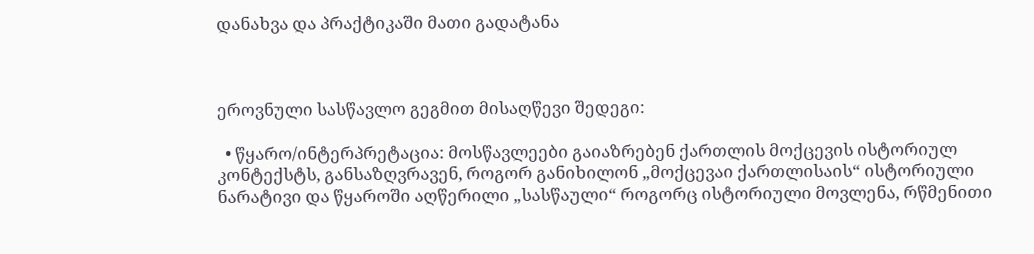დანახვა და პრაქტიკაში მათი გადატანა



ეროვნული სასწავლო გეგმით მისაღწევი შედეგი:

  • წყარო/ინტერპრეტაცია: მოსწავლეები გაიაზრებენ ქართლის მოქცევის ისტორიულ კონტექსტს, განსაზღვრავენ, როგორ განიხილონ „მოქცევაი ქართლისაის“ ისტორიული ნარატივი და წყაროში აღწერილი „სასწაული“ როგორც ისტორიული მოვლენა, რწმენითი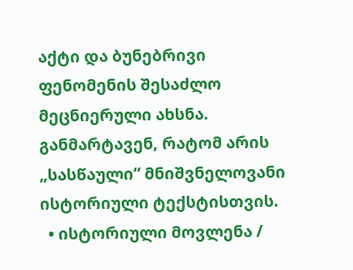აქტი და ბუნებრივი ფენომენის შესაძლო მეცნიერული ახსნა. განმარტავენ, რატომ არის „სასწაული“ მნიშვნელოვანი ისტორიული ტექსტისთვის.
  • ისტორიული მოვლენა /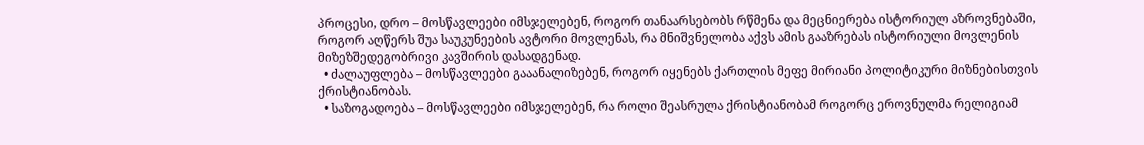პროცესი, დრო – მოსწავლეები იმსჯელებენ, როგორ თანაარსებობს რწმენა და მეცნიერება ისტორიულ აზროვნებაში, როგორ აღწერს შუა საუკუნეების ავტორი მოვლენას, რა მნიშვნელობა აქვს ამის გააზრებას ისტორიული მოვლენის მიზეზშედეგობრივი კავშირის დასადგენად.
  • ძალაუფლება – მოსწავლეები გააანალიზებენ, როგორ იყენებს ქართლის მეფე მირიანი პოლიტიკური მიზნებისთვის ქრისტიანობას.
  • საზოგადოება – მოსწავლეები იმსჯელებენ, რა როლი შეასრულა ქრისტიანობამ როგორც ეროვნულმა რელიგიამ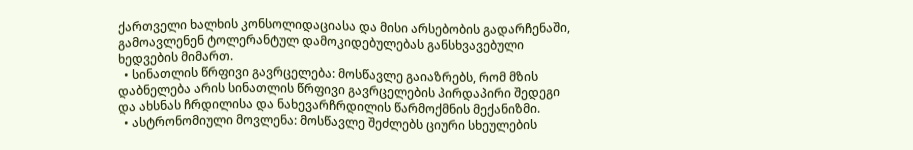ქართველი ხალხის კონსოლიდაციასა და მისი არსებობის გადარჩენაში, გამოავლენენ ტოლერანტულ დამოკიდებულებას განსხვავებული ხედვების მიმართ.
  • სინათლის წრფივი გავრცელება: მოსწავლე გაიაზრებს, რომ მზის დაბნელება არის სინათლის წრფივი გავრცელების პირდაპირი შედეგი და ახსნას ჩრდილისა და ნახევარჩრდილის წარმოქმნის მექანიზმი.
  • ასტრონომიული მოვლენა: მოსწავლე შეძლებს ციური სხეულების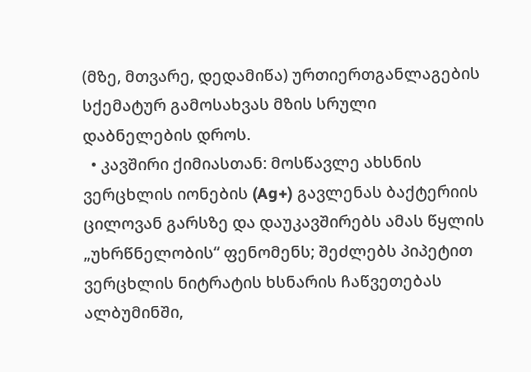(მზე, მთვარე, დედამიწა) ურთიერთგანლაგების სქემატურ გამოსახვას მზის სრული დაბნელების დროს.
  • კავშირი ქიმიასთან: მოსწავლე ახსნის ვერცხლის იონების (Ag+) გავლენას ბაქტერიის ცილოვან გარსზე და დაუკავშირებს ამას წყლის „უხრწნელობის“ ფენომენს; შეძლებს პიპეტით ვერცხლის ნიტრატის ხსნარის ჩაწვეთებას ალბუმინში,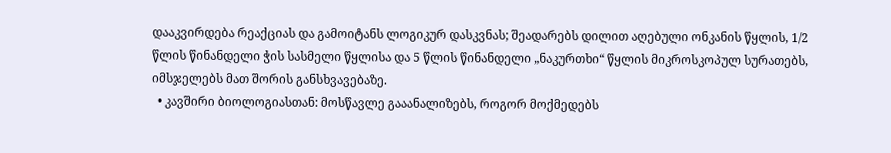დააკვირდება რეაქციას და გამოიტანს ლოგიკურ დასკვნას; შეადარებს დილით აღებული ონკანის წყლის, 1/2 წლის წინანდელი ჭის სასმელი წყლისა და 5 წლის წინანდელი „ნაკურთხი“ წყლის მიკროსკოპულ სურათებს, იმსჯელებს მათ შორის განსხვავებაზე.
  • კავშირი ბიოლოგიასთან: მოსწავლე გააანალიზებს, როგორ მოქმედებს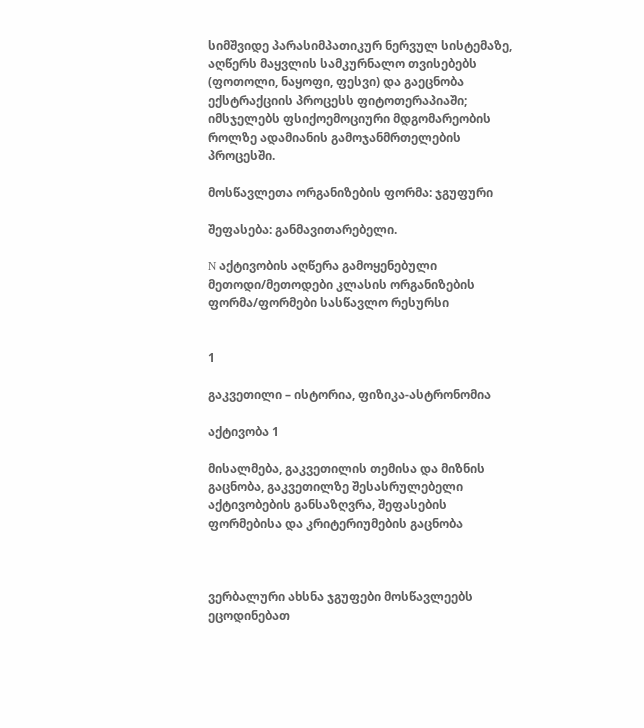სიმშვიდე პარასიმპათიკურ ნერვულ სისტემაზე, აღწერს მაყვლის სამკურნალო თვისებებს (ფოთოლი, ნაყოფი, ფესვი) და გაეცნობა ექსტრაქციის პროცესს ფიტოთერაპიაში; იმსჯელებს ფსიქოემოციური მდგომარეობის როლზე ადამიანის გამოჯანმრთელების პროცესში.

მოსწავლეთა ორგანიზების ფორმა: ჯგუფური

შეფასება: განმავითარებელი.

N აქტივობის აღწერა გამოყენებული მეთოდი/მეთოდები კლასის ორგანიზების ფორმა/ფორმები სასწავლო რესურსი


1

გაკვეთილი – ისტორია, ფიზიკა-ასტრონომია

აქტივობა 1

მისალმება, გაკვეთილის თემისა და მიზნის გაცნობა, გაკვეთილზე შესასრულებელი აქტივობების განსაზღვრა, შეფასების ფორმებისა და კრიტერიუმების გაცნობა



ვერბალური ახსნა ჯგუფები მოსწავლეებს ეცოდინებათ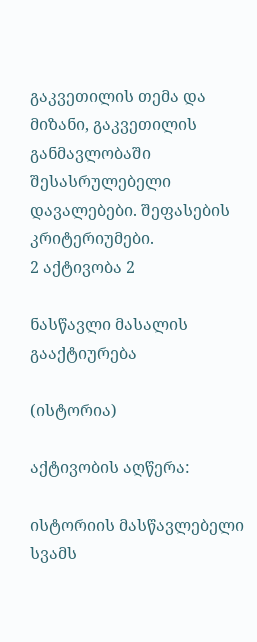გაკვეთილის თემა და მიზანი, გაკვეთილის განმავლობაში შესასრულებელი დავალებები. შეფასების კრიტერიუმები.
2 აქტივობა 2

ნასწავლი მასალის გააქტიურება

(ისტორია)

აქტივობის აღწერა:

ისტორიის მასწავლებელი სვამს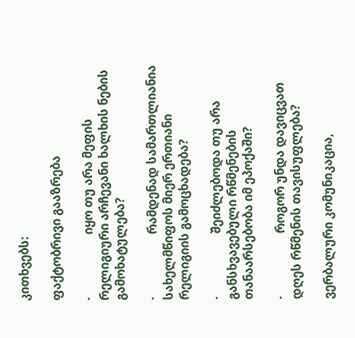კითხვებს:

ფაქტობრივი გააზრება

·                     იყო თუ არა მეფის რელიგიური არჩევანი ხალხის ნების გამოხატულება?

·                     რამდენად სამართლიანია სახელმწიფოს მიერ ერთიანი რელიგიის გამოცხადება?

·                     შეიძლებოდა თუ არა განსხვავებული რწმენების თანაარსებობა იმ ეპოქაში?

·                     როგორ უნდა დავიცვათ დღეს რწმენის თავისუფლება?

ვერბალური კომუნიკაცია,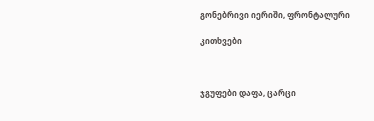გონებრივი იერიში, ფრონტალური

კითხვები



ჯგუფები დაფა, ცარცი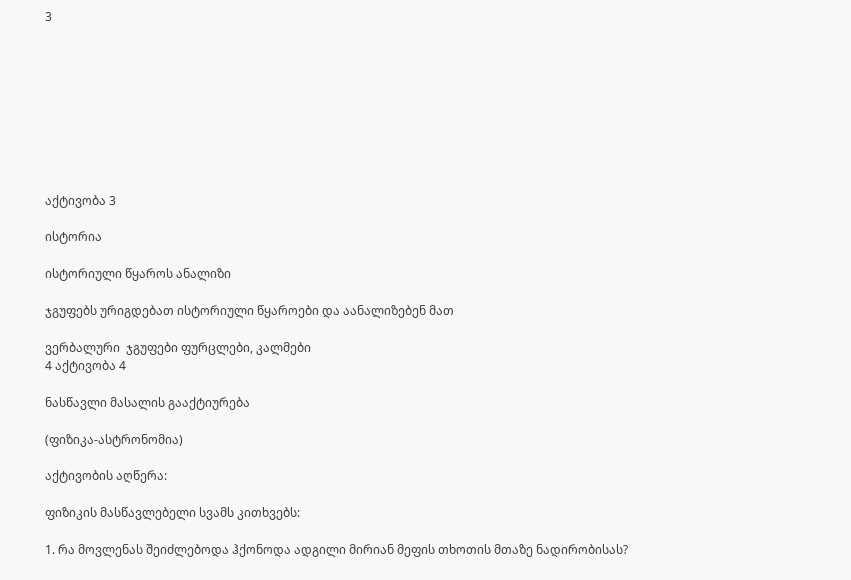3









აქტივობა 3

ისტორია

ისტორიული წყაროს ანალიზი

ჯგუფებს ურიგდებათ ისტორიული წყაროები და აანალიზებენ მათ

ვერბალური  ჯგუფები ფურცლები, კალმები
4 აქტივობა 4

ნასწავლი მასალის გააქტიურება

(ფიზიკა-ასტრონომია)

აქტივობის აღწერა:

ფიზიკის მასწავლებელი სვამს კითხვებს:

1. რა მოვლენას შეიძლებოდა ჰქონოდა ადგილი მირიან მეფის თხოთის მთაზე ნადირობისას?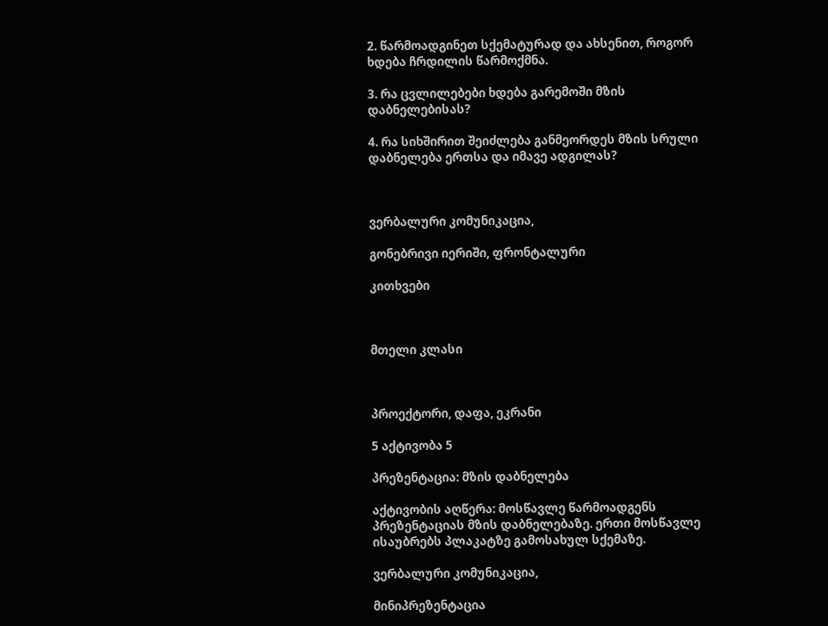2. წარმოადგინეთ სქემატურად და ახსენით, როგორ ხდება ჩრდილის წარმოქმნა.

3. რა ცვლილებები ხდება გარემოში მზის დაბნელებისას?

4. რა სიხშირით შეიძლება განმეორდეს მზის სრული დაბნელება ერთსა და იმავე ადგილას?



ვერბალური კომუნიკაცია,

გონებრივი იერიში, ფრონტალური

კითხვები



მთელი კლასი



პროექტორი, დაფა, ეკრანი

5 აქტივობა 5

პრეზენტაცია: მზის დაბნელება

აქტივობის აღწერა: მოსწავლე წარმოადგენს პრეზენტაციას მზის დაბნელებაზე. ერთი მოსწავლე ისაუბრებს პლაკატზე გამოსახულ სქემაზე.

ვერბალური კომუნიკაცია,

მინიპრეზენტაცია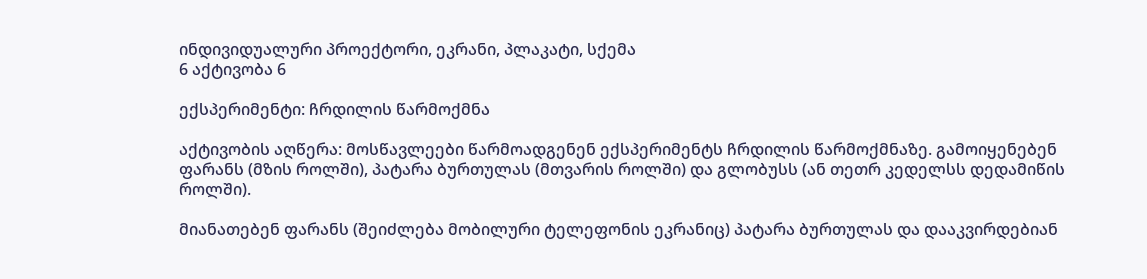ინდივიდუალური პროექტორი, ეკრანი, პლაკატი, სქემა
6 აქტივობა 6

ექსპერიმენტი: ჩრდილის წარმოქმნა

აქტივობის აღწერა: მოსწავლეები წარმოადგენენ ექსპერიმენტს ჩრდილის წარმოქმნაზე. გამოიყენებენ ფარანს (მზის როლში), პატარა ბურთულას (მთვარის როლში) და გლობუსს (ან თეთრ კედელსს დედამიწის როლში).

მიანათებენ ფარანს (შეიძლება მობილური ტელეფონის ეკრანიც) პატარა ბურთულას და დააკვირდებიან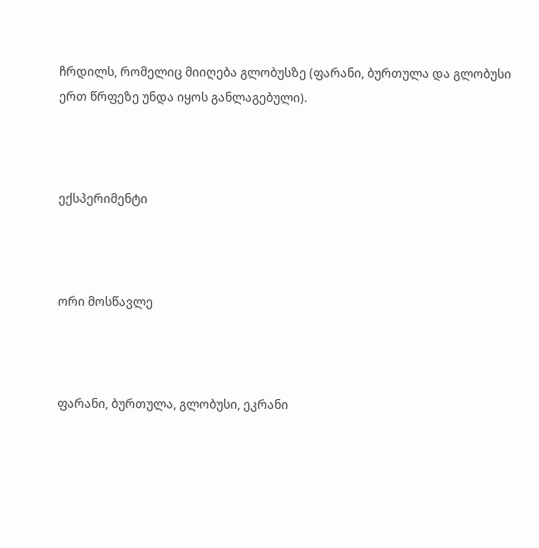ჩრდილს, რომელიც მიიღება გლობუსზე (ფარანი, ბურთულა და გლობუსი ერთ წრფეზე უნდა იყოს განლაგებული).



ექსპერიმენტი



ორი მოსწავლე



ფარანი, ბურთულა, გლობუსი, ეკრანი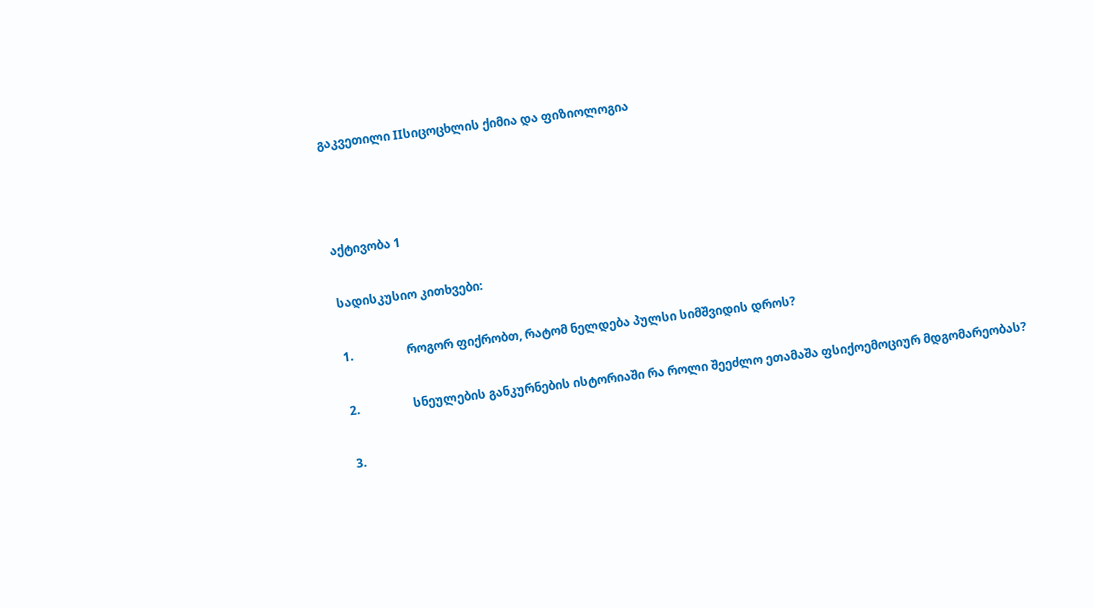გაკვეთილი IIსიცოცხლის ქიმია და ფიზიოლოგია



აქტივობა 1

სადისკუსიო კითხვები:

1.                  როგორ ფიქრობთ, რატომ ნელდება პულსი სიმშვიდის დროს?

2.                  სნეულების განკურნების ისტორიაში რა როლი შეეძლო ეთამაშა ფსიქოემოციურ მდგომარეობას?

3.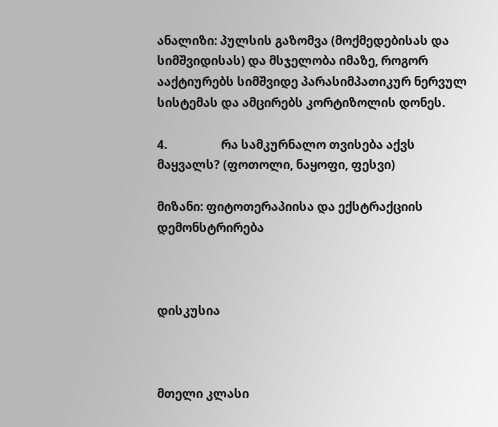ანალიზი: პულსის გაზომვა (მოქმედებისას და სიმშვიდისას) და მსჯელობა იმაზე, როგორ ააქტიურებს სიმშვიდე პარასიმპათიკურ ნერვულ სისტემას და ამცირებს კორტიზოლის დონეს.

4.                  რა სამკურნალო თვისება აქვს მაყვალს? (ფოთოლი, ნაყოფი, ფესვი)

მიზანი: ფიტოთერაპიისა და ექსტრაქციის დემონსტრირება



დისკუსია



მთელი კლასი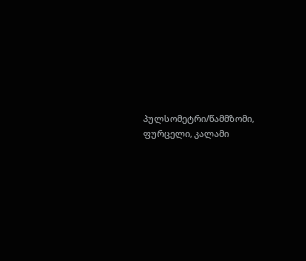პულსომეტრი/წამმზომი, ფურცელი, კალამი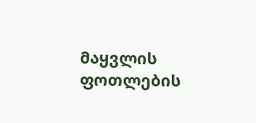მაყვლის ფოთლების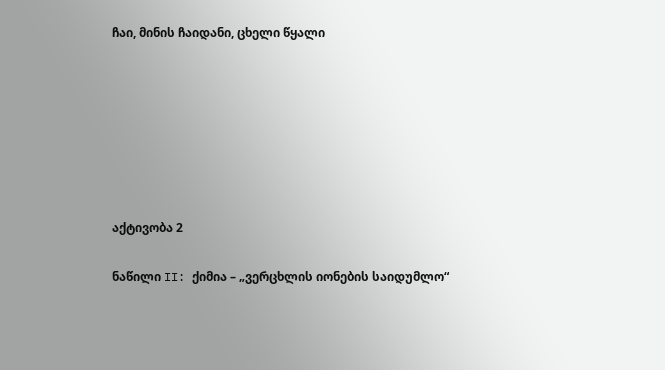ჩაი, მინის ჩაიდანი, ცხელი წყალი







აქტივობა 2

ნაწილი II: ქიმია – „ვერცხლის იონების საიდუმლო“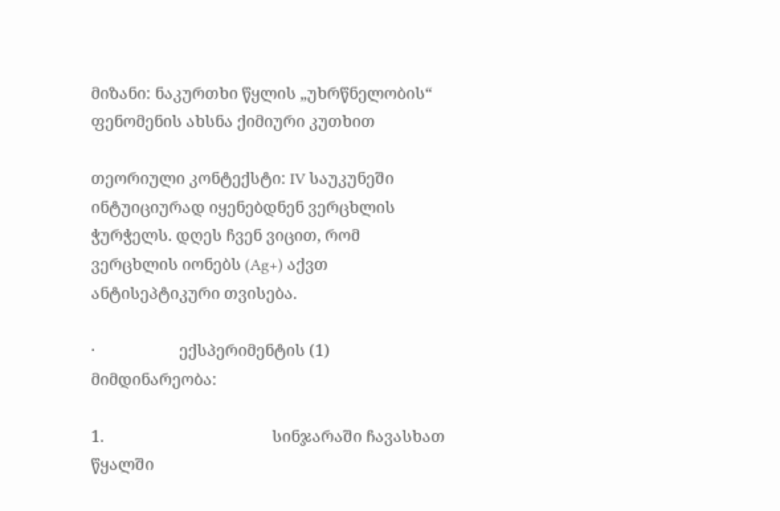მიზანი: ნაკურთხი წყლის „უხრწნელობის“ ფენომენის ახსნა ქიმიური კუთხით

თეორიული კონტექსტი: IV საუკუნეში ინტუიციურად იყენებდნენ ვერცხლის ჭურჭელს. დღეს ჩვენ ვიცით, რომ ვერცხლის იონებს (Ag+) აქვთ ანტისეპტიკური თვისება.

·                     ექსპერიმენტის (1) მიმდინარეობა:

1.                                          სინჯარაში ჩავასხათ წყალში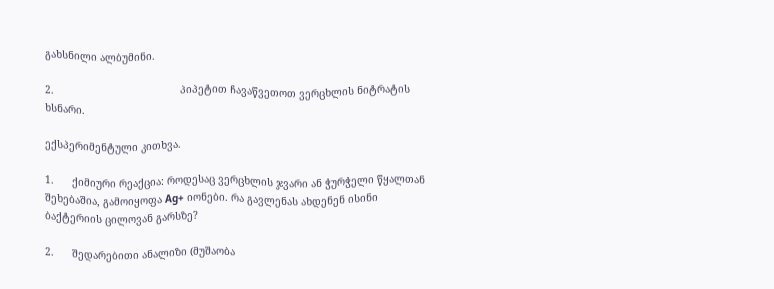გახსნილი ალბუმინი.

2.                                          პიპეტით ჩავაწვეთოთ ვერცხლის ნიტრატის ხსნარი.

ექსპერიმენტული კითხვა.

1.      ქიმიური რეაქცია: როდესაც ვერცხლის ჯვარი ან ჭურჭელი წყალთან შეხებაშია, გამოიყოფა Ag+ იონები. რა გავლენას ახდენენ ისინი ბაქტერიის ცილოვან გარსზე?

2.      შედარებითი ანალიზი (მუშაობა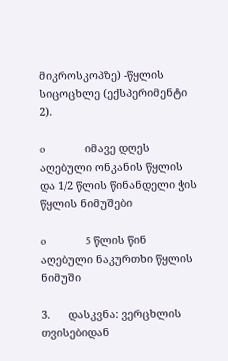მიკროსკოპზე) -წყლის სიცოცხლე (ექსპერიმენტი 2).

o             იმავე დღეს აღებული ონკანის წყლის და 1/2 წლის წინანდელი ჭის წყლის ნიმუშები

o             5 წლის წინ აღებული ნაკურთხი წყლის ნიმუში

3.      დასკვნა: ვერცხლის თვისებიდან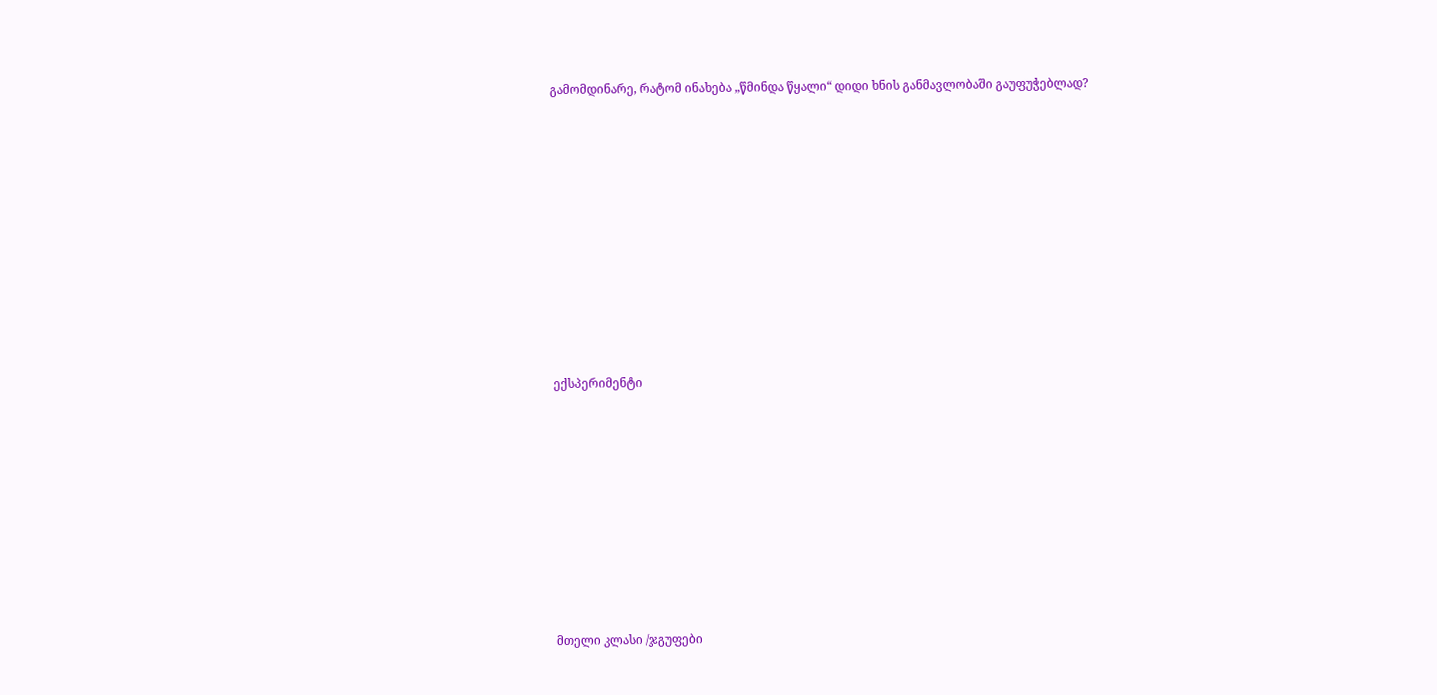გამომდინარე, რატომ ინახება „წმინდა წყალი“ დიდი ხნის განმავლობაში გაუფუჭებლად?















ექსპერიმენტი













მთელი კლასი /ჯგუფები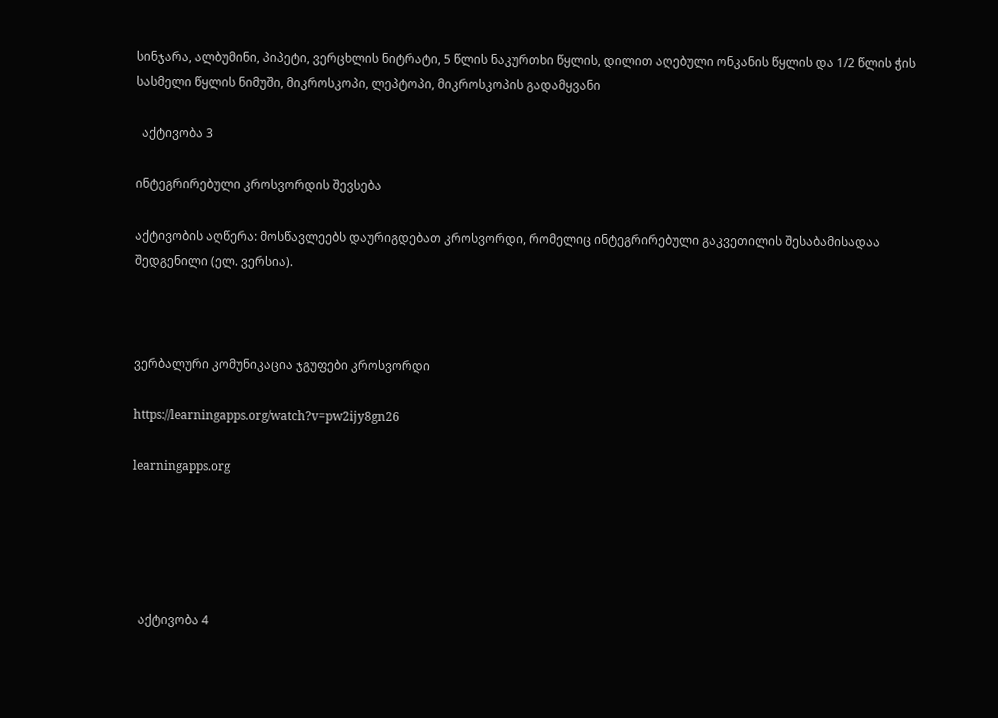სინჯარა, ალბუმინი, პიპეტი, ვერცხლის ნიტრატი, 5 წლის ნაკურთხი წყლის, დილით აღებული ონკანის წყლის და 1/2 წლის ჭის სასმელი წყლის ნიმუში, მიკროსკოპი, ლეპტოპი, მიკროსკოპის გადამყვანი

  აქტივობა 3

ინტეგრირებული კროსვორდის შევსება

აქტივობის აღწერა: მოსწავლეებს დაურიგდებათ კროსვორდი, რომელიც ინტეგრირებული გაკვეთილის შესაბამისადაა შედგენილი (ელ. ვერსია).



ვერბალური კომუნიკაცია ჯგუფები კროსვორდი

https://learningapps.org/watch?v=pw2ijy8gn26

learningapps.org





  აქტივობა 4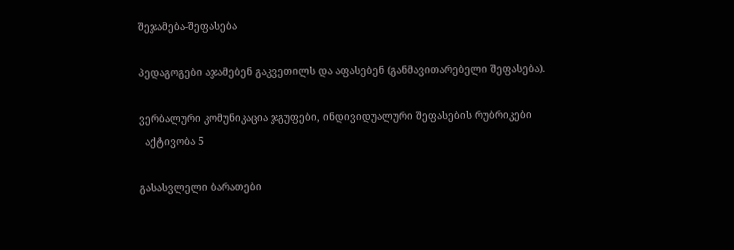შეჯამება-შეფასება

პედაგოგები აჯამებენ გაკვეთილს და აფასებენ (განმავითარებელი შეფასება).

ვერბალური კომუნიკაცია ჯგუფები, ინდივიდუალური შეფასების რუბრიკები
  აქტივობა 5

გასასვლელი ბარათები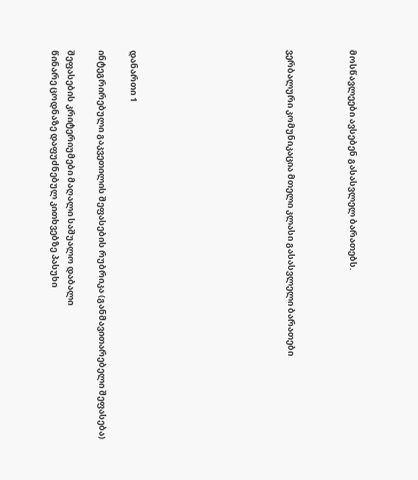მოსწავლეები ავსებენ გასასვლელ ბარათებს.



ვერბალური კომუნიკაცია მთელი კლასი გასასვლელი ბარათები









დანართი 1

ინტეგრირებული გაკვეთილის შეფასების რუბრიკა (განმავითარებელი შეფასება)

შეფასების კრიტერიუმები მაღალი საშუალო დაბალი
წინარე ცოდნაზე დაფუძნებულ კითხვებზე პასუხი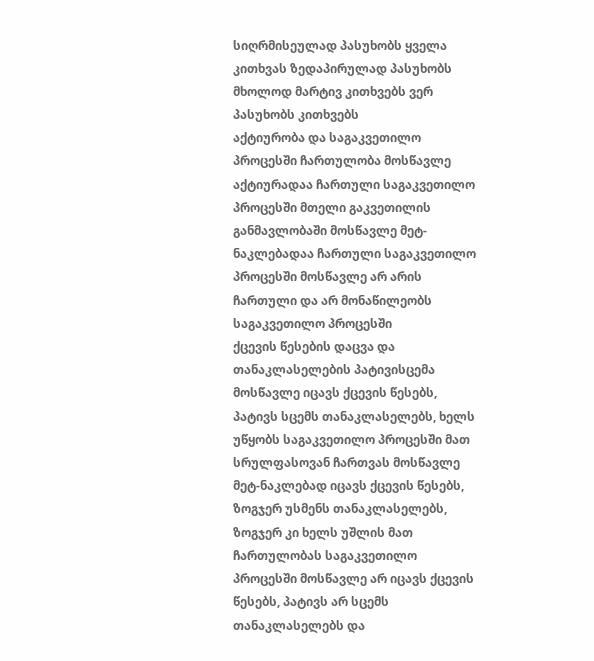სიღრმისეულად პასუხობს ყველა კითხვას ზედაპირულად პასუხობს მხოლოდ მარტივ კითხვებს ვერ პასუხობს კითხვებს
აქტიურობა და საგაკვეთილო პროცესში ჩართულობა მოსწავლე აქტიურადაა ჩართული საგაკვეთილო პროცესში მთელი გაკვეთილის განმავლობაში მოსწავლე მეტ-ნაკლებადაა ჩართული საგაკვეთილო პროცესში მოსწავლე არ არის ჩართული და არ მონაწილეობს საგაკვეთილო პროცესში
ქცევის წესების დაცვა და თანაკლასელების პატივისცემა მოსწავლე იცავს ქცევის წესებს, პატივს სცემს თანაკლასელებს, ხელს უწყობს საგაკვეთილო პროცესში მათ სრულფასოვან ჩართვას მოსწავლე მეტ-ნაკლებად იცავს ქცევის წესებს, ზოგჯერ უსმენს თანაკლასელებს, ზოგჯერ კი ხელს უშლის მათ ჩართულობას საგაკვეთილო პროცესში მოსწავლე არ იცავს ქცევის წესებს, პატივს არ სცემს თანაკლასელებს და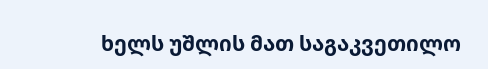ხელს უშლის მათ საგაკვეთილო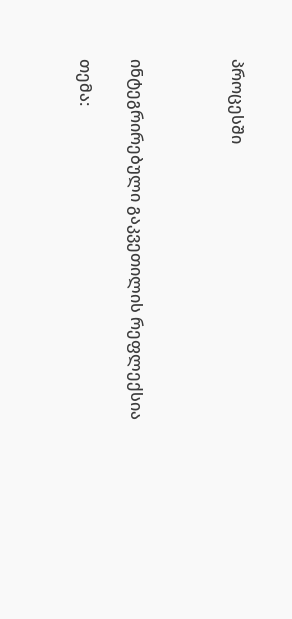პროცესში



ინტეგრირებული გაკვეთილის რეფლექსია

თემა: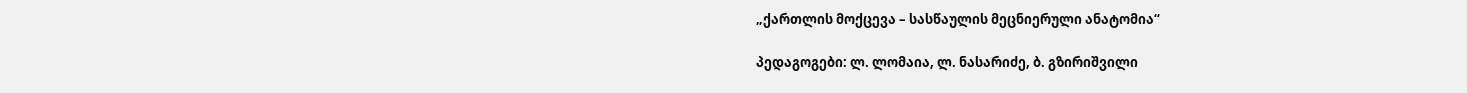„ქართლის მოქცევა – სასწაულის მეცნიერული ანატომია“

პედაგოგები: ლ. ლომაია, ლ. ნასარიძე, ბ. გზირიშვილი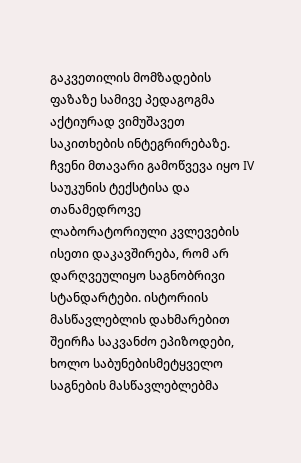გაკვეთილის მომზადების ფაზაზე სამივე პედაგოგმა აქტიურად ვიმუშავეთ საკითხების ინტეგრირებაზე. ჩვენი მთავარი გამოწვევა იყო IV საუკუნის ტექსტისა და თანამედროვე ლაბორატორიული კვლევების ისეთი დაკავშირება, რომ არ დარღვეულიყო საგნობრივი სტანდარტები. ისტორიის მასწავლებლის დახმარებით შეირჩა საკვანძო ეპიზოდები, ხოლო საბუნებისმეტყველო საგნების მასწავლებლებმა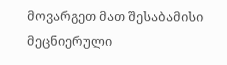მოვარგეთ მათ შესაბამისი მეცნიერული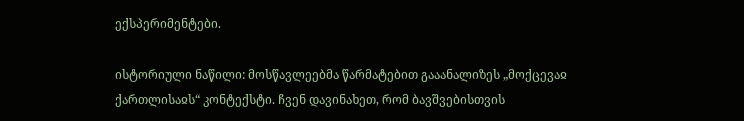ექსპერიმენტები.

ისტორიული ნაწილი: მოსწავლეებმა წარმატებით გააანალიზეს „მოქცევაჲ ქართლისაჲს“ კონტექსტი. ჩვენ დავინახეთ, რომ ბავშვებისთვის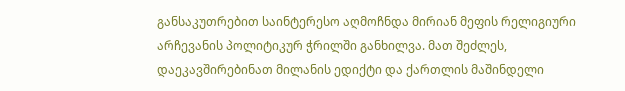განსაკუთრებით საინტერესო აღმოჩნდა მირიან მეფის რელიგიური არჩევანის პოლიტიკურ ჭრილში განხილვა. მათ შეძლეს, დაეკავშირებინათ მილანის ედიქტი და ქართლის მაშინდელი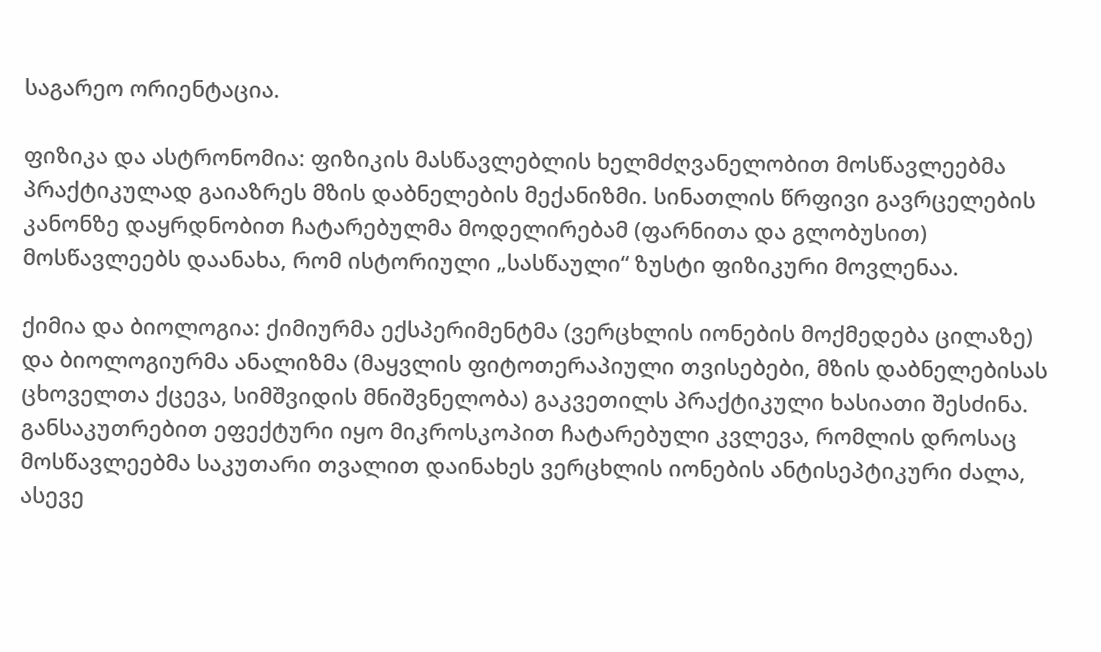საგარეო ორიენტაცია.

ფიზიკა და ასტრონომია: ფიზიკის მასწავლებლის ხელმძღვანელობით მოსწავლეებმა პრაქტიკულად გაიაზრეს მზის დაბნელების მექანიზმი. სინათლის წრფივი გავრცელების კანონზე დაყრდნობით ჩატარებულმა მოდელირებამ (ფარნითა და გლობუსით) მოსწავლეებს დაანახა, რომ ისტორიული „სასწაული“ ზუსტი ფიზიკური მოვლენაა.

ქიმია და ბიოლოგია: ქიმიურმა ექსპერიმენტმა (ვერცხლის იონების მოქმედება ცილაზე) და ბიოლოგიურმა ანალიზმა (მაყვლის ფიტოთერაპიული თვისებები, მზის დაბნელებისას ცხოველთა ქცევა, სიმშვიდის მნიშვნელობა) გაკვეთილს პრაქტიკული ხასიათი შესძინა. განსაკუთრებით ეფექტური იყო მიკროსკოპით ჩატარებული კვლევა, რომლის დროსაც მოსწავლეებმა საკუთარი თვალით დაინახეს ვერცხლის იონების ანტისეპტიკური ძალა, ასევე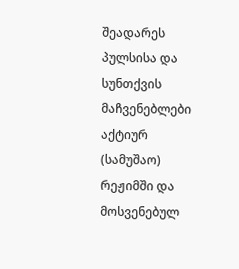შეადარეს პულსისა და სუნთქვის მაჩვენებლები აქტიურ (სამუშაო) რეჟიმში და მოსვენებულ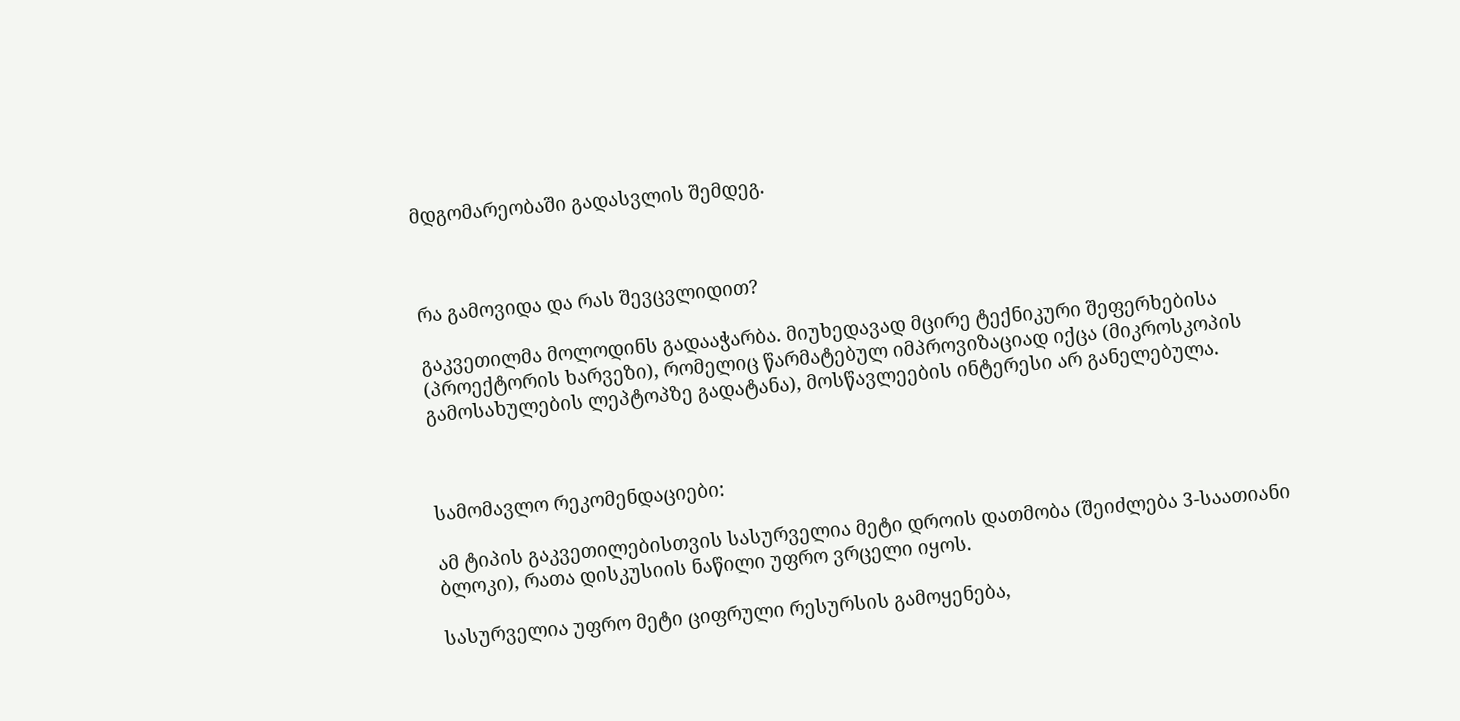მდგომარეობაში გადასვლის შემდეგ.



რა გამოვიდა და რას შევცვლიდით?

გაკვეთილმა მოლოდინს გადააჭარბა. მიუხედავად მცირე ტექნიკური შეფერხებისა (პროექტორის ხარვეზი), რომელიც წარმატებულ იმპროვიზაციად იქცა (მიკროსკოპის გამოსახულების ლეპტოპზე გადატანა), მოსწავლეების ინტერესი არ განელებულა.



სამომავლო რეკომენდაციები:

ამ ტიპის გაკვეთილებისთვის სასურველია მეტი დროის დათმობა (შეიძლება 3-საათიანი ბლოკი), რათა დისკუსიის ნაწილი უფრო ვრცელი იყოს.

სასურველია უფრო მეტი ციფრული რესურსის გამოყენება,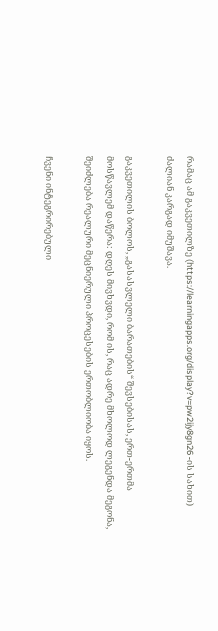რამაც ამ გაკვეთილზე (https://learningapps.org/display?v=pw2ijy8gn26 -ის სახით) ძალიან კარგად იმუშავა.

გაკვეთილის ბოლოს, „გასასვლელი ბარათების“ შევსებისას, ერთ-ერთმა მოსწავლემ დაწერა: დღეს მივხვდი, რომ ის, რაც ადრე მხოლოდ ლეგენდა მეგონა, შეიძლება რეალური მეცნიერული პროცესების ერთობლიობა იყოს.

ჩვენი ინტეგრირებული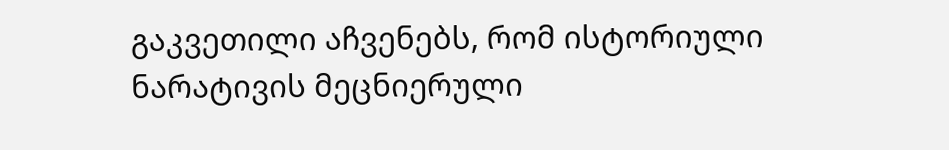გაკვეთილი აჩვენებს, რომ ისტორიული ნარატივის მეცნიერული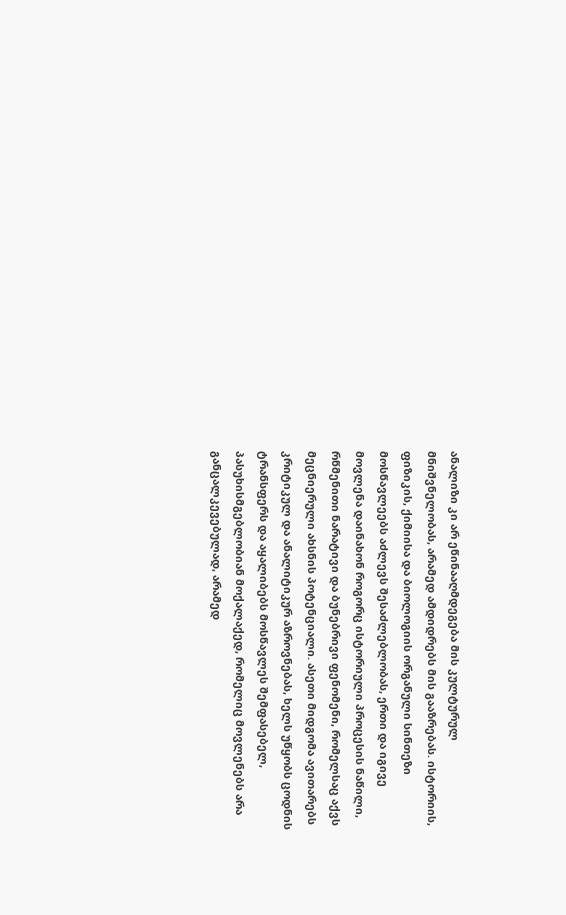ანალიზი კი არ ეწინააღმდეგება მის კულტურულ მნიშვნელობას, არამედ ამდიდრებს მის გააზრებას. ისტორიის, ფიზიკის, ქიმიისა და ბიოლოგიის ორგანული სინთეზი მოსწავლეებს აძლევს შესაძლებლობას, ერთი და იგივე მოვლენა დაინახონ როგორც ისტორიული პროცესის ნაწილი, რწმენითი ნარატივი და ბუნებრივი ფენომენი, რომელსაც აქვს მეცნიერული ახსნის პოტენციალი. ასეთი მიდგომა ავითარებს კრიტიკულ და ანალიტიკურ აზროვნებას, ხელს უწყობს ცოდნის ტრანსფერს და აყალიბებს მოსწავლეს შემფასებელ, პასუხისმგებლობიან მოქალაქედ, რომელიც მოვლენებს არა განცალკევებულად, არამედ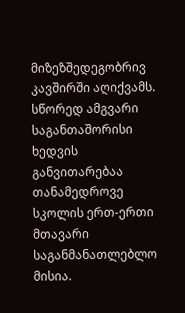მიზეზშედეგობრივ კავშირში აღიქვამს. სწორედ ამგვარი საგანთაშორისი ხედვის განვითარებაა თანამედროვე სკოლის ერთ-ერთი მთავარი საგანმანათლებლო მისია.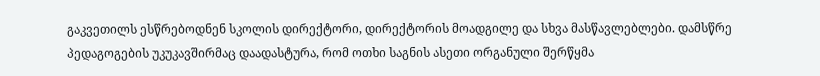გაკვეთილს ესწრებოდნენ სკოლის დირექტორი, დირექტორის მოადგილე და სხვა მასწავლებლები. დამსწრე პედაგოგების უკუკავშირმაც დაადასტურა, რომ ოთხი საგნის ასეთი ორგანული შერწყმა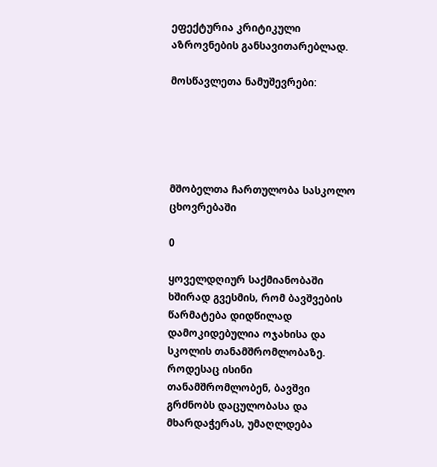ეფექტურია კრიტიკული აზროვნების განსავითარებლად.

მოსწავლეთა ნამუშევრები:





მშობელთა ჩართულობა სასკოლო ცხოვრებაში

0

ყოველდღიურ საქმიანობაში ხშირად გვესმის, რომ ბავშვების წარმატება დიდწილად დამოკიდებულია ოჯახისა და სკოლის თანამშრომლობაზე. როდესაც ისინი თანამშრომლობენ, ბავშვი გრძნობს დაცულობასა და მხარდაჭერას, უმაღლდება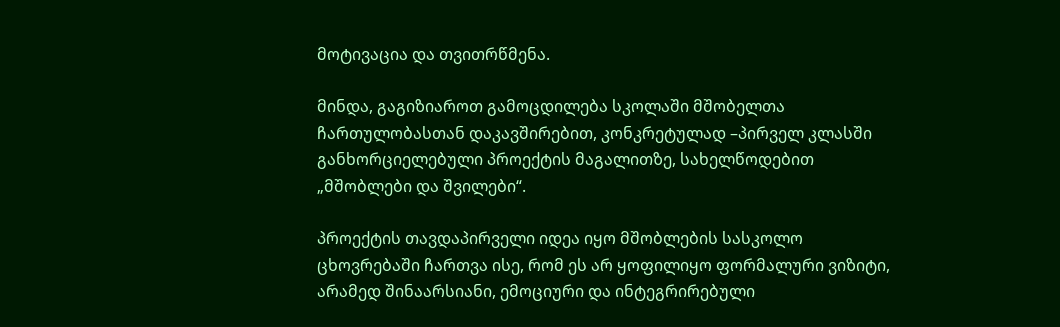მოტივაცია და თვითრწმენა.

მინდა, გაგიზიაროთ გამოცდილება სკოლაში მშობელთა ჩართულობასთან დაკავშირებით, კონკრეტულად –პირველ კლასში განხორციელებული პროექტის მაგალითზე, სახელწოდებით „მშობლები და შვილები“.

პროექტის თავდაპირველი იდეა იყო მშობლების სასკოლო ცხოვრებაში ჩართვა ისე, რომ ეს არ ყოფილიყო ფორმალური ვიზიტი, არამედ შინაარსიანი, ემოციური და ინტეგრირებული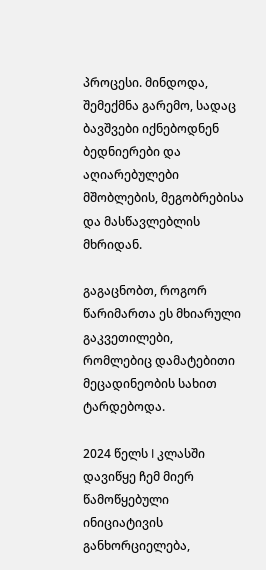პროცესი. მინდოდა, შემექმნა გარემო, სადაც ბავშვები იქნებოდნენ ბედნიერები და აღიარებულები მშობლების, მეგობრებისა და მასწავლებლის მხრიდან.

გაგაცნობთ, როგორ წარიმართა ეს მხიარული გაკვეთილები, რომლებიც დამატებითი მეცადინეობის სახით ტარდებოდა.

2024 წელს I კლასში დავიწყე ჩემ მიერ წამოწყებული ინიციატივის განხორციელება,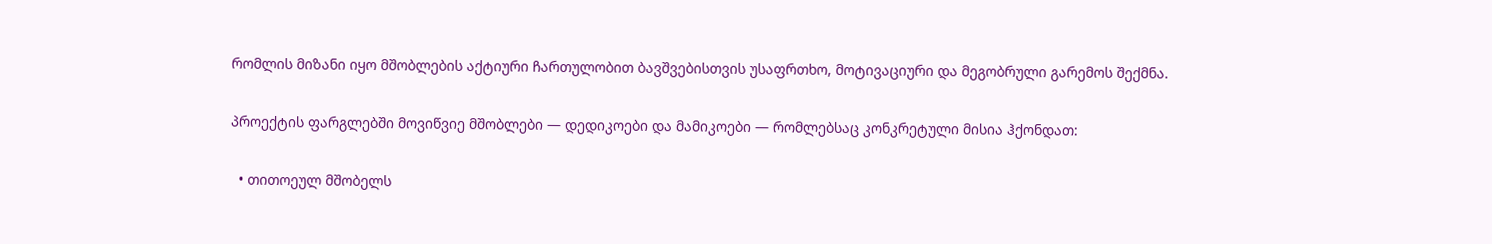რომლის მიზანი იყო მშობლების აქტიური ჩართულობით ბავშვებისთვის უსაფრთხო, მოტივაციური და მეგობრული გარემოს შექმნა.

პროექტის ფარგლებში მოვიწვიე მშობლები — დედიკოები და მამიკოები — რომლებსაც კონკრეტული მისია ჰქონდათ:

  • თითოეულ მშობელს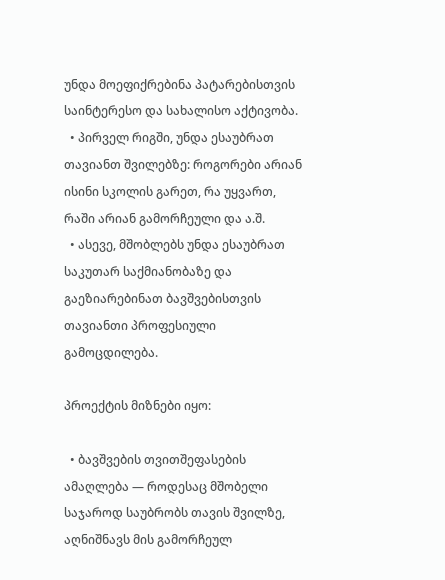უნდა მოეფიქრებინა პატარებისთვის საინტერესო და სახალისო აქტივობა.
  • პირველ რიგში, უნდა ესაუბრათ თავიანთ შვილებზე: როგორები არიან ისინი სკოლის გარეთ, რა უყვართ, რაში არიან გამორჩეული და ა.შ.
  • ასევე, მშობლებს უნდა ესაუბრათ საკუთარ საქმიანობაზე და გაეზიარებინათ ბავშვებისთვის თავიანთი პროფესიული გამოცდილება.

პროექტის მიზნები იყო:

  • ბავშვების თვითშეფასების ამაღლება — როდესაც მშობელი საჯაროდ საუბრობს თავის შვილზე, აღნიშნავს მის გამორჩეულ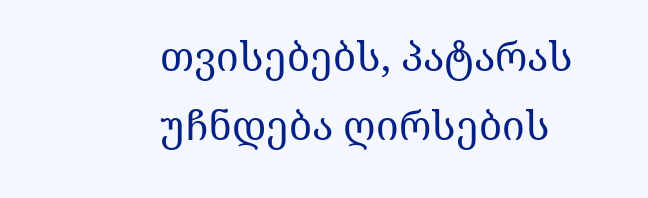თვისებებს, პატარას უჩნდება ღირსების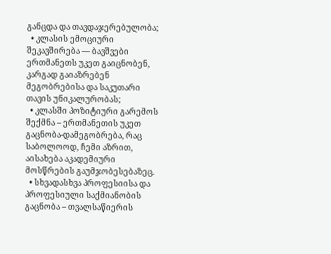განცდა და თავდაჯერებულობა;
  • კლასის ემოციური შეკავშირება — ბავშვები ერთმანეთს უკეთ გაიცნობენ, კარგად გაიაზრებენ მეგობრებისა და საკუთარი თავის უნიკალურობას;
  • კლასში პოზიტიური გარემოს შექმნა – ერთმანეთის უკეთ გაცნობა-დამეგობრება, რაც საბოლოოდ, ჩემი აზრით, აისახება აკადემიური მოსწრების გაუმჯობესებაზეც.
  • სხვადასხვა პროფესიისა და პროფესიული საქმიანობის გაცნობა – თვალსაწიერის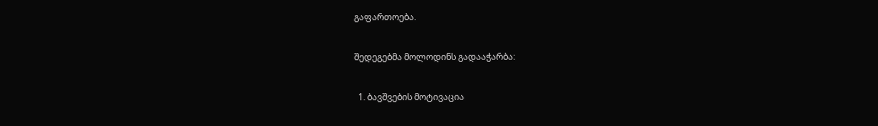გაფართოება.

შედეგებმა მოლოდინს გადააჭარბა:

  1. ბავშვების მოტივაცია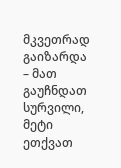მკვეთრად გაიზარდა – მათ გაუჩნდათ სურვილი, მეტი ეთქვათ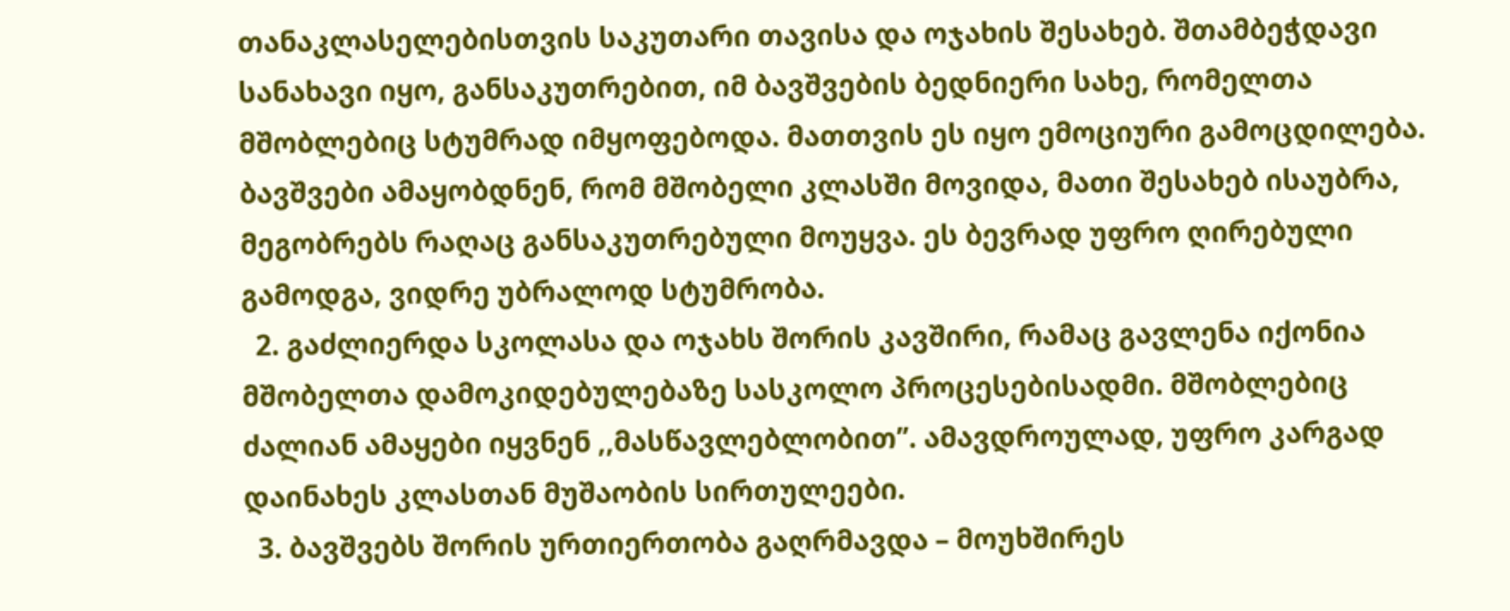თანაკლასელებისთვის საკუთარი თავისა და ოჯახის შესახებ. შთამბეჭდავი სანახავი იყო, განსაკუთრებით, იმ ბავშვების ბედნიერი სახე, რომელთა მშობლებიც სტუმრად იმყოფებოდა. მათთვის ეს იყო ემოციური გამოცდილება. ბავშვები ამაყობდნენ, რომ მშობელი კლასში მოვიდა, მათი შესახებ ისაუბრა, მეგობრებს რაღაც განსაკუთრებული მოუყვა. ეს ბევრად უფრო ღირებული გამოდგა, ვიდრე უბრალოდ სტუმრობა.
  2. გაძლიერდა სკოლასა და ოჯახს შორის კავშირი, რამაც გავლენა იქონია მშობელთა დამოკიდებულებაზე სასკოლო პროცესებისადმი. მშობლებიც ძალიან ამაყები იყვნენ ,,მასწავლებლობით’’. ამავდროულად, უფრო კარგად დაინახეს კლასთან მუშაობის სირთულეები.
  3. ბავშვებს შორის ურთიერთობა გაღრმავდა – მოუხშირეს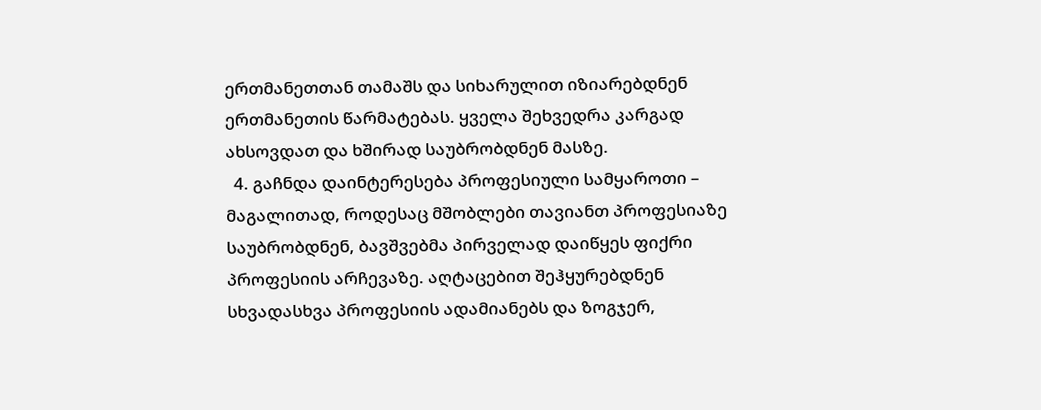ერთმანეთთან თამაშს და სიხარულით იზიარებდნენ ერთმანეთის წარმატებას. ყველა შეხვედრა კარგად ახსოვდათ და ხშირად საუბრობდნენ მასზე.
  4. გაჩნდა დაინტერესება პროფესიული სამყაროთი – მაგალითად, როდესაც მშობლები თავიანთ პროფესიაზე საუბრობდნენ, ბავშვებმა პირველად დაიწყეს ფიქრი პროფესიის არჩევაზე. აღტაცებით შეჰყურებდნენ სხვადასხვა პროფესიის ადამიანებს და ზოგჯერ,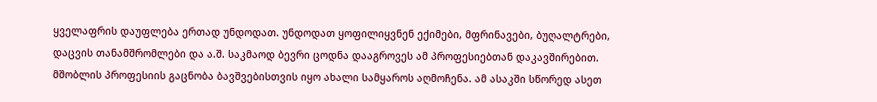ყველაფრის დაუფლება ერთად უნდოდათ. უნდოდათ ყოფილიყვნენ ექიმები, მფრინავები, ბუღალტრები, დაცვის თანამშრომლები და ა.შ. საკმაოდ ბევრი ცოდნა დააგროვეს ამ პროფესიებთან დაკავშირებით. მშობლის პროფესიის გაცნობა ბავშვებისთვის იყო ახალი სამყაროს აღმოჩენა. ამ ასაკში სწორედ ასეთ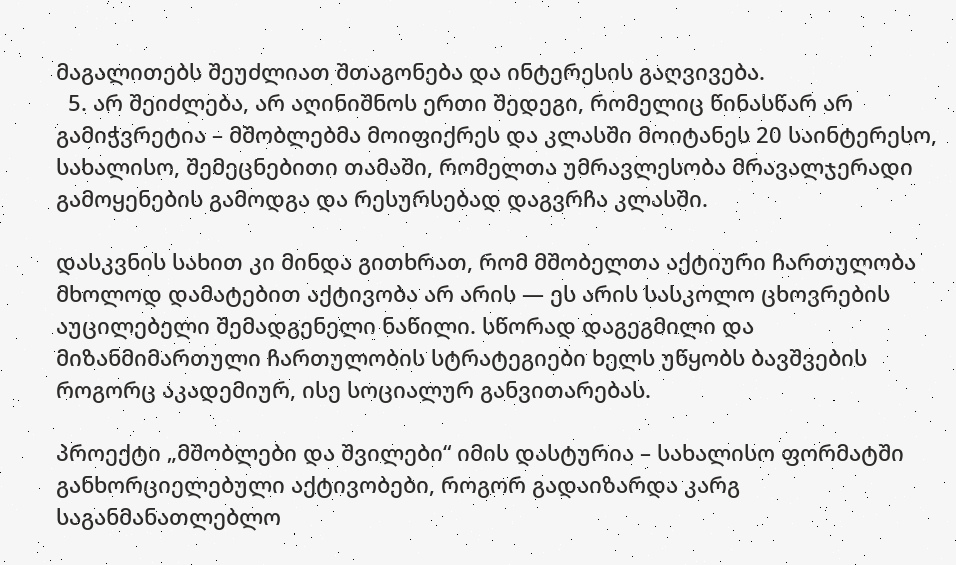მაგალითებს შეუძლიათ შთაგონება და ინტერესის გაღვივება.
  5. არ შეიძლება, არ აღინიშნოს ერთი შედეგი, რომელიც წინასწარ არ გამიჭვრეტია – მშობლებმა მოიფიქრეს და კლასში მოიტანეს 20 საინტერესო, სახალისო, შემეცნებითი თამაში, რომელთა უმრავლესობა მრავალჯერადი გამოყენების გამოდგა და რესურსებად დაგვრჩა კლასში.

დასკვნის სახით კი მინდა გითხრათ, რომ მშობელთა აქტიური ჩართულობა მხოლოდ დამატებით აქტივობა არ არის — ეს არის სასკოლო ცხოვრების აუცილებელი შემადგენელი ნაწილი. სწორად დაგეგმილი და მიზანმიმართული ჩართულობის სტრატეგიები ხელს უწყობს ბავშვების როგორც აკადემიურ, ისე სოციალურ განვითარებას.

პროექტი „მშობლები და შვილები“ იმის დასტურია – სახალისო ფორმატში განხორციელებული აქტივობები, როგორ გადაიზარდა კარგ საგანმანათლებლო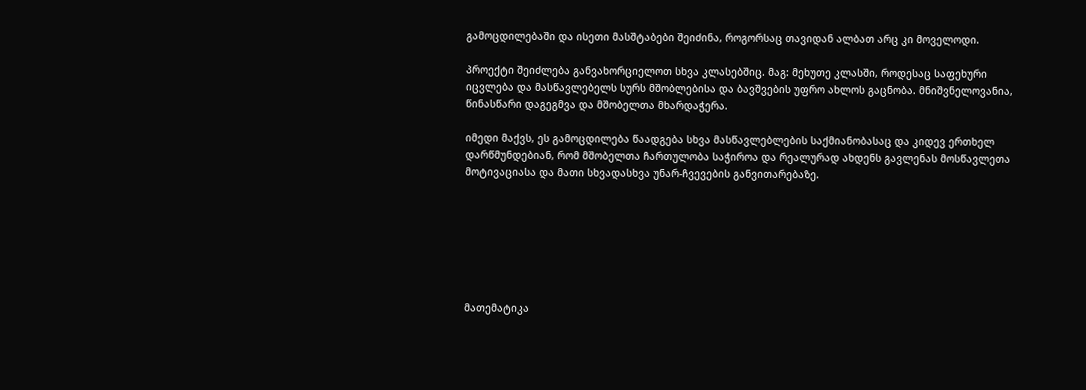გამოცდილებაში და ისეთი მასშტაბები შეიძინა, როგორსაც თავიდან ალბათ არც კი მოველოდი.

პროექტი შეიძლება განვახორციელოთ სხვა კლასებშიც. მაგ: მეხუთე კლასში, როდესაც საფეხური იცვლება და მასწავლებელს სურს მშობლებისა და ბავშვების უფრო ახლოს გაცნობა. მნიშვნელოვანია, წინასწარი დაგეგმვა და მშობელთა მხარდაჭერა.

იმედი მაქვს, ეს გამოცდილება წაადგება სხვა მასწავლებლების საქმიანობასაც და კიდევ ერთხელ დარწმუნდებიან, რომ მშობელთა ჩართულობა საჭიროა და რეალურად ახდენს გავლენას მოსწავლეთა მოტივაციასა და მათი სხვადასხვა უნარ-ჩვევების განვითარებაზე.







მათემატიკა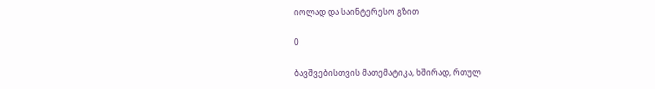იოლად და საინტერესო გზით

0

ბავშვებისთვის მათემატიკა, ხშირად, რთულ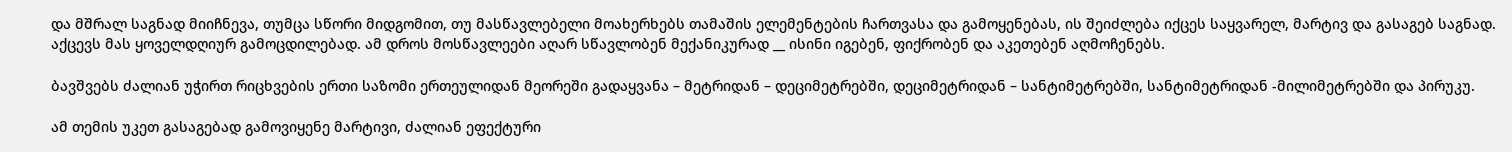და მშრალ საგნად მიიჩნევა, თუმცა სწორი მიდგომით, თუ მასწავლებელი მოახერხებს თამაშის ელემენტების ჩართვასა და გამოყენებას, ის შეიძლება იქცეს საყვარელ, მარტივ და გასაგებ საგნად. აქცევს მას ყოველდღიურ გამოცდილებად. ამ დროს მოსწავლეები აღარ სწავლობენ მექანიკურად __ ისინი იგებენ, ფიქრობენ და აკეთებენ აღმოჩენებს.

ბავშვებს ძალიან უჭირთ რიცხვების ერთი საზომი ერთეულიდან მეორეში გადაყვანა – მეტრიდან – დეციმეტრებში, დეციმეტრიდან – სანტიმეტრებში, სანტიმეტრიდან -მილიმეტრებში და პირუკუ.

ამ თემის უკეთ გასაგებად გამოვიყენე მარტივი, ძალიან ეფექტური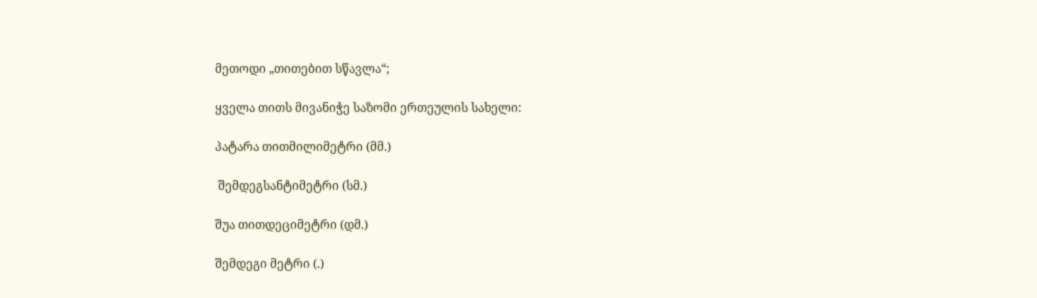მეთოდი „თითებით სწავლა“;

ყველა თითს მივანიჭე საზომი ერთეულის სახელი:

პატარა თითმილიმეტრი (მმ.)

 შემდეგსანტიმეტრი (სმ.)

შუა თითდეციმეტრი (დმ.)

შემდეგი მეტრი (.)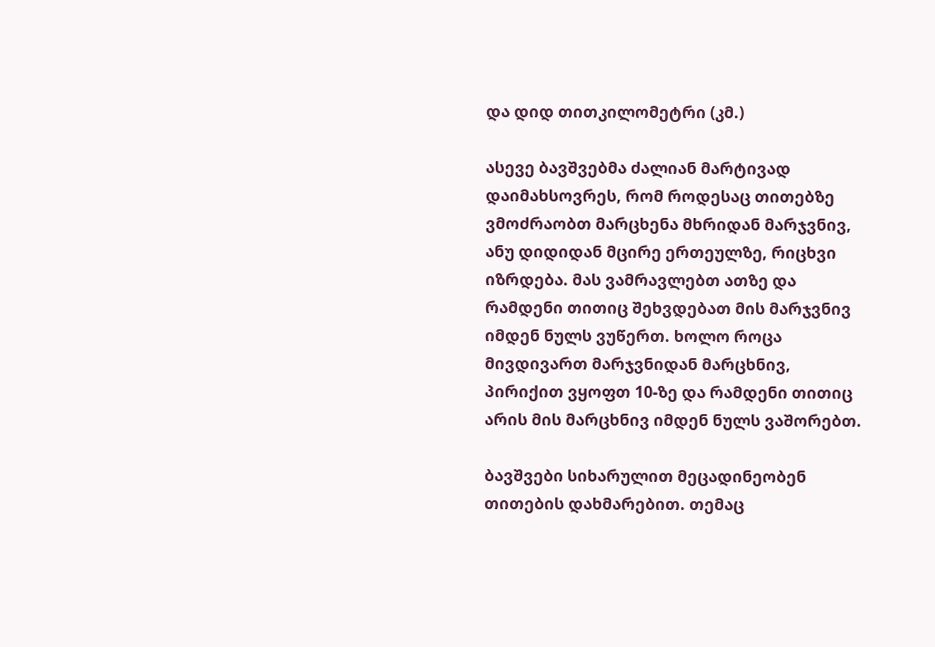და დიდ თითკილომეტრი (კმ.)

ასევე ბავშვებმა ძალიან მარტივად დაიმახსოვრეს, რომ როდესაც თითებზე ვმოძრაობთ მარცხენა მხრიდან მარჯვნივ, ანუ დიდიდან მცირე ერთეულზე, რიცხვი იზრდება. მას ვამრავლებთ ათზე და რამდენი თითიც შეხვდებათ მის მარჯვნივ იმდენ ნულს ვუწერთ. ხოლო როცა მივდივართ მარჯვნიდან მარცხნივ, პირიქით ვყოფთ 10-ზე და რამდენი თითიც არის მის მარცხნივ იმდენ ნულს ვაშორებთ.

ბავშვები სიხარულით მეცადინეობენ თითების დახმარებით. თემაც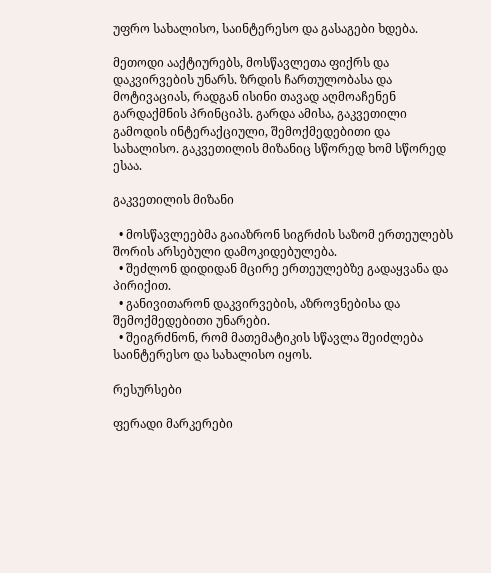უფრო სახალისო, საინტერესო და გასაგები ხდება.

მეთოდი ააქტიურებს, მოსწავლეთა ფიქრს და დაკვირვების უნარს. ზრდის ჩართულობასა და მოტივაციას, რადგან ისინი თავად აღმოაჩენენ გარდაქმნის პრინციპს. გარდა ამისა, გაკვეთილი გამოდის ინტერაქციული, შემოქმედებითი და სახალისო. გაკვეთილის მიზანიც სწორედ ხომ სწორედ ესაა.

გაკვეთილის მიზანი

  • მოსწავლეებმა გაიაზრონ სიგრძის საზომ ერთეულებს შორის არსებული დამოკიდებულება.
  • შეძლონ დიდიდან მცირე ერთეულებზე გადაყვანა და პირიქით.
  • განივითარონ დაკვირვების, აზროვნებისა და შემოქმედებითი უნარები.
  • შეიგრძნონ, რომ მათემატიკის სწავლა შეიძლება საინტერესო და სახალისო იყოს.

რესურსები

ფერადი მარკერები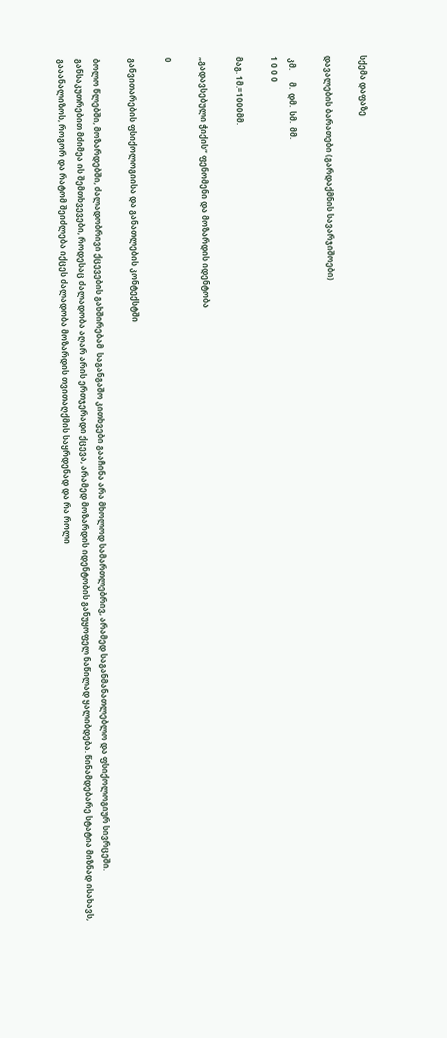სქემა დაფაზე

დავალების ბარათები (გარდაქმნის სავარჯიშოები)

 კმ.      მ.  დმ.  სმ.  მმ.
1 0 0 0

მაგ. 1მ.=1000მმ.

„გადავსებული ჭიქის“ ფენომენი და მოზარდის იდენტობა

0

განვითარების ფსიქოლოგიისა და განათლების კონტექსტში

ბოლო წლებში, მოზარდებში, ძალადობრივი ქცევების გახშირებამ  საგანგაშო კითხვები გააჩინა არა მხოლოდ სამართლებრივ, არამედ საგანმანათლებლო და ფსიქოლოგიურ სივრცეში. განსაკუთრებით მძიმეა ის შემთხვევები, როდესაც ძალადობა აღარ არის ერთჯერადი ქცევა, არამედ მოზარდის იდენტობის განუყოფელ ნაწილად ყალიბდება. წინამდებარე სტატია მიზნად ისახავს, გააანალიზოს, როგორ და რატომ შეიძლება იქცეს ძალადობა მოზარდის თვითაღქმის საყრდენად და რა როლი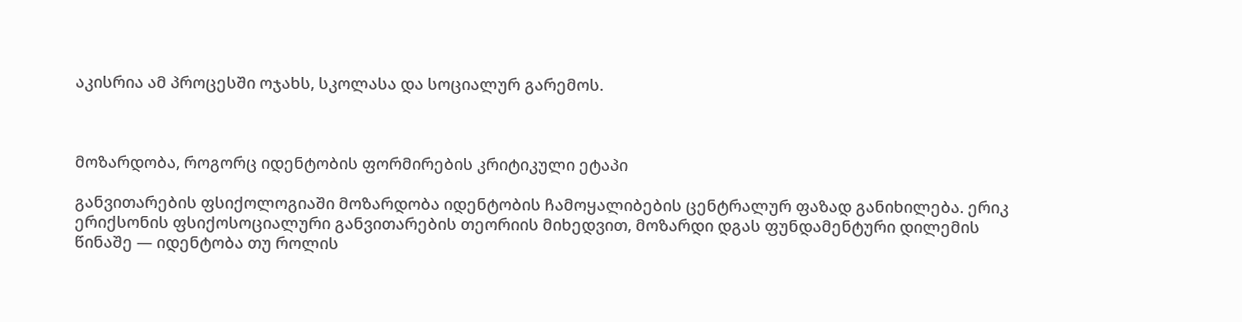აკისრია ამ პროცესში ოჯახს, სკოლასა და სოციალურ გარემოს.



მოზარდობა, როგორც იდენტობის ფორმირების კრიტიკული ეტაპი

განვითარების ფსიქოლოგიაში მოზარდობა იდენტობის ჩამოყალიბების ცენტრალურ ფაზად განიხილება. ერიკ ერიქსონის ფსიქოსოციალური განვითარების თეორიის მიხედვით, მოზარდი დგას ფუნდამენტური დილემის წინაშე — იდენტობა თუ როლის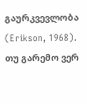გაურკვევლობა (Erikson, 1968). თუ გარემო ვერ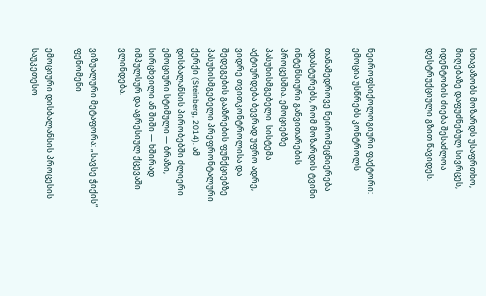სთავაზობს მოზარდს უსაფრთხო, მიღებაზე დაფუძნებულ სივრცეს, იდენტობის ძიება შესაძლოა დესტრუქციული გზით წავიდეს.



ნეიროფსიქოლოგიური ფაქტორი: ემოცია უსწრებს კონტროლს

თანამედროვე ნეირომეცნიერება ადასტურებს, რომ მოზარდის ტვინი ინტენსიური განვითარების პროცესშია. ემოციებზე პასუხისმგებელი  სისტემა აქტიურდება ბევრად უფრო ადრე, ვიდრე თვითკონტროლისა და შედეგების გააზრების ფუნქციებზე პასუხისმგებელი პრეფრონტალური ქერქი (Steinberg, 2014). ამ დისბალანსის პირობებში ძლიერი ემოციური სტიმული — ბრაზი, სირცხვილი ან შიში — ხშირად იმპულსურ და აგრესიულ ქცევაში ვლინდება.

ვიზუალური მეტაფორა: „სავსე ჭიქის“ ფენომენი

ემოციური დისბალანსის პროცესის საუკეთესო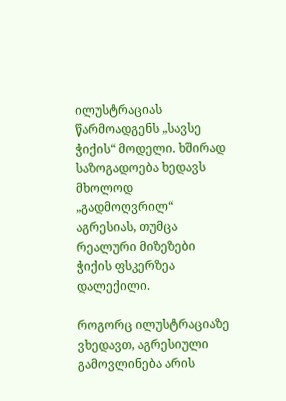ილუსტრაციას წარმოადგენს „სავსე ჭიქის“ მოდელი. ხშირად საზოგადოება ხედავს მხოლოდ „გადმოღვრილ“ აგრესიას, თუმცა რეალური მიზეზები ჭიქის ფსკერზეა დალექილი.

როგორც ილუსტრაციაზე ვხედავთ, აგრესიული გამოვლინება არის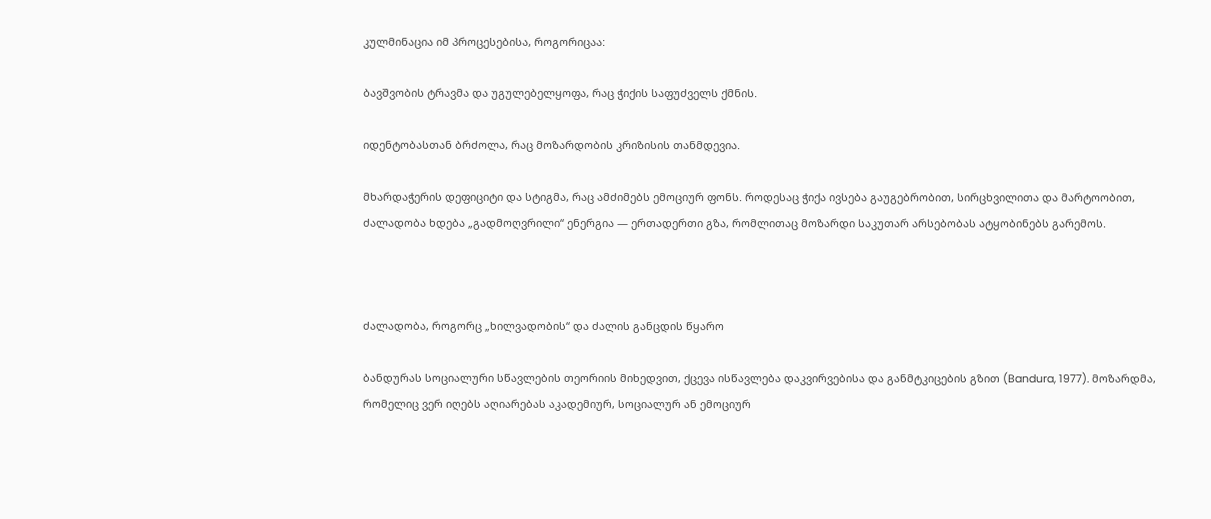კულმინაცია იმ პროცესებისა, როგორიცაა:

ბავშვობის ტრავმა და უგულებელყოფა, რაც ჭიქის საფუძველს ქმნის.

იდენტობასთან ბრძოლა, რაც მოზარდობის კრიზისის თანმდევია.

მხარდაჭერის დეფიციტი და სტიგმა, რაც ამძიმებს ემოციურ ფონს. როდესაც ჭიქა ივსება გაუგებრობით, სირცხვილითა და მარტოობით, ძალადობა ხდება „გადმოღვრილი“ ენერგია — ერთადერთი გზა, რომლითაც მოზარდი საკუთარ არსებობას ატყობინებს გარემოს.



ძალადობა, როგორც „ხილვადობის“ და ძალის განცდის წყარო

ბანდურას სოციალური სწავლების თეორიის მიხედვით, ქცევა ისწავლება დაკვირვებისა და განმტკიცების გზით (Bandura, 1977). მოზარდმა, რომელიც ვერ იღებს აღიარებას აკადემიურ, სოციალურ ან ემოციურ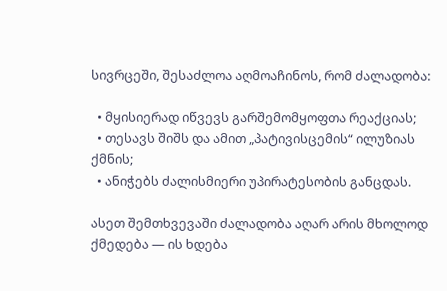სივრცეში, შესაძლოა აღმოაჩინოს, რომ ძალადობა:

  • მყისიერად იწვევს გარშემომყოფთა რეაქციას;
  • თესავს შიშს და ამით „პატივისცემის“ ილუზიას ქმნის;
  • ანიჭებს ძალისმიერი უპირატესობის განცდას.

ასეთ შემთხვევაში ძალადობა აღარ არის მხოლოდ ქმედება — ის ხდება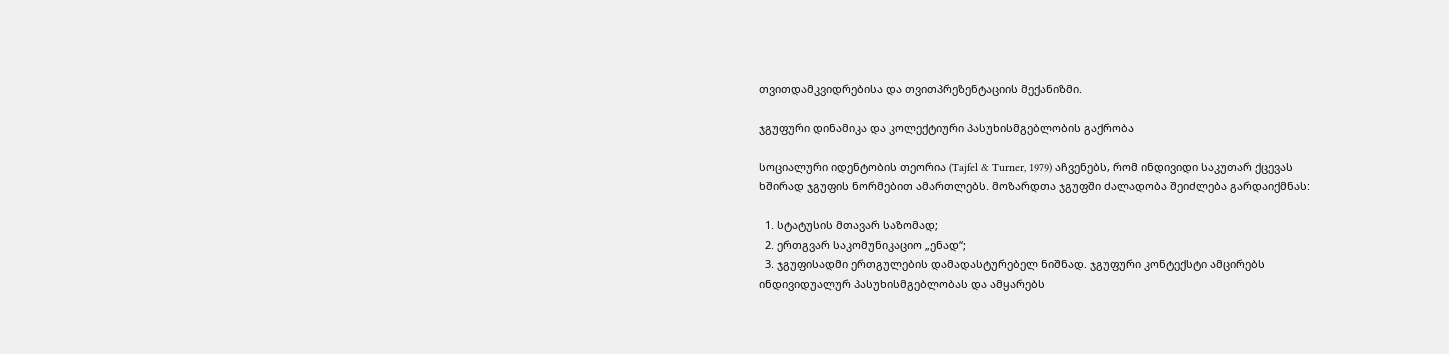თვითდამკვიდრებისა და თვითპრეზენტაციის მექანიზმი.

ჯგუფური დინამიკა და კოლექტიური პასუხისმგებლობის გაქრობა

სოციალური იდენტობის თეორია (Tajfel & Turner, 1979) აჩვენებს, რომ ინდივიდი საკუთარ ქცევას ხშირად ჯგუფის ნორმებით ამართლებს. მოზარდთა ჯგუფში ძალადობა შეიძლება გარდაიქმნას:

  1. სტატუსის მთავარ საზომად;
  2. ერთგვარ საკომუნიკაციო „ენად“;
  3. ჯგუფისადმი ერთგულების დამადასტურებელ ნიშნად. ჯგუფური კონტექსტი ამცირებს ინდივიდუალურ პასუხისმგებლობას და ამყარებს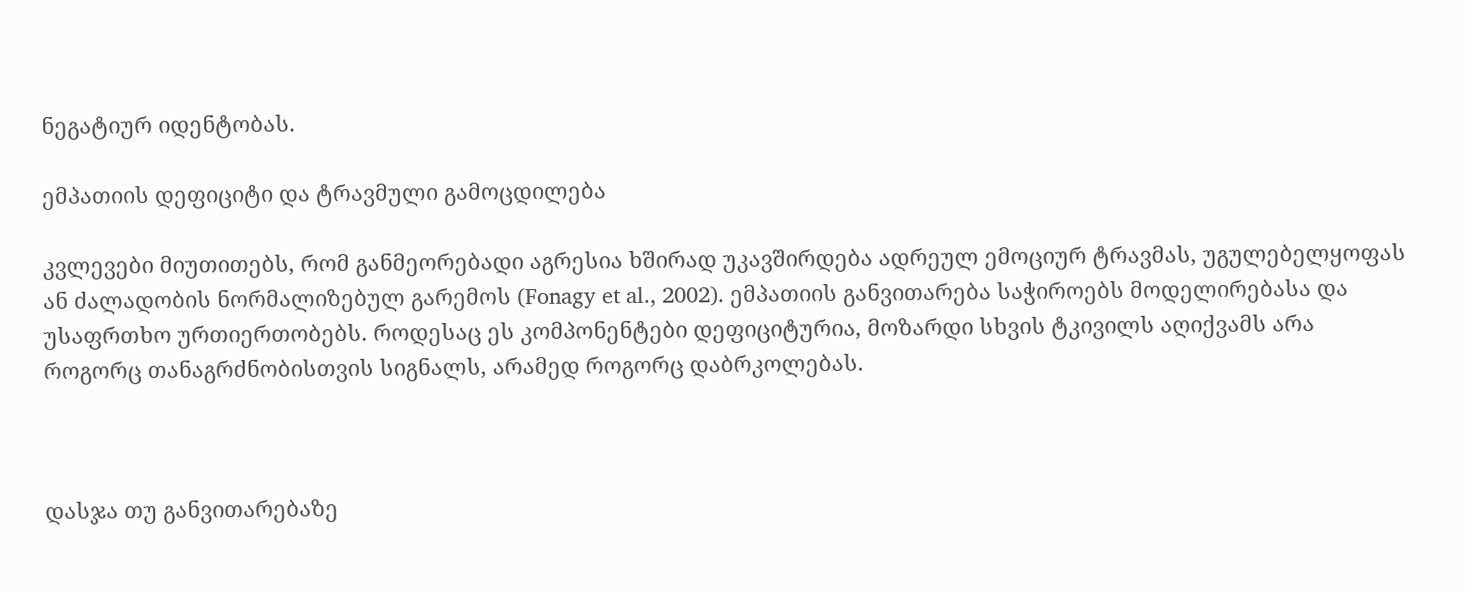ნეგატიურ იდენტობას.

ემპათიის დეფიციტი და ტრავმული გამოცდილება

კვლევები მიუთითებს, რომ განმეორებადი აგრესია ხშირად უკავშირდება ადრეულ ემოციურ ტრავმას, უგულებელყოფას ან ძალადობის ნორმალიზებულ გარემოს (Fonagy et al., 2002). ემპათიის განვითარება საჭიროებს მოდელირებასა და უსაფრთხო ურთიერთობებს. როდესაც ეს კომპონენტები დეფიციტურია, მოზარდი სხვის ტკივილს აღიქვამს არა როგორც თანაგრძნობისთვის სიგნალს, არამედ როგორც დაბრკოლებას.



დასჯა თუ განვითარებაზე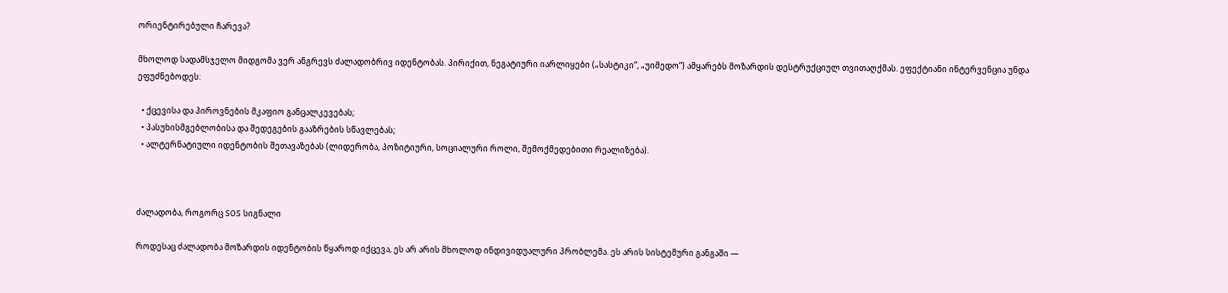ორიენტირებული ჩარევა?

მხოლოდ სადამსჯელო მიდგომა ვერ ანგრევს ძალადობრივ იდენტობას. პირიქით, ნეგატიური იარლიყები („სასტიკი“, „უიმედო“) ამყარებს მოზარდის დესტრუქციულ თვითაღქმას. ეფექტიანი ინტერვენცია უნდა ეფუძნებოდეს:

  • ქცევისა და პიროვნების მკაფიო განცალკევებას;
  • პასუხისმგებლობისა და შედეგების გააზრების სწავლებას;
  • ალტერნატიული იდენტობის შეთავაზებას (ლიდერობა, პოზიტიური, სოციალური როლი, შემოქმედებითი რეალიზება).



ძალადობა, როგორც SOS სიგნალი

როდესაც ძალადობა მოზარდის იდენტობის წყაროდ იქცევა, ეს არ არის მხოლოდ ინდივიდუალური პრობლემა. ეს არის სისტემური განგაში —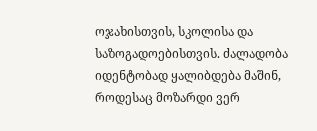ოჯახისთვის, სკოლისა და საზოგადოებისთვის. ძალადობა იდენტობად ყალიბდება მაშინ, როდესაც მოზარდი ვერ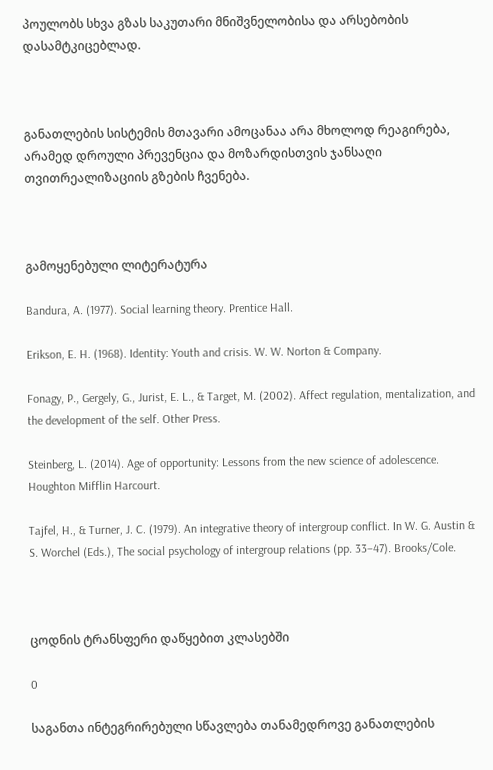პოულობს სხვა გზას საკუთარი მნიშვნელობისა და არსებობის დასამტკიცებლად.



განათლების სისტემის მთავარი ამოცანაა არა მხოლოდ რეაგირება, არამედ დროული პრევენცია და მოზარდისთვის ჯანსაღი თვითრეალიზაციის გზების ჩვენება.



გამოყენებული ლიტერატურა

Bandura, A. (1977). Social learning theory. Prentice Hall.

Erikson, E. H. (1968). Identity: Youth and crisis. W. W. Norton & Company.

Fonagy, P., Gergely, G., Jurist, E. L., & Target, M. (2002). Affect regulation, mentalization, and the development of the self. Other Press.

Steinberg, L. (2014). Age of opportunity: Lessons from the new science of adolescence. Houghton Mifflin Harcourt.

Tajfel, H., & Turner, J. C. (1979). An integrative theory of intergroup conflict. In W. G. Austin & S. Worchel (Eds.), The social psychology of intergroup relations (pp. 33–47). Brooks/Cole.



ცოდნის ტრანსფერი დაწყებით კლასებში

0

საგანთა ინტეგრირებული სწავლება თანამედროვე განათლების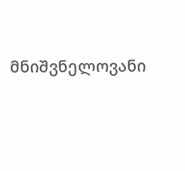მნიშვნელოვანი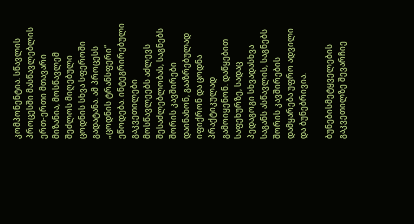კომპონენტია. სწავლის პროცესში მასწავლებლის ერთ-ერთი მთავარი მიზანია, მოსწავლემ შეძლოს მიღებული ცოდნის სხვა სფეროში გადატანა. ამ პროცესს „ცოდნის ტრანსფერი“ ეწოდება. ინტეგრირებული გაკვეთილები მოსწავლეებს აძლევს შესაძლებლობას, საგნებს შორის კავშირები დაინახონ, გააზრებულად იფიქრონ და ცოდნა პრაქტიკულად გამოიყენონ. დაწყებით საფეხურზე, სადაც პედაგოგი სხვადასხვა საგანს ასწავლის, საგნებს შორის კავშირების დამყარება უფრო ადვილი და ბუნებრივია.

ბუნებისმეტყველების გაკვეთილზე შევარჩიე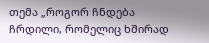თემა „როგორ ჩნდება ჩრდილი, რომელიც ხშირად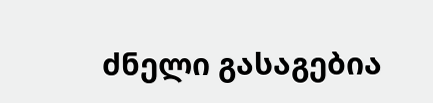ძნელი გასაგებია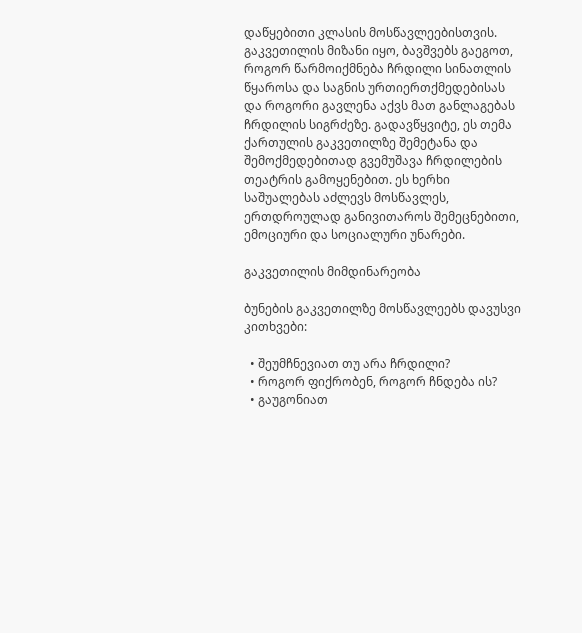დაწყებითი კლასის მოსწავლეებისთვის. გაკვეთილის მიზანი იყო, ბავშვებს გაეგოთ, როგორ წარმოიქმნება ჩრდილი სინათლის წყაროსა და საგნის ურთიერთქმედებისას და როგორი გავლენა აქვს მათ განლაგებას ჩრდილის სიგრძეზე. გადავწყვიტე, ეს თემა ქართულის გაკვეთილზე შემეტანა და შემოქმედებითად გვემუშავა ჩრდილების თეატრის გამოყენებით. ეს ხერხი საშუალებას აძლევს მოსწავლეს, ერთდროულად განივითაროს შემეცნებითი, ემოციური და სოციალური უნარები.

გაკვეთილის მიმდინარეობა

ბუნების გაკვეთილზე მოსწავლეებს დავუსვი კითხვები:

  • შეუმჩნევიათ თუ არა ჩრდილი?
  • როგორ ფიქრობენ, როგორ ჩნდება ის?
  • გაუგონიათ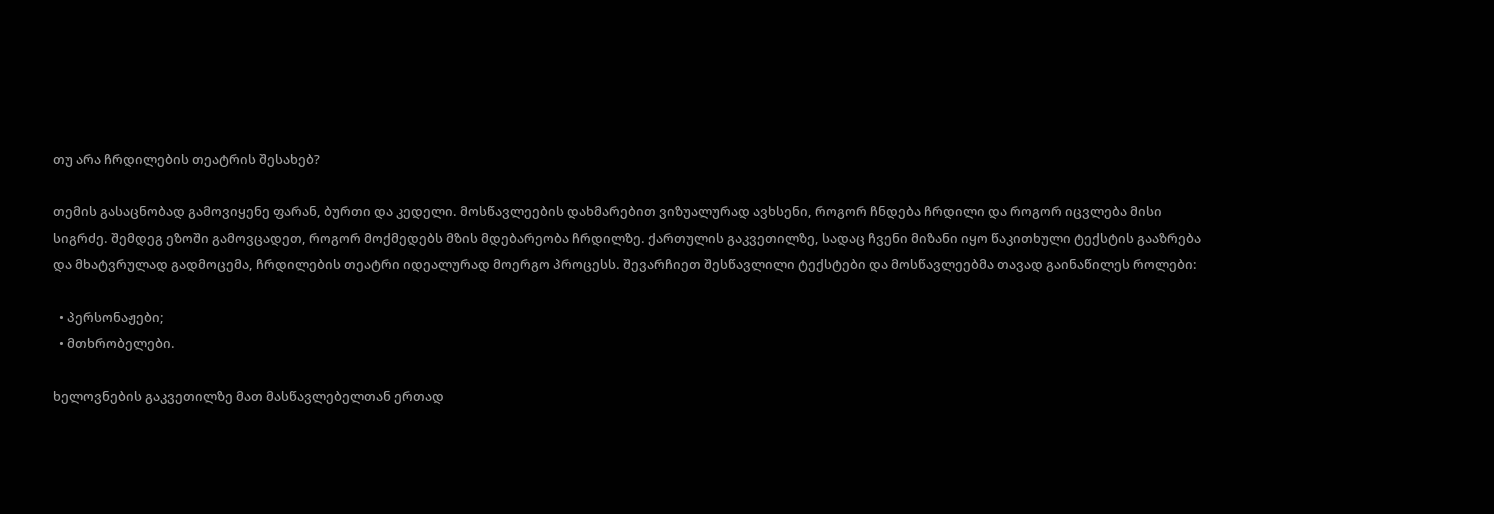თუ არა ჩრდილების თეატრის შესახებ?

თემის გასაცნობად გამოვიყენე ფარან, ბურთი და კედელი. მოსწავლეების დახმარებით ვიზუალურად ავხსენი, როგორ ჩნდება ჩრდილი და როგორ იცვლება მისი სიგრძე. შემდეგ ეზოში გამოვცადეთ, როგორ მოქმედებს მზის მდებარეობა ჩრდილზე. ქართულის გაკვეთილზე, სადაც ჩვენი მიზანი იყო წაკითხული ტექსტის გააზრება და მხატვრულად გადმოცემა, ჩრდილების თეატრი იდეალურად მოერგო პროცესს. შევარჩიეთ შესწავლილი ტექსტები და მოსწავლეებმა თავად გაინაწილეს როლები:

  • პერსონაჟები;
  • მთხრობელები.

ხელოვნების გაკვეთილზე მათ მასწავლებელთან ერთად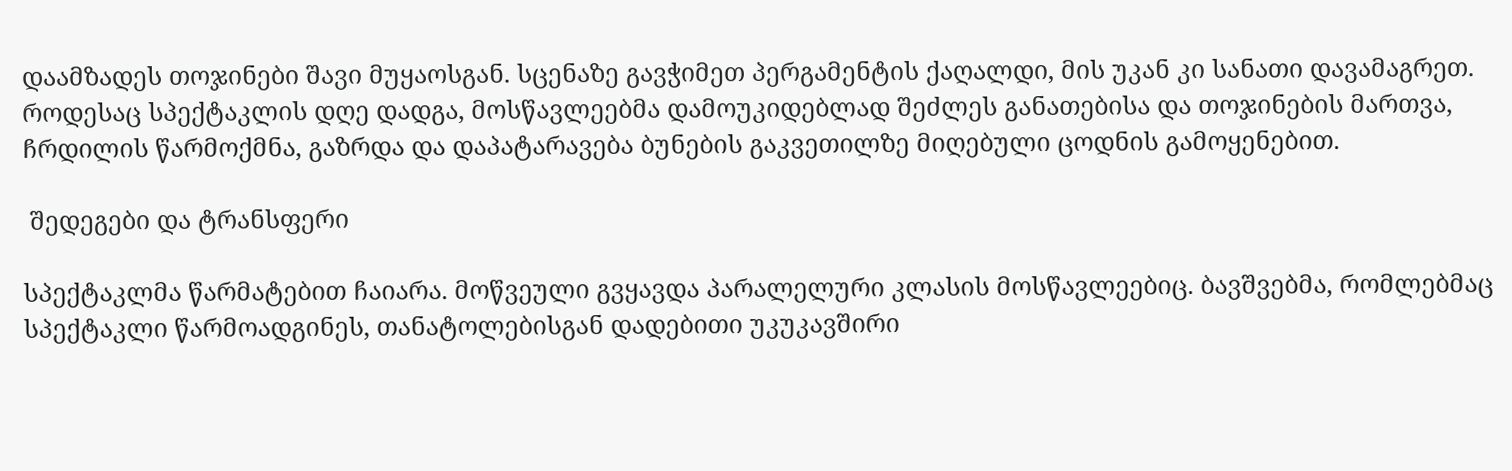დაამზადეს თოჯინები შავი მუყაოსგან. სცენაზე გავჭიმეთ პერგამენტის ქაღალდი, მის უკან კი სანათი დავამაგრეთ. როდესაც სპექტაკლის დღე დადგა, მოსწავლეებმა დამოუკიდებლად შეძლეს განათებისა და თოჯინების მართვა, ჩრდილის წარმოქმნა, გაზრდა და დაპატარავება ბუნების გაკვეთილზე მიღებული ცოდნის გამოყენებით.

 შედეგები და ტრანსფერი

სპექტაკლმა წარმატებით ჩაიარა. მოწვეული გვყავდა პარალელური კლასის მოსწავლეებიც. ბავშვებმა, რომლებმაც სპექტაკლი წარმოადგინეს, თანატოლებისგან დადებითი უკუკავშირი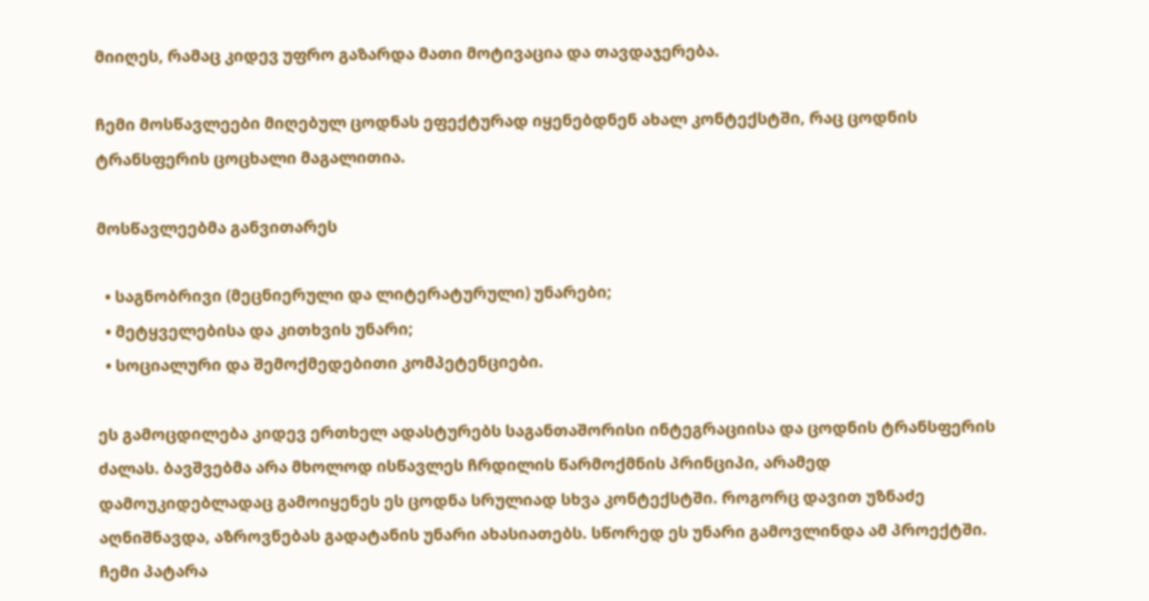მიიღეს, რამაც კიდევ უფრო გაზარდა მათი მოტივაცია და თავდაჯერება.

ჩემი მოსწავლეები მიღებულ ცოდნას ეფექტურად იყენებდნენ ახალ კონტექსტში, რაც ცოდნის ტრანსფერის ცოცხალი მაგალითია.

მოსწავლეებმა განვითარეს

  • საგნობრივი (მეცნიერული და ლიტერატურული) უნარები;
  • მეტყველებისა და კითხვის უნარი;
  • სოციალური და შემოქმედებითი კომპეტენციები.

ეს გამოცდილება კიდევ ერთხელ ადასტურებს საგანთაშორისი ინტეგრაციისა და ცოდნის ტრანსფერის ძალას. ბავშვებმა არა მხოლოდ ისწავლეს ჩრდილის წარმოქმნის პრინციპი, არამედ დამოუკიდებლადაც გამოიყენეს ეს ცოდნა სრულიად სხვა კონტექსტში. როგორც დავით უზნაძე აღნიშნავდა, აზროვნებას გადატანის უნარი ახასიათებს. სწორედ ეს უნარი გამოვლინდა ამ პროექტში. ჩემი პატარა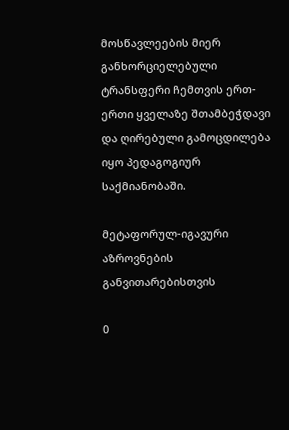მოსწავლეების მიერ განხორციელებული ტრანსფერი ჩემთვის ერთ-ერთი ყველაზე შთამბეჭდავი და ღირებული გამოცდილება იყო პედაგოგიურ საქმიანობაში.

მეტაფორულ-იგავური აზროვნების განვითარებისთვის

0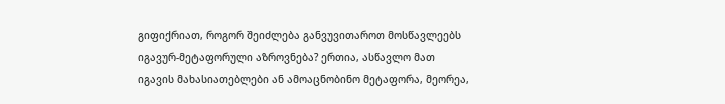გიფიქრიათ, როგორ შეიძლება განვუვითაროთ მოსწავლეებს იგავურ-მეტაფორული აზროვნება? ერთია, ასწავლო მათ იგავის მახასიათებლები ან ამოაცნობინო მეტაფორა, მეორეა,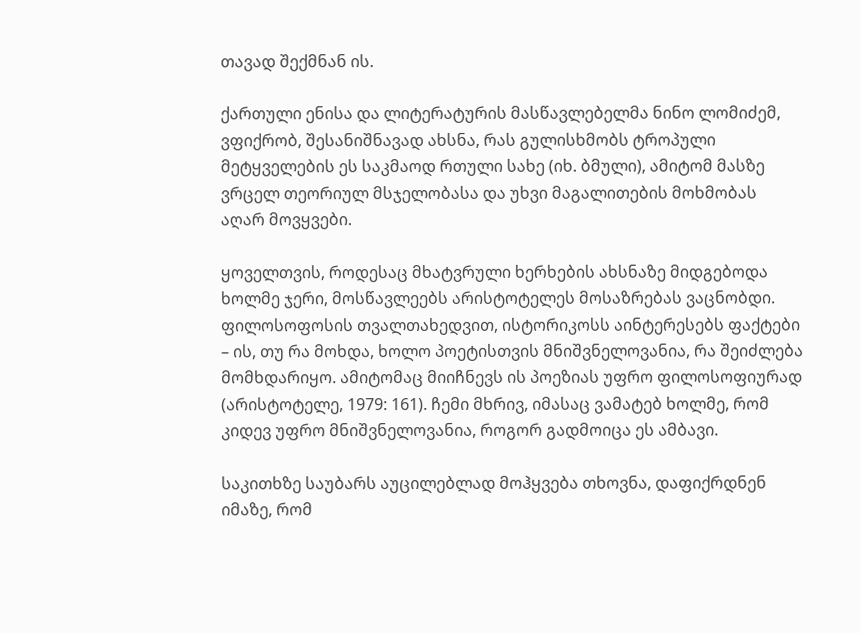თავად შექმნან ის.

ქართული ენისა და ლიტერატურის მასწავლებელმა ნინო ლომიძემ, ვფიქრობ, შესანიშნავად ახსნა, რას გულისხმობს ტროპული მეტყველების ეს საკმაოდ რთული სახე (იხ. ბმული), ამიტომ მასზე ვრცელ თეორიულ მსჯელობასა და უხვი მაგალითების მოხმობას აღარ მოვყვები.

ყოველთვის, როდესაც მხატვრული ხერხების ახსნაზე მიდგებოდა ხოლმე ჯერი, მოსწავლეებს არისტოტელეს მოსაზრებას ვაცნობდი. ფილოსოფოსის თვალთახედვით, ისტორიკოსს აინტერესებს ფაქტები – ის, თუ რა მოხდა, ხოლო პოეტისთვის მნიშვნელოვანია, რა შეიძლება მომხდარიყო. ამიტომაც მიიჩნევს ის პოეზიას უფრო ფილოსოფიურად (არისტოტელე, 1979: 161). ჩემი მხრივ, იმასაც ვამატებ ხოლმე, რომ კიდევ უფრო მნიშვნელოვანია, როგორ გადმოიცა ეს ამბავი.

საკითხზე საუბარს აუცილებლად მოჰყვება თხოვნა, დაფიქრდნენ იმაზე, რომ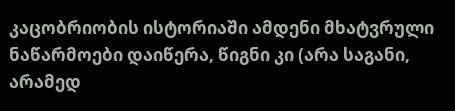კაცობრიობის ისტორიაში ამდენი მხატვრული ნაწარმოები დაიწერა, წიგნი კი (არა საგანი, არამედ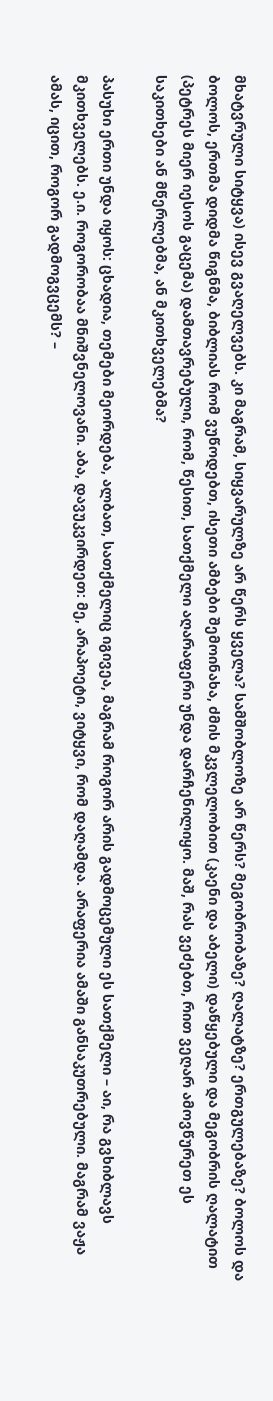მხატვრული სიტყვა) ისევ გვაღელვებს. კი მაგრამ, სიყვარულზე არ წერს ყველა? სამშობლოზე არ წერს? მეგობრობაზე? ღალატზე? ერთგულებაზე? ბოლოს და ბოლოს, ერთმა დიდმა წიგნმა, ბიბლიას რომ ვუწოდებთ, ისეთი ამბები შემოინახა, ძმის მკვლელობით (კაენი და აბელი) დაწყებული და მეგობრის ღალატით (პეტრეს მიერ იესოს გაცემა) დამთავრებული, რომ, წესით, სათქმელი აღარაფერი უნდა დარჩენილიყო. მაშ, რას ვეძებთ, რით ვეღარ ამოვწურეთ ეს საკითხები ან მწერლებმა, ან მკითხველებმა?

პასუხი ერთი უნდა იყოს: ცხადია, თემები მეორდება, ალბათ, სათქმელიც იგივეა, მაგრამ როგორ არის გადმოცემული ეს სათქმელი – აი, რა გვხიბლავს მკითხველებს. ე.ი. როგორობაა მნიშვნელოვანი. აბა, დავუკვირდეთ: მე, არაპოეტი, ვიტყვი, რომ დაღამდა. არაფერია ამაში განსაკუთრებული. მაგრამ ვაჟა ამას, იცით, როგორ გადმოგვცემს? –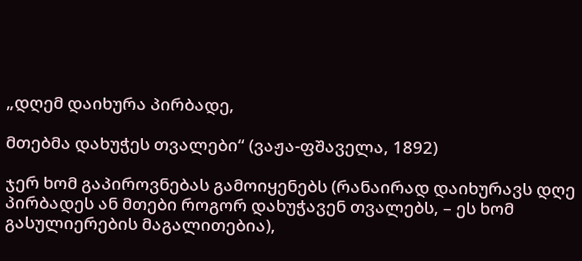„დღემ დაიხურა პირბადე,

მთებმა დახუჭეს თვალები“ (ვაჟა-ფშაველა, 1892)

ჯერ ხომ გაპიროვნებას გამოიყენებს (რანაირად დაიხურავს დღე პირბადეს ან მთები როგორ დახუჭავენ თვალებს, – ეს ხომ გასულიერების მაგალითებია),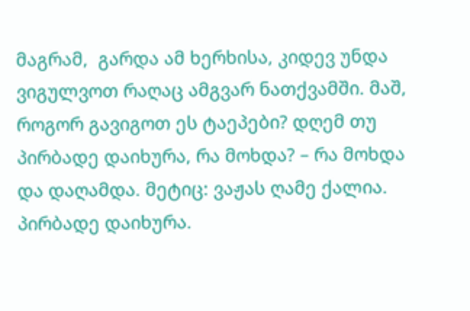მაგრამ,  გარდა ამ ხერხისა, კიდევ უნდა ვიგულვოთ რაღაც ამგვარ ნათქვამში. მაშ, როგორ გავიგოთ ეს ტაეპები? დღემ თუ პირბადე დაიხურა, რა მოხდა? – რა მოხდა და დაღამდა. მეტიც: ვაჟას ღამე ქალია. პირბადე დაიხურა.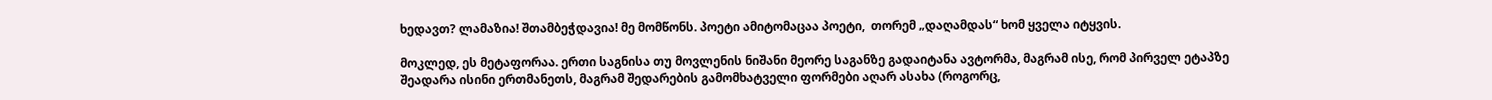ხედავთ? ლამაზია! შთამბეჭდავია! მე მომწონს. პოეტი ამიტომაცაა პოეტი,  თორემ „დაღამდას“ ხომ ყველა იტყვის.

მოკლედ, ეს მეტაფორაა. ერთი საგნისა თუ მოვლენის ნიშანი მეორე საგანზე გადაიტანა ავტორმა, მაგრამ ისე, რომ პირველ ეტაპზე შეადარა ისინი ერთმანეთს, მაგრამ შედარების გამომხატველი ფორმები აღარ ასახა (როგორც,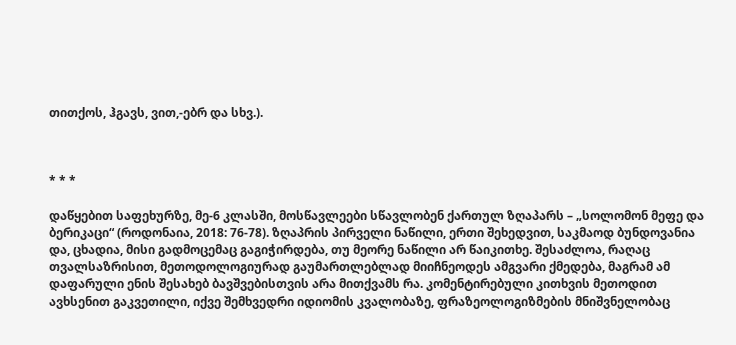თითქოს, ჰგავს, ვით,-ებრ და სხვ.).



* * *

დაწყებით საფეხურზე, მე-6 კლასში, მოსწავლეები სწავლობენ ქართულ ზღაპარს – „სოლომონ მეფე და ბერიკაცი“ (როდონაია, 2018: 76-78). ზღაპრის პირველი ნაწილი, ერთი შეხედვით, საკმაოდ ბუნდოვანია და, ცხადია, მისი გადმოცემაც გაგიჭირდება, თუ მეორე ნაწილი არ წაიკითხე. შესაძლოა, რაღაც თვალსაზრისით, მეთოდოლოგიურად გაუმართლებლად მიიჩნეოდეს ამგვარი ქმედება, მაგრამ ამ დაფარული ენის შესახებ ბავშვებისთვის არა მითქვამს რა. კომენტირებული კითხვის მეთოდით ავხსენით გაკვეთილი, იქვე შემხვედრი იდიომის კვალობაზე, ფრაზეოლოგიზმების მნიშვნელობაც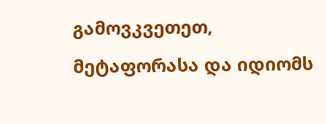გამოვკვეთეთ,  მეტაფორასა და იდიომს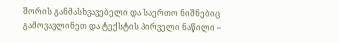შორის განმასხვავებელი და საერთო ნიშნებიც გამოვავლინეთ და ტექსტის პირველი ნაწილი –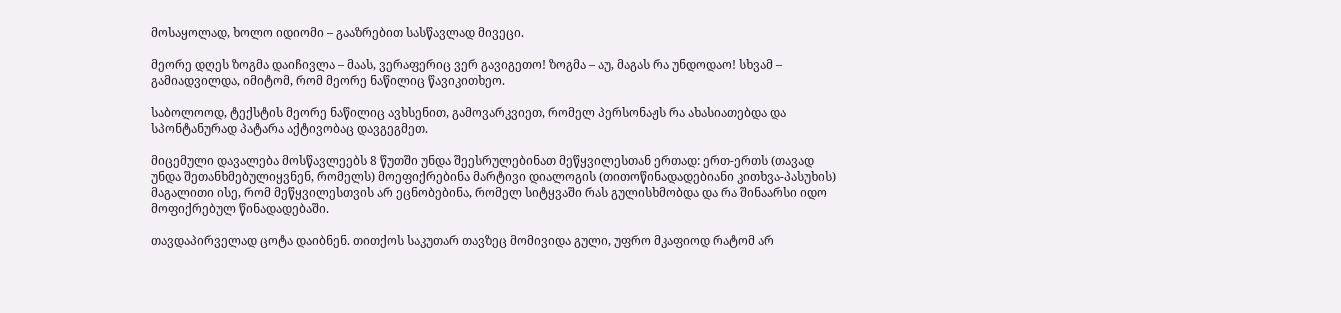მოსაყოლად, ხოლო იდიომი – გააზრებით სასწავლად მივეცი.

მეორე დღეს ზოგმა დაიჩივლა – მაას, ვერაფერიც ვერ გავიგეთო! ზოგმა – აუ, მაგას რა უნდოდაო! სხვამ – გამიადვილდა, იმიტომ, რომ მეორე ნაწილიც წავიკითხეო.

საბოლოოდ, ტექსტის მეორე ნაწილიც ავხსენით, გამოვარკვიეთ, რომელ პერსონაჟს რა ახასიათებდა და სპონტანურად პატარა აქტივობაც დავგეგმეთ.

მიცემული დავალება მოსწავლეებს 8 წუთში უნდა შეესრულებინათ მეწყვილესთან ერთად: ერთ-ერთს (თავად უნდა შეთანხმებულიყვნენ, რომელს) მოეფიქრებინა მარტივი დიალოგის (თითოწინადადებიანი კითხვა-პასუხის) მაგალითი ისე, რომ მეწყვილესთვის არ ეცნობებინა, რომელ სიტყვაში რას გულისხმობდა და რა შინაარსი იდო მოფიქრებულ წინადადებაში.

თავდაპირველად ცოტა დაიბნენ. თითქოს საკუთარ თავზეც მომივიდა გული, უფრო მკაფიოდ რატომ არ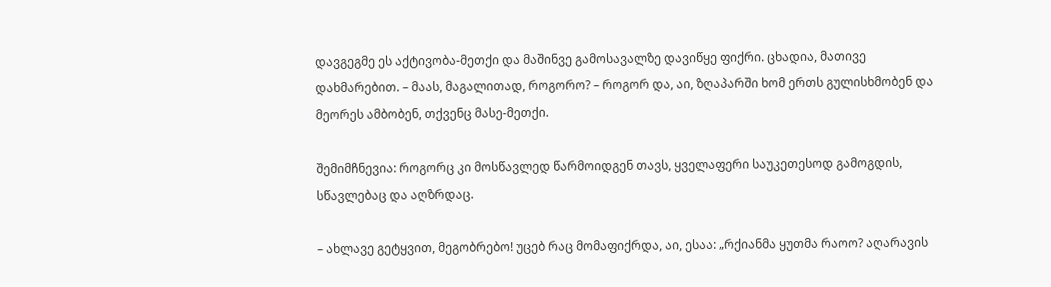დავგეგმე ეს აქტივობა-მეთქი და მაშინვე გამოსავალზე დავიწყე ფიქრი. ცხადია, მათივე დახმარებით. – მაას, მაგალითად, როგორო? – როგორ და, აი, ზღაპარში ხომ ერთს გულისხმობენ და მეორეს ამბობენ, თქვენც მასე-მეთქი.

შემიმჩნევია: როგორც კი მოსწავლედ წარმოიდგენ თავს, ყველაფერი საუკეთესოდ გამოგდის, სწავლებაც და აღზრდაც.

– ახლავე გეტყვით, მეგობრებო! უცებ რაც მომაფიქრდა, აი, ესაა: „რქიანმა ყუთმა რაოო? აღარავის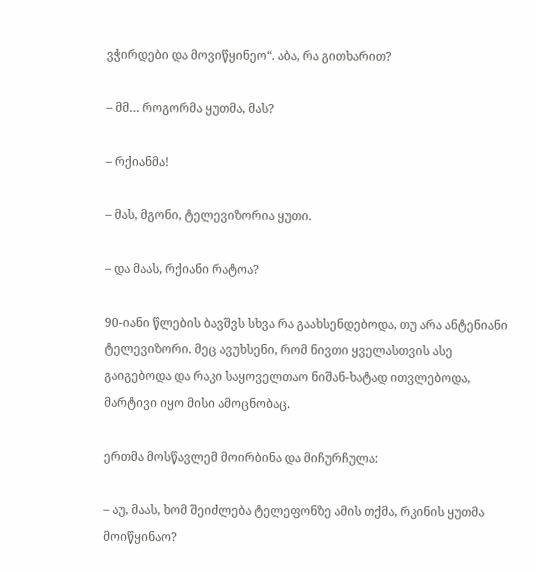ვჭირდები და მოვიწყინეო“. აბა, რა გითხარით?

– მმ… როგორმა ყუთმა, მას?

– რქიანმა!

– მას, მგონი, ტელევიზორია ყუთი.

– და მაას, რქიანი რატოა?

90-იანი წლების ბავშვს სხვა რა გაახსენდებოდა, თუ არა ანტენიანი ტელევიზორი. მეც ავუხსენი, რომ ნივთი ყველასთვის ასე გაიგებოდა და რაკი საყოველთაო ნიშან-ხატად ითვლებოდა, მარტივი იყო მისი ამოცნობაც.

ერთმა მოსწავლემ მოირბინა და მიჩურჩულა:

– აუ, მაას, ხომ შეიძლება ტელეფონზე ამის თქმა, რკინის ყუთმა მოიწყინაო?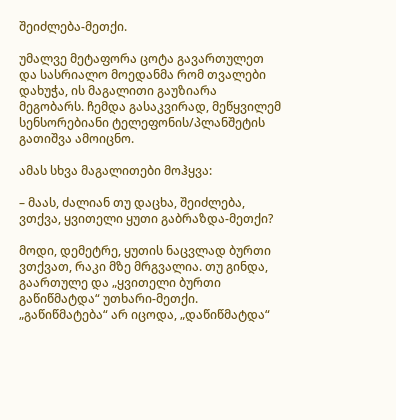შეიძლება-მეთქი.

უმალვე მეტაფორა ცოტა გავართულეთ და სასრიალო მოედანმა რომ თვალები დახუჭა, ის მაგალითი გაუზიარა მეგობარს. ჩემდა გასაკვირად, მეწყვილემ სენსორებიანი ტელეფონის/პლანშეტის გათიშვა ამოიცნო.

ამას სხვა მაგალითები მოჰყვა:

– მაას, ძალიან თუ დაცხა, შეიძლება, ვთქვა, ყვითელი ყუთი გაბრაზდა-მეთქი?

მოდი, დემეტრე, ყუთის ნაცვლად ბურთი ვთქვათ, რაკი მზე მრგვალია. თუ გინდა, გაართულე და „ყვითელი ბურთი გაწიწმატდა“ უთხარი-მეთქი. „გაწიწმატება“ არ იცოდა, „დაწიწმატდა“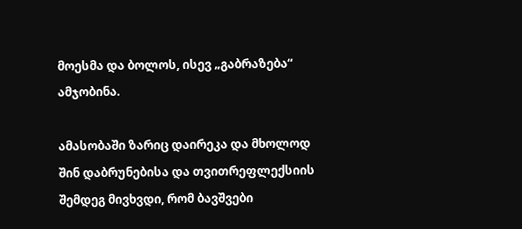მოესმა და ბოლოს, ისევ „გაბრაზება“ ამჯობინა.

ამასობაში ზარიც დაირეკა და მხოლოდ შინ დაბრუნებისა და თვითრეფლექსიის შემდეგ მივხვდი, რომ ბავშვები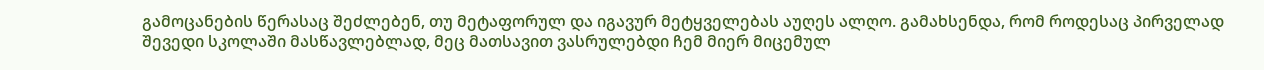გამოცანების წერასაც შეძლებენ, თუ მეტაფორულ და იგავურ მეტყველებას აუღეს ალღო. გამახსენდა, რომ როდესაც პირველად შევედი სკოლაში მასწავლებლად, მეც მათსავით ვასრულებდი ჩემ მიერ მიცემულ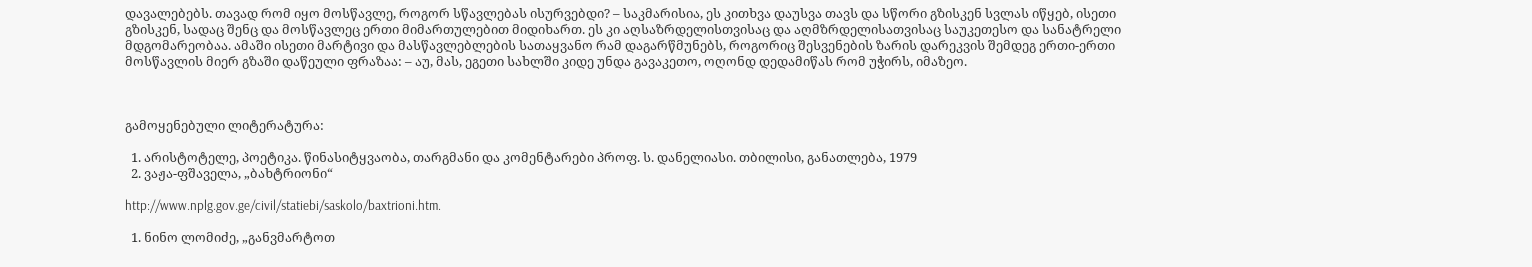დავალებებს. თავად რომ იყო მოსწავლე, როგორ სწავლებას ისურვებდი? – საკმარისია, ეს კითხვა დაუსვა თავს და სწორი გზისკენ სვლას იწყებ, ისეთი გზისკენ, სადაც შენც და მოსწავლეც ერთი მიმართულებით მიდიხართ. ეს კი აღსაზრდელისთვისაც და აღმზრდელისათვისაც საუკეთესო და სანატრელი მდგომარეობაა. ამაში ისეთი მარტივი და მასწავლებლების სათაყვანო რამ დაგარწმუნებს, როგორიც შესვენების ზარის დარეკვის შემდეგ ერთი-ერთი მოსწავლის მიერ გზაში დაწეული ფრაზაა: – აუ, მას, ეგეთი სახლში კიდე უნდა გავაკეთო, ოღონდ დედამიწას რომ უჭირს, იმაზეო.



გამოყენებული ლიტერატურა:

  1. არისტოტელე, პოეტიკა. წინასიტყვაობა, თარგმანი და კომენტარები პროფ. ს. დანელიასი. თბილისი, განათლება, 1979
  2. ვაჟა-ფშაველა, „ბახტრიონი“

http://www.nplg.gov.ge/civil/statiebi/saskolo/baxtrioni.htm.

  1. ნინო ლომიძე, „განვმარტოთ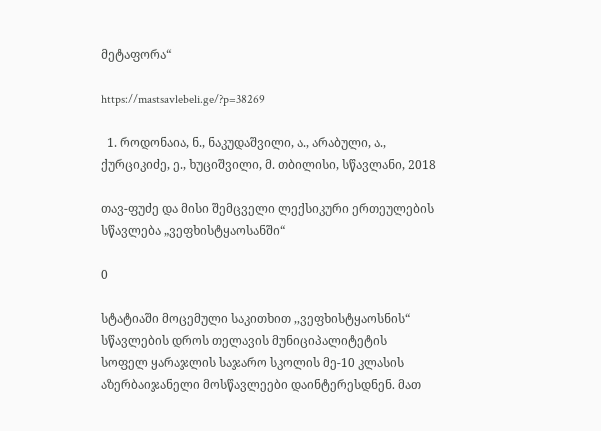მეტაფორა“

https://mastsavlebeli.ge/?p=38269

  1. როდონაია, ნ., ნაკუდაშვილი, ა., არაბული, ა., ქურციკიძე, ე., ხუციშვილი, მ. თბილისი, სწავლანი, 2018

თავ-ფუძე და მისი შემცველი ლექსიკური ერთეულების სწავლება „ვეფხისტყაოსანში“

0

სტატიაში მოცემული საკითხით ,,ვეფხისტყაოსნის“ სწავლების დროს თელავის მუნიციპალიტეტის სოფელ ყარაჯლის საჯარო სკოლის მე-10 კლასის აზერბაიჯანელი მოსწავლეები დაინტერესდნენ. მათ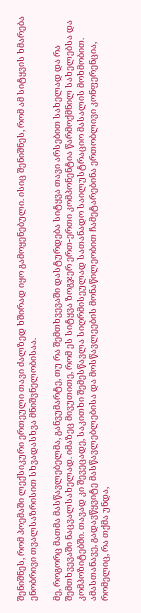შენიშნეს, რომ პოემაში ლექსიკური ერთეული თავი ძალზედ ხშირად იყო გამოყენებული. ისიც შენიშნეს, რომ ამ სიტყვის ხმარება ენობრივი თვალსაზრისით სხვადასხვა მნიშვნელობისაა.

მე, როგორც მათმა მასწავლებელმა, განვუმარტე, თუ რა შემთხვევაში დასტურდება სიტყვა თავი არსებით სახელად და რა შემთხვევაში ნაცვალსახელად. იმაზეც მივუთითე, რომ ეს სიტყვა ზოგჯერ ერთ-ერთი კომპონენტია წარმოქმნილ სახელებსა და კომპოზიტებში. თავად კი შევეცადე, საკითხი შემესწავლა სიღრმისეულად სათანადო საილუსტრაციო მასალის მოხმობით. ამასთანავე, გადავწყვიტე მასწავლებლებისა და მოსწავლეების მონაწილეობით ჩამეტარებინა ერთობლივი კონფერენცია, რომელიც, რა თქმა უნდა,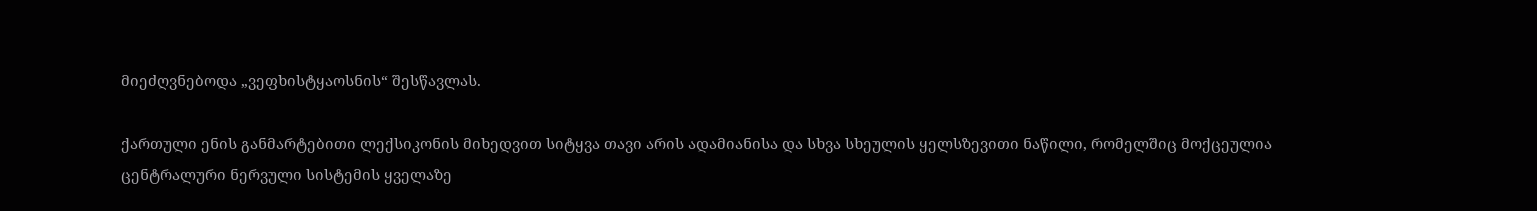მიეძღვნებოდა „ვეფხისტყაოსნის“ შესწავლას.

ქართული ენის განმარტებითი ლექსიკონის მიხედვით სიტყვა თავი არის ადამიანისა და სხვა სხეულის ყელსზევითი ნაწილი, რომელშიც მოქცეულია ცენტრალური ნერვული სისტემის ყველაზე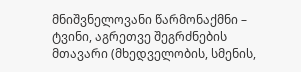მნიშვნელოვანი წარმონაქმნი – ტვინი, აგრეთვე შეგრძნების მთავარი (მხედველობის, სმენის,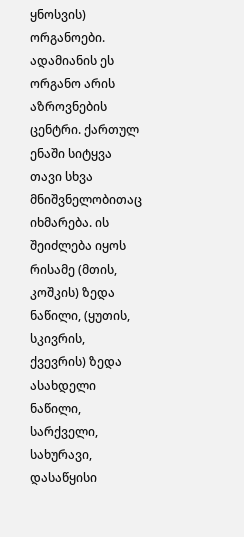ყნოსვის) ორგანოები. ადამიანის ეს ორგანო არის აზროვნების ცენტრი. ქართულ ენაში სიტყვა თავი სხვა მნიშვნელობითაც იხმარება. ის შეიძლება იყოს რისამე (მთის, კოშკის) ზედა ნაწილი, (ყუთის, სკივრის, ქვევრის) ზედა ასახდელი ნაწილი, სარქველი, სახურავი, დასაწყისი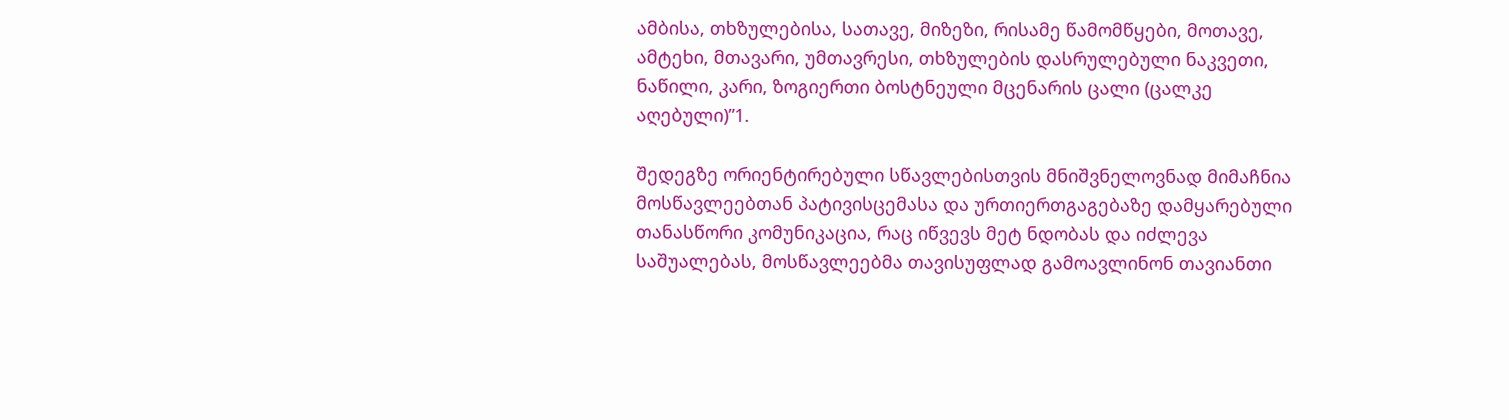ამბისა, თხზულებისა, სათავე, მიზეზი, რისამე წამომწყები, მოთავე, ამტეხი, მთავარი, უმთავრესი, თხზულების დასრულებული ნაკვეთი, ნაწილი, კარი, ზოგიერთი ბოსტნეული მცენარის ცალი (ცალკე აღებული)”1.

შედეგზე ორიენტირებული სწავლებისთვის მნიშვნელოვნად მიმაჩნია მოსწავლეებთან პატივისცემასა და ურთიერთგაგებაზე დამყარებული თანასწორი კომუნიკაცია, რაც იწვევს მეტ ნდობას და იძლევა საშუალებას, მოსწავლეებმა თავისუფლად გამოავლინონ თავიანთი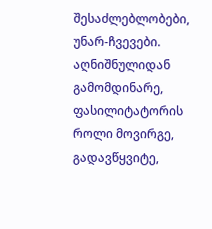შესაძლებლობები, უნარ-ჩვევები. აღნიშნულიდან გამომდინარე, ფასილიტატორის როლი მოვირგე, გადავწყვიტე,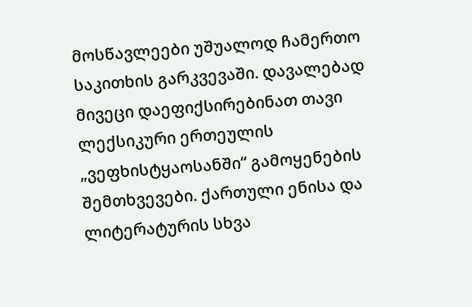მოსწავლეები უშუალოდ ჩამერთო საკითხის გარკვევაში. დავალებად მივეცი დაეფიქსირებინათ თავი ლექსიკური ერთეულის „ვეფხისტყაოსანში“ გამოყენების შემთხვევები. ქართული ენისა და ლიტერატურის სხვა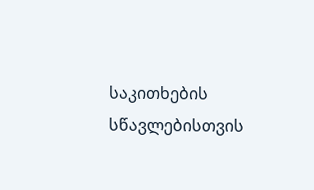საკითხების სწავლებისთვის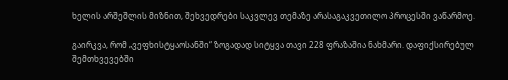ხელის არშეშლის მიზნით, შეხვედრები საკვლევ თემაზე არასაგაკვეთილო პროცესში ვაწარმოე.

გაირკვა, რომ „ვეფხისტყაოსანში“ ზოგადად სიტყვა თავი 228 ფრაზაშია ნახმარი. დაფიქსირებულ შემთხვევებში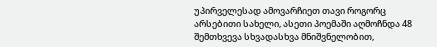უპირველესად ამოვარჩიეთ თავი როგორც არსებითი სახელი, ასეთი პოემაში აღმოჩნდა 48 შემთხვევა სხვადასხვა მნიშვნელობით,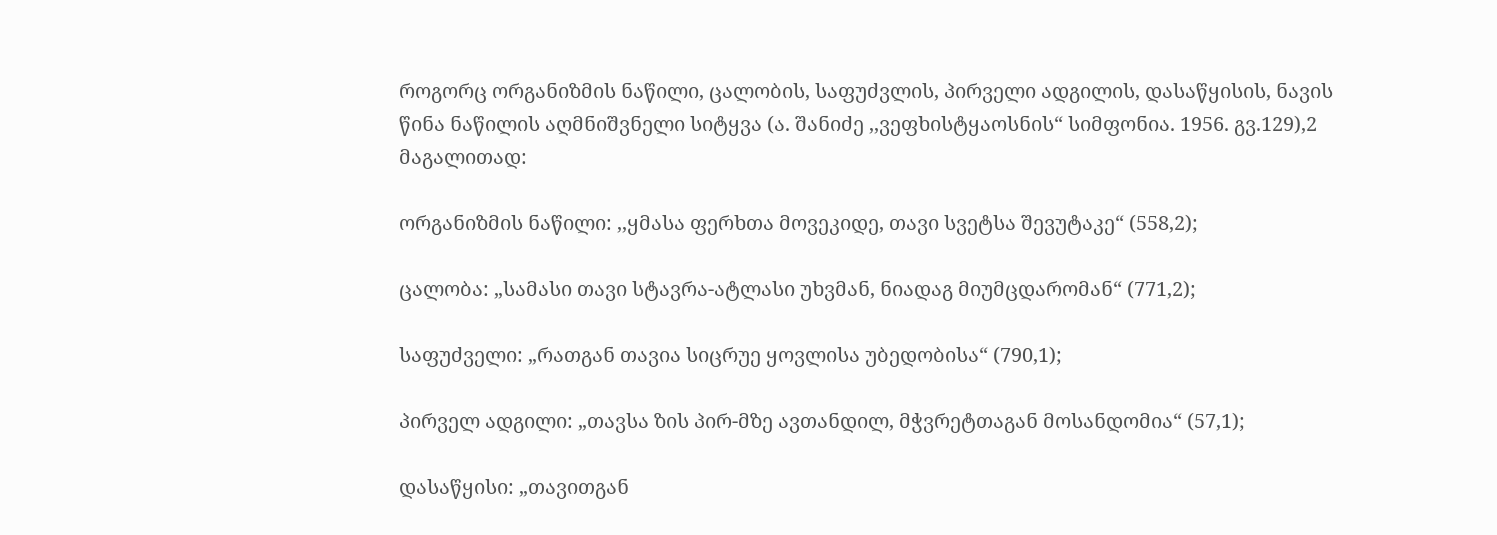როგორც ორგანიზმის ნაწილი, ცალობის, საფუძვლის, პირველი ადგილის, დასაწყისის, ნავის წინა ნაწილის აღმნიშვნელი სიტყვა (ა. შანიძე ,,ვეფხისტყაოსნის“ სიმფონია. 1956. გვ.129),2 მაგალითად:

ორგანიზმის ნაწილი: ,,ყმასა ფერხთა მოვეკიდე, თავი სვეტსა შევუტაკე“ (558,2);

ცალობა: „სამასი თავი სტავრა-ატლასი უხვმან, ნიადაგ მიუმცდარომან“ (771,2);

საფუძველი: „რათგან თავია სიცრუე ყოვლისა უბედობისა“ (790,1);

პირველ ადგილი: „თავსა ზის პირ-მზე ავთანდილ, მჭვრეტთაგან მოსანდომია“ (57,1);

დასაწყისი: „თავითგან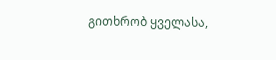გითხრობ ყველასა,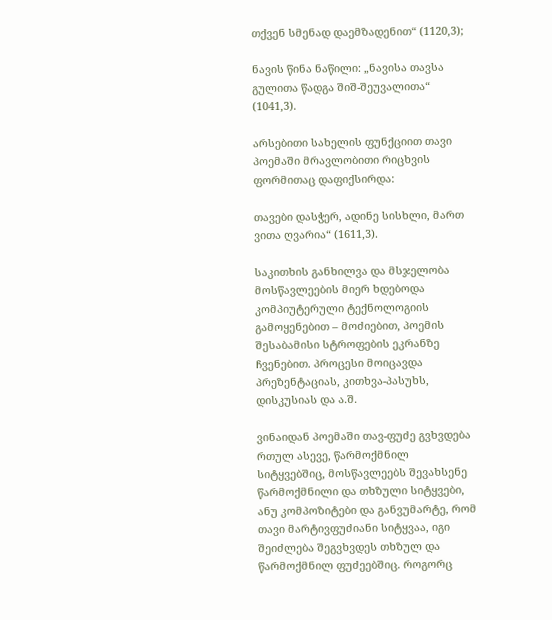თქვენ სმენად დაემზადენით“ (1120,3);

ნავის წინა ნაწილი: „ნავისა თავსა გულითა წადგა შიშ-შეუვალითა“ (1041,3).

არსებითი სახელის ფუნქციით თავი პოემაში მრავლობითი რიცხვის ფორმითაც დაფიქსირდა:

თავები დასჭერ, ადინე სისხლი, მართ ვითა ღვარია“ (1611,3).

საკითხის განხილვა და მსჯელობა მოსწავლეების მიერ ხდებოდა კომპიუტერული ტექნოლოგიის გამოყენებით – მოძიებით, პოემის შესაბამისი სტროფების ეკრანზე ჩვენებით. პროცესი მოიცავდა პრეზენტაციას, კითხვა-პასუხს, დისკუსიას და ა.შ.

ვინაიდან პოემაში თავ-ფუძე გვხვდება რთულ ასევე, წარმოქმნილ სიტყვებშიც, მოსწავლეებს შევახსენე წარმოქმნილი და თხზული სიტყვები, ანუ კომპოზიტები და განვუმარტე, რომ თავი მარტივფუძიანი სიტყვაა, იგი შეიძლება შეგვხვდეს თხზულ და წარმოქმნილ ფუძეებშიც. როგორც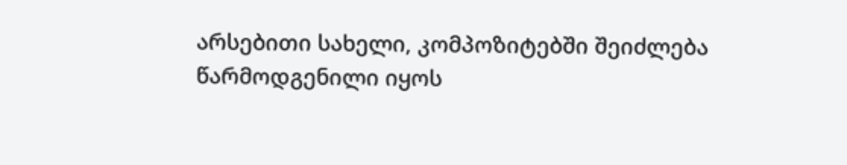არსებითი სახელი, კომპოზიტებში შეიძლება წარმოდგენილი იყოს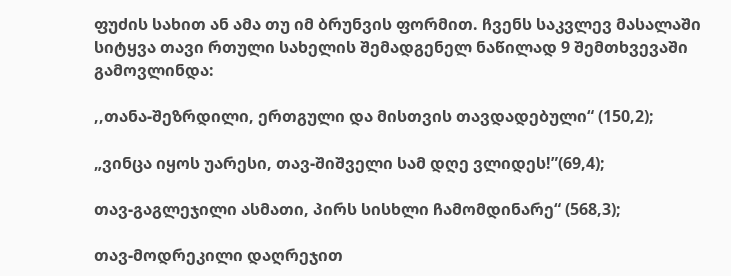ფუძის სახით ან ამა თუ იმ ბრუნვის ფორმით. ჩვენს საკვლევ მასალაში სიტყვა თავი რთული სახელის შემადგენელ ნაწილად 9 შემთხვევაში გამოვლინდა:

,,თანა-შეზრდილი, ერთგული და მისთვის თავდადებული“ (150,2);

„ვინცა იყოს უარესი, თავ-შიშველი სამ დღე ვლიდეს!”(69,4);

თავ-გაგლეჯილი ასმათი, პირს სისხლი ჩამომდინარე“ (568,3);

თავ-მოდრეკილი დაღრეჯით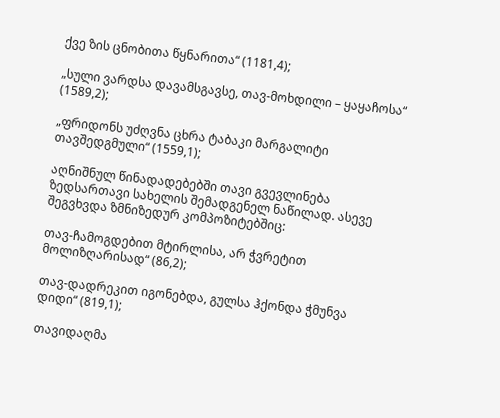ქვე ზის ცნობითა წყნარითა“ (1181,4);

„სული ვარდსა დავამსგავსე, თავ-მოხდილი – ყაყაჩოსა“ (1589,2);

„ფრიდონს უძღვნა ცხრა ტაბაკი მარგალიტი თავშედგმული“ (1559,1);

აღნიშნულ წინადადებებში თავი გვევლინება ზედსართავი სახელის შემადგენელ ნაწილად. ასევე შეგვხვდა ზმნიზედურ კომპოზიტებშიც:

თავ-ჩამოგდებით მტირლისა, არ ჭვრეტით მოლიზღარისად“ (86,2);

თავ-დადრეკით იგონებდა, გულსა ჰქონდა ჭმუნვა დიდი“ (819,1);

თავიდაღმა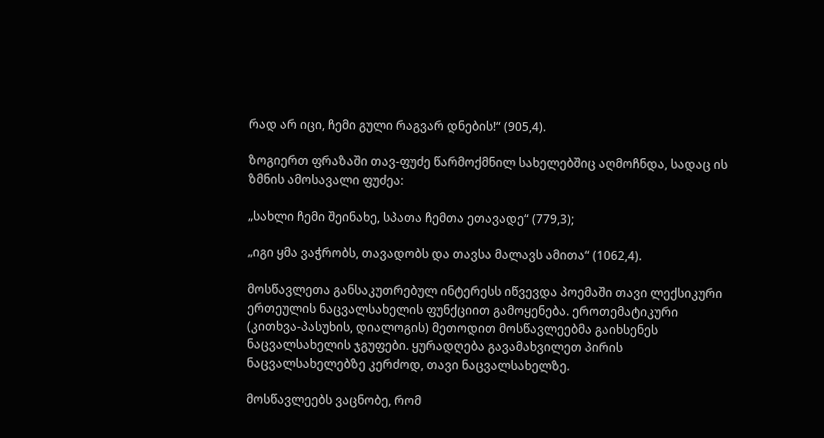რად არ იცი, ჩემი გული რაგვარ დნების!“ (905,4).

ზოგიერთ ფრაზაში თავ-ფუძე წარმოქმნილ სახელებშიც აღმოჩნდა, სადაც ის ზმნის ამოსავალი ფუძეა:

„სახლი ჩემი შეინახე, სპათა ჩემთა ეთავადე“ (779,3);

„იგი ყმა ვაჭრობს, თავადობს და თავსა მალავს ამითა“ (1062,4).

მოსწავლეთა განსაკუთრებულ ინტერესს იწვევდა პოემაში თავი ლექსიკური ერთეულის ნაცვალსახელის ფუნქციით გამოყენება. ეროთემატიკური (კითხვა-პასუხის, დიალოგის) მეთოდით მოსწავლეებმა გაიხსენეს ნაცვალსახელის ჯგუფები. ყურადღება გავამახვილეთ პირის ნაცვალსახელებზე კერძოდ, თავი ნაცვალსახელზე.

მოსწავლეებს ვაცნობე, რომ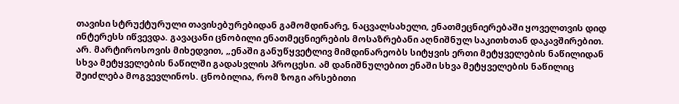თავისი სტრუქტურული თავისებურებიდან გამომდინარე, ნაცვალსახელი, ენათმეცნიერებაში ყოველთვის დიდ ინტერესს იწვევდა. გავაცანი ცნობილი ენათმეცნიერების მოსაზრებანი აღნიშნულ საკითხთან დაკავშირებით. არ. მარტიროსოვის მიხედვით, „ენაში განუწყვეტლივ მიმდინარეობს სიტყვის ერთი მეტყველების ნაწილიდან სხვა მეტყველების ნაწილში გადასვლის პროცესი. ამ დანიშნულებით ენაში სხვა მეტყველების ნაწილიც შეიძლება მოგვევლინოს. ცნობილია, რომ ზოგი არსებითი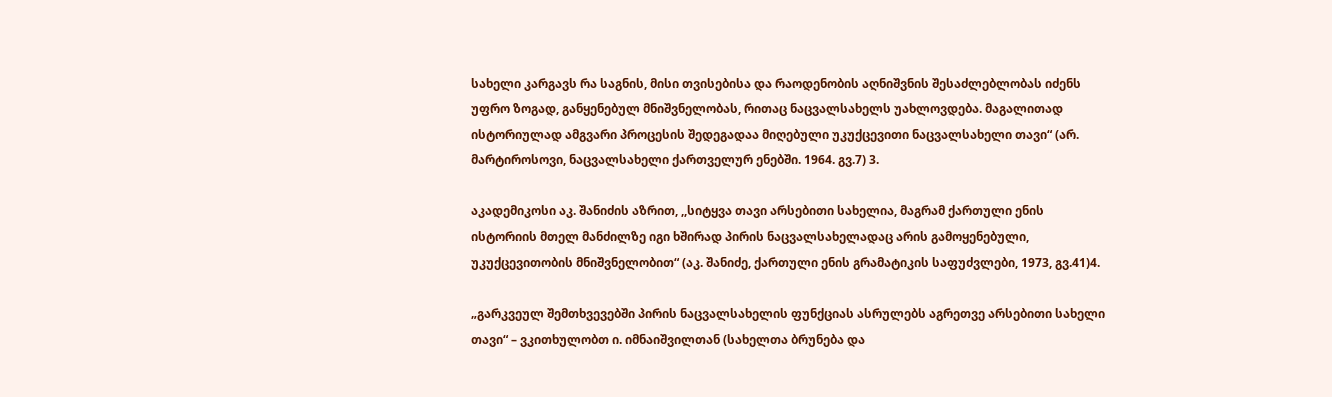სახელი კარგავს რა საგნის, მისი თვისებისა და რაოდენობის აღნიშვნის შესაძლებლობას იძენს უფრო ზოგად, განყენებულ მნიშვნელობას, რითაც ნაცვალსახელს უახლოვდება. მაგალითად ისტორიულად ამგვარი პროცესის შედეგადაა მიღებული უკუქცევითი ნაცვალსახელი თავი“ (არ. მარტიროსოვი, ნაცვალსახელი ქართველურ ენებში. 1964. გვ.7) 3.

აკადემიკოსი აკ. შანიძის აზრით, ,,სიტყვა თავი არსებითი სახელია, მაგრამ ქართული ენის ისტორიის მთელ მანძილზე იგი ხშირად პირის ნაცვალსახელადაც არის გამოყენებული, უკუქცევითობის მნიშვნელობით“ (აკ. შანიძე, ქართული ენის გრამატიკის საფუძვლები, 1973, გვ.41)4.

„გარკვეულ შემთხვევებში პირის ნაცვალსახელის ფუნქციას ასრულებს აგრეთვე არსებითი სახელი თავი“ – ვკითხულობთ ი. იმნაიშვილთან (სახელთა ბრუნება და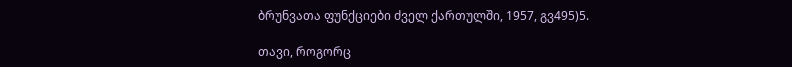ბრუნვათა ფუნქციები ძველ ქართულში, 1957, გვ495)5.

თავი, როგორც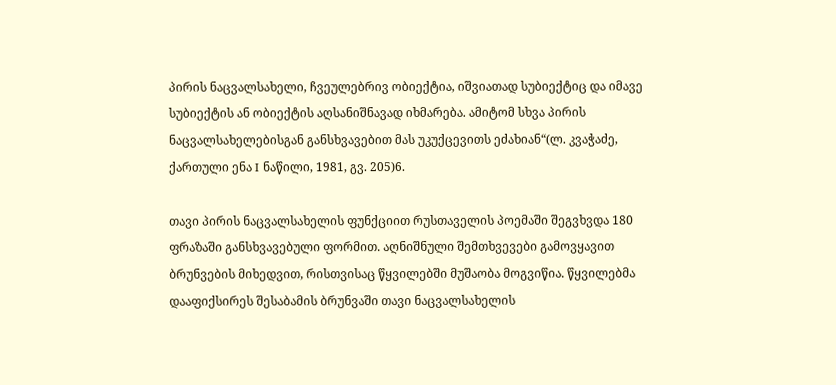პირის ნაცვალსახელი, ჩვეულებრივ ობიექტია, იშვიათად სუბიექტიც და იმავე სუბიექტის ან ობიექტის აღსანიშნავად იხმარება. ამიტომ სხვა პირის ნაცვალსახელებისგან განსხვავებით მას უკუქცევითს ეძახიან“(ლ. კვაჭაძე, ქართული ენა I ნაწილი, 1981, გვ. 205)6.

თავი პირის ნაცვალსახელის ფუნქციით რუსთაველის პოემაში შეგვხვდა 180 ფრაზაში განსხვავებული ფორმით. აღნიშნული შემთხვევები გამოვყავით ბრუნვების მიხედვით, რისთვისაც წყვილებში მუშაობა მოგვიწია. წყვილებმა დააფიქსირეს შესაბამის ბრუნვაში თავი ნაცვალსახელის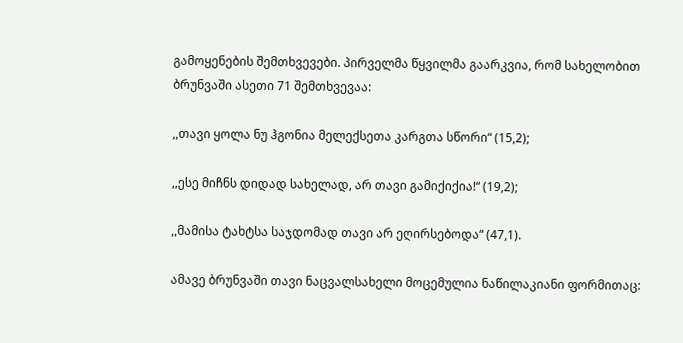გამოყენების შემთხვევები. პირველმა წყვილმა გაარკვია, რომ სახელობით ბრუნვაში ასეთი 71 შემთხვევაა:

,,თავი ყოლა ნუ ჰგონია მელექსეთა კარგთა სწორი“ (15,2);

,,ესე მიჩნს დიდად სახელად, არ თავი გამიქიქია!“ (19,2);

,,მამისა ტახტსა საჯდომად თავი არ ეღირსებოდა“ (47,1).

ამავე ბრუნვაში თავი ნაცვალსახელი მოცემულია ნაწილაკიანი ფორმითაც: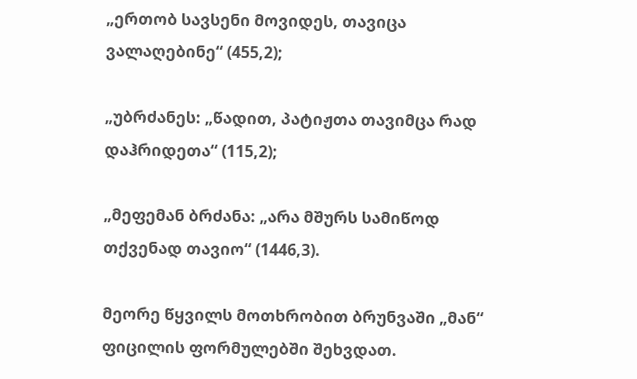„ერთობ სავსენი მოვიდეს, თავიცა ვალაღებინე“ (455,2);

„უბრძანეს: „წადით, პატიჟთა თავიმცა რად დაჰრიდეთა“ (115,2);

„მეფემან ბრძანა: „არა მშურს სამიწოდ თქვენად თავიო“ (1446,3).

მეორე წყვილს მოთხრობით ბრუნვაში „მან“ ფიცილის ფორმულებში შეხვდათ.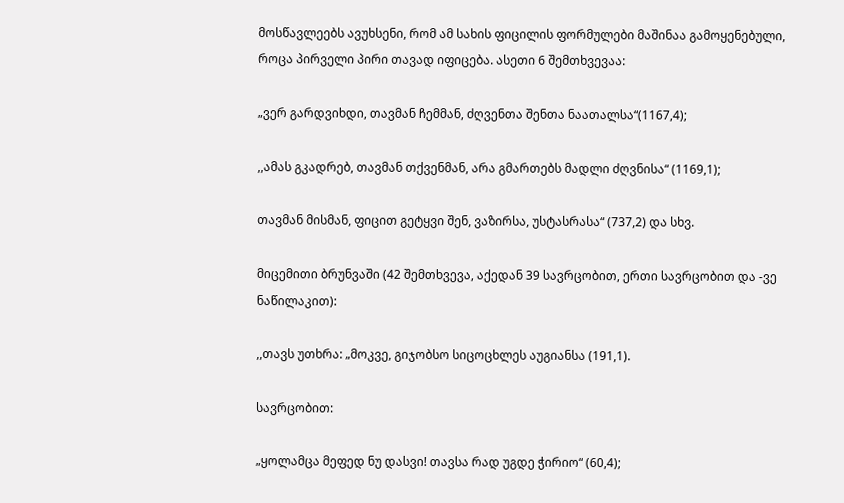მოსწავლეებს ავუხსენი, რომ ამ სახის ფიცილის ფორმულები მაშინაა გამოყენებული, როცა პირველი პირი თავად იფიცება. ასეთი 6 შემთხვევაა:

„ვერ გარდვიხდი, თავმან ჩემმან, ძღვენთა შენთა ნაათალსა“(1167,4);

,,ამას გკადრებ, თავმან თქვენმან, არა გმართებს მადლი ძღვნისა“ (1169,1);

თავმან მისმან, ფიცით გეტყვი შენ, ვაზირსა, უსტასრასა“ (737,2) და სხვ.

მიცემითი ბრუნვაში (42 შემთხვევა, აქედან 39 სავრცობით, ერთი სავრცობით და -ვე ნაწილაკით):

,,თავს უთხრა: „მოკვე, გიჯობსო სიცოცხლეს აუგიანსა (191,1).

სავრცობით:

„ყოლამცა მეფედ ნუ დასვი! თავსა რად უგდე ჭირიო“ (60,4);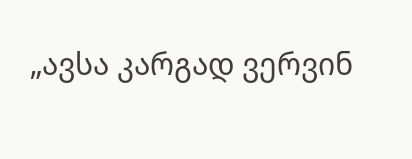„ავსა კარგად ვერვინ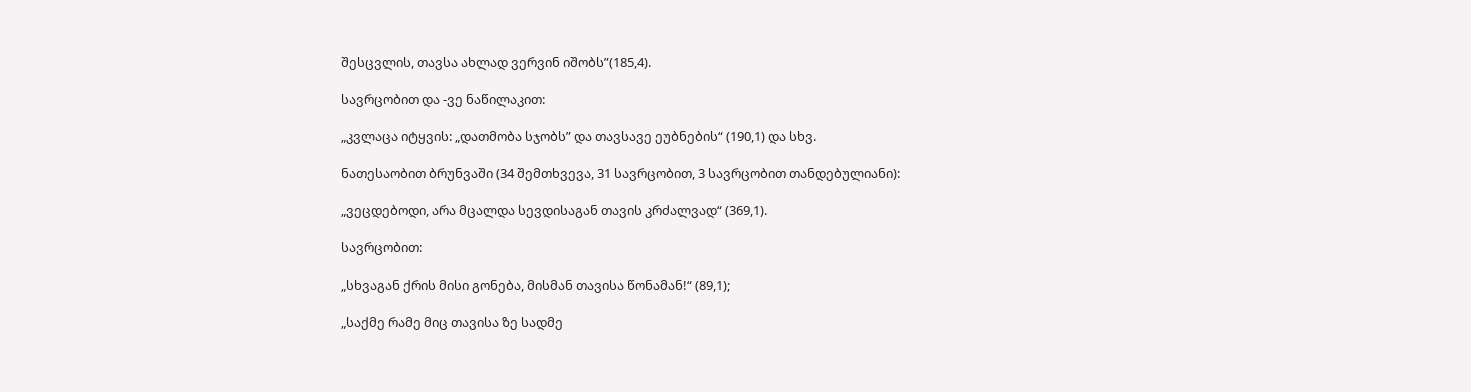შესცვლის, თავსა ახლად ვერვინ იშობს”(185,4).

სავრცობით და -ვე ნაწილაკით:

„კვლაცა იტყვის: „დათმობა სჯობს” და თავსავე ეუბნების“ (190,1) და სხვ.

ნათესაობით ბრუნვაში (34 შემთხვევა, 31 სავრცობით, 3 სავრცობით თანდებულიანი):

„ვეცდებოდი, არა მცალდა სევდისაგან თავის კრძალვად“ (369,1).

სავრცობით:

„სხვაგან ქრის მისი გონება, მისმან თავისა წონამან!“ (89,1);

„საქმე რამე მიც თავისა ზე სადმე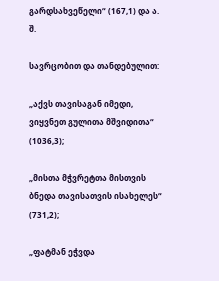გარდსახვეწელი“ (167,1) და ა. შ.

სავრცობით და თანდებულით:

„აქვს თავისაგან იმედი, ვიყვნეთ გულითა მშვიდითა“ (1036,3);

„მისთა მჭვრეტთა მისთვის ბნედა თავისათვის ისახელეს“ (731,2);

„ფატმან ეჭვდა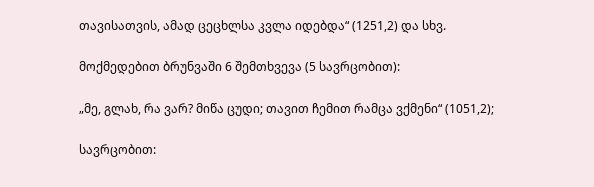თავისათვის, ამად ცეცხლსა კვლა იდებდა“ (1251,2) და სხვ.

მოქმედებით ბრუნვაში 6 შემთხვევა (5 სავრცობით):

„მე, გლახ, რა ვარ? მიწა ცუდი; თავით ჩემით რამცა ვქმენი“ (1051,2);

სავრცობით: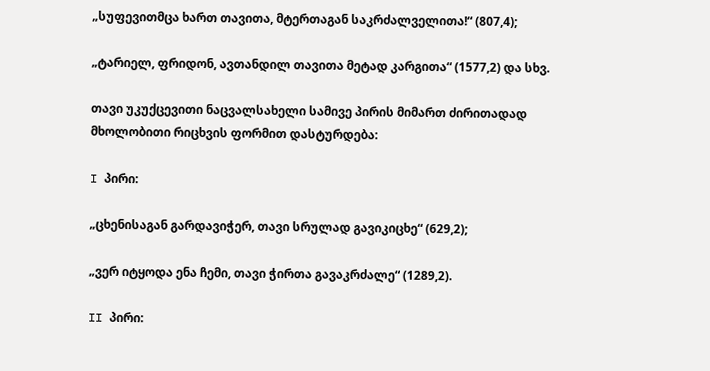„სუფევითმცა ხართ თავითა, მტერთაგან საკრძალველითა!“ (807,4);

„ტარიელ, ფრიდონ, ავთანდილ თავითა მეტად კარგითა“ (1577,2) და სხვ.

თავი უკუქცევითი ნაცვალსახელი სამივე პირის მიმართ ძირითადად მხოლობითი რიცხვის ფორმით დასტურდება:

I პირი:

„ცხენისაგან გარდავიჭერ, თავი სრულად გავიკიცხე“ (629,2);

„ვერ იტყოდა ენა ჩემი, თავი ჭირთა გავაკრძალე“ (1289,2).

II პირი: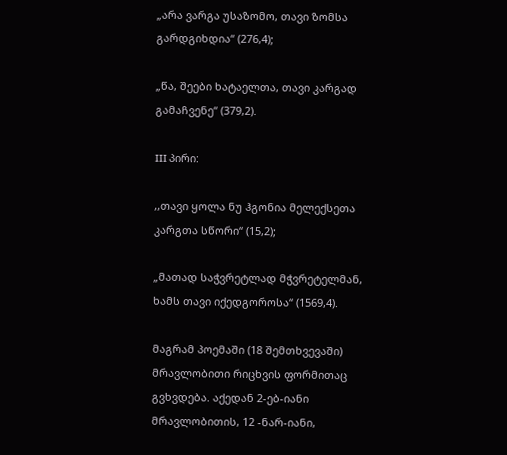„არა ვარგა უსაზომო, თავი ზომსა გარდგიხდია“ (276,4);

„წა, შეები ხატაელთა, თავი კარგად გამაჩვენე“ (379,2).

III პირი:

,,თავი ყოლა ნუ ჰგონია მელექსეთა კარგთა სწორი“ (15,2);

„მათად საჭვრეტლად მჭვრეტელმან, ხამს თავი იქედგოროსა“ (1569,4).

მაგრამ პოემაში (18 შემთხვევაში) მრავლობითი რიცხვის ფორმითაც გვხვდება. აქედან 2-ებ-იანი მრავლობითის, 12 -ნარ-იანი,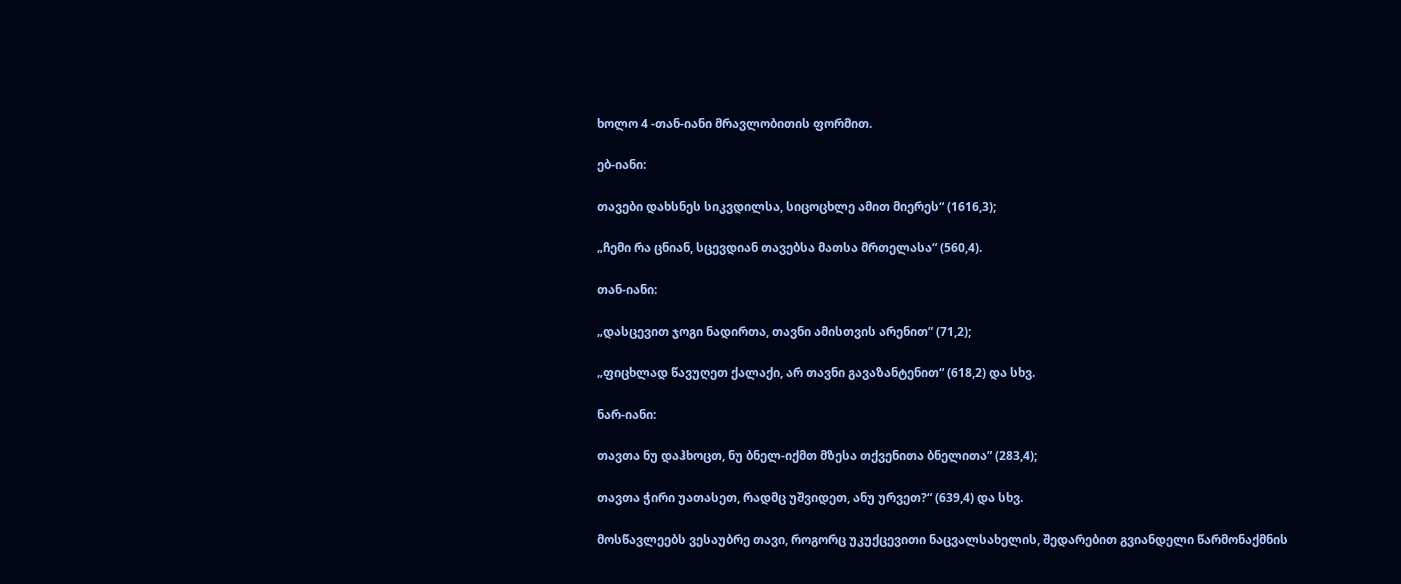ხოლო 4 -თან-იანი მრავლობითის ფორმით.

ებ-იანი:

თავები დახსნეს სიკვდილსა, სიცოცხლე ამით მიერეს“ (1616,3);

„ჩემი რა ცნიან, სცევდიან თავებსა მათსა მრთელასა“ (560,4).

თან-იანი:

„დასცევით ჯოგი ნადირთა, თავნი ამისთვის არენით” (71,2);

„ფიცხლად წავუღეთ ქალაქი, არ თავნი გავაზანტენით“ (618,2) და სხვ.

ნარ-იანი:

თავთა ნუ დაჰხოცთ, ნუ ბნელ-იქმთ მზესა თქვენითა ბნელითა” (283,4);

თავთა ჭირი უათასეთ, რადმც უშვიდეთ, ანუ ურვეთ?“ (639,4) და სხვ.

მოსწავლეებს ვესაუბრე თავი, როგორც უკუქცევითი ნაცვალსახელის, შედარებით გვიანდელი წარმონაქმნის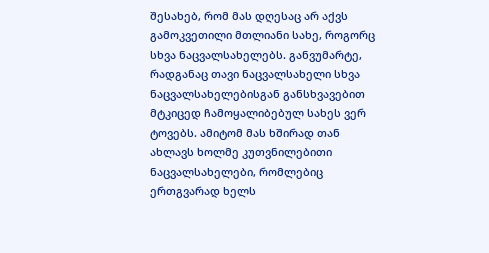შესახებ, რომ მას დღესაც არ აქვს გამოკვეთილი მთლიანი სახე, როგორც სხვა ნაცვალსახელებს. განვუმარტე, რადგანაც თავი ნაცვალსახელი სხვა ნაცვალსახელებისგან განსხვავებით მტკიცედ ჩამოყალიბებულ სახეს ვერ ტოვებს. ამიტომ მას ხშირად თან ახლავს ხოლმე კუთვნილებითი ნაცვალსახელები, რომლებიც ერთგვარად ხელს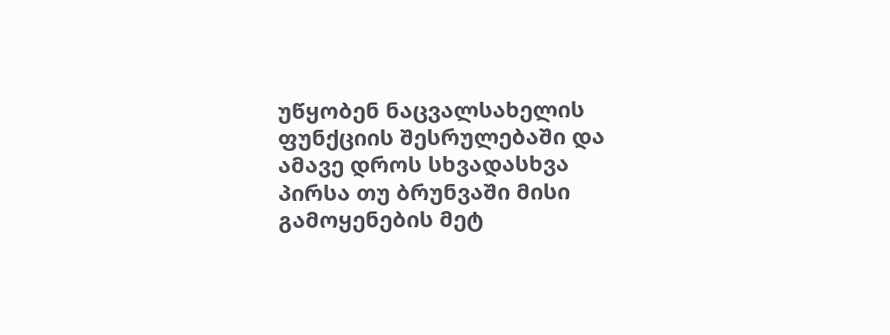უწყობენ ნაცვალსახელის ფუნქციის შესრულებაში და ამავე დროს სხვადასხვა პირსა თუ ბრუნვაში მისი გამოყენების მეტ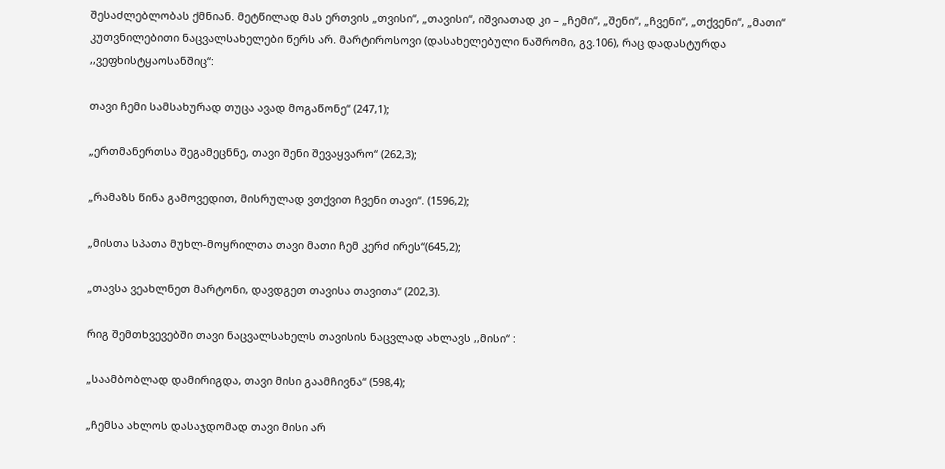შესაძლებლობას ქმნიან. მეტწილად მას ერთვის „თვისი“, „თავისი“, იშვიათად კი – „ჩემი“, „შენი“, „ჩვენი“, „თქვენი“, „მათი“ კუთვნილებითი ნაცვალსახელები წერს არ. მარტიროსოვი (დასახელებული ნაშრომი, გვ.106), რაც დადასტურდა ,,ვეფხისტყაოსანშიც“:

თავი ჩემი სამსახურად თუცა ავად მოგაწონე“ (247,1);

„ერთმანერთსა შეგამეცნნე, თავი შენი შევაყვარო“ (262,3);

„რამაზს წინა გამოვედით, მისრულად ვთქვით ჩვენი თავი“. (1596,2);

„მისთა სპათა მუხლ-მოყრილთა თავი მათი ჩემ კერძ ირეს“(645,2);

„თავსა ვეახლნეთ მარტონი, დავდგეთ თავისა თავითა“ (202,3).

რიგ შემთხვევებში თავი ნაცვალსახელს თავისის ნაცვლად ახლავს ,,მისი“ :

„საამბობლად დამირიგდა, თავი მისი გაამჩივნა“ (598,4);

„ჩემსა ახლოს დასაჯდომად თავი მისი არ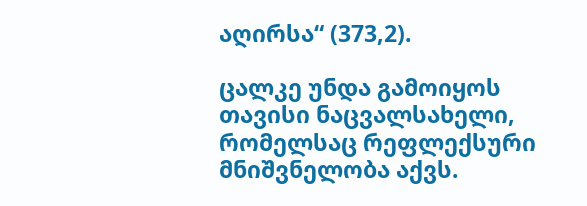აღირსა“ (373,2).

ცალკე უნდა გამოიყოს თავისი ნაცვალსახელი, რომელსაც რეფლექსური მნიშვნელობა აქვს.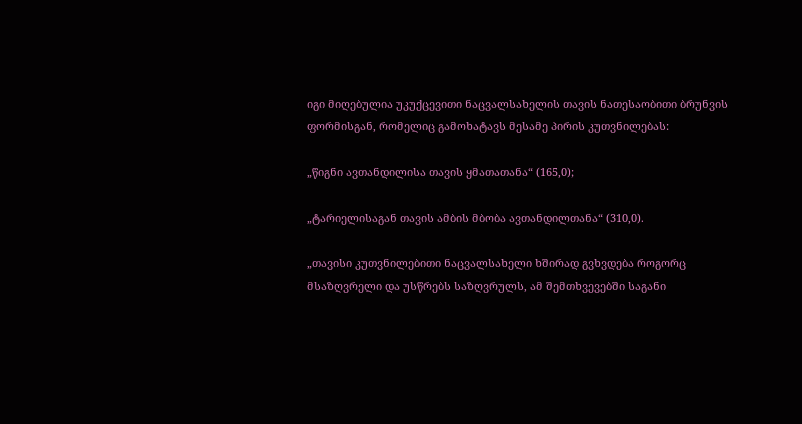იგი მიღებულია უკუქცევითი ნაცვალსახელის თავის ნათესაობითი ბრუნვის ფორმისგან, რომელიც გამოხატავს მესამე პირის კუთვნილებას:

„წიგნი ავთანდილისა თავის ყმათათანა“ (165,0);

„ტარიელისაგან თავის ამბის მბობა ავთანდილთანა“ (310,0).

„თავისი კუთვნილებითი ნაცვალსახელი ხშირად გვხვდება როგორც მსაზღვრელი და უსწრებს საზღვრულს, ამ შემთხვევებში საგანი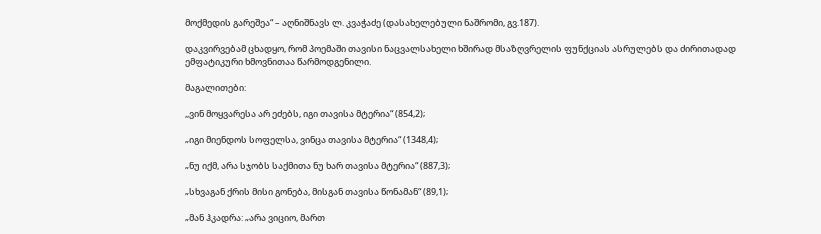მოქმედის გარეშეა“ – აღნიშნავს ლ. კვაჭაძე (დასახელებული ნაშრომი, გვ.187).

დაკვირვებამ ცხადყო, რომ პოემაში თავისი ნაცვალსახელი ხშირად მსაზღვრელის ფუნქციას ასრულებს და ძირითადად ემფატიკური ხმოვნითაა წარმოდგენილი.

მაგალითები:

,,ვინ მოყვარესა არ ეძებს, იგი თავისა მტერია“ (854,2);

„იგი მიენდოს სოფელსა, ვინცა თავისა მტერია“ (1348,4);

„ნუ იქმ, არა სჯობს საქმითა ნუ ხარ თავისა მტერია“ (887,3);

„სხვაგან ქრის მისი გონება, მისგან თავისა წონამან“ (89,1);

„მან ჰკადრა: „არა ვიციო, მართ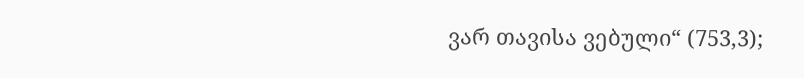ვარ თავისა ვებული“ (753,3);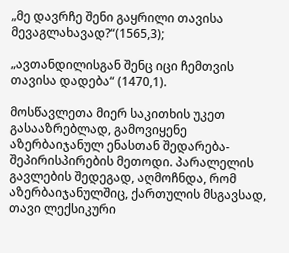„მე დავრჩე შენი გაყრილი თავისა მევაგლახავად?“(1565,3);

„ავთანდილისგან შენც იცი ჩემთვის თავისა დადება“ (1470,1).

მოსწავლეთა მიერ საკითხის უკეთ გასააზრებლად, გამოვიყენე აზერბაიჯანულ ენასთან შედარება-შეპირისპირების მეთოდი. პარალელის გავლების შედეგად, აღმოჩნდა, რომ აზერბაიჯანულშიც, ქართულის მსგავსად, თავი ლექსიკური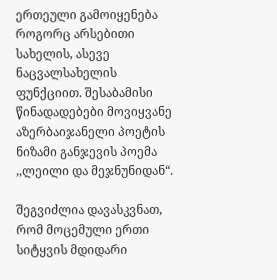ერთეული გამოიყენება როგორც არსებითი სახელის, ასევე ნაცვალსახელის ფუნქციით. შესაბამისი წინადადებები მოვიყვანე აზერბაიჯანელი პოეტის ნიზამი განჯევის პოემა ,,ლეილი და მეჯნუნიდან“.

შეგვიძლია დავასკვნათ, რომ მოცემული ერთი სიტყვის მდიდარი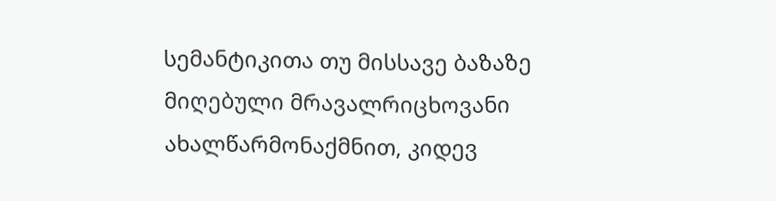სემანტიკითა თუ მისსავე ბაზაზე მიღებული მრავალრიცხოვანი ახალწარმონაქმნით, კიდევ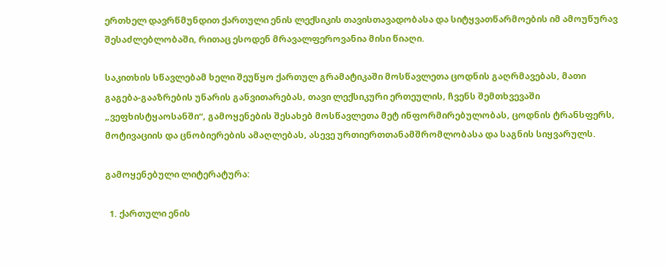ერთხელ დავრწმუნდით ქართული ენის ლექსიკის თავისთავადობასა და სიტყვათწარმოების იმ ამოუწურავ შესაძლებლობაში, რითაც ესოდენ მრავალფეროვანია მისი წიაღი.

საკითხის სწავლებამ ხელი შეუწყო ქართულ გრამატიკაში მოსწავლეთა ცოდნის გაღრმავებას, მათი გაგება-გააზრების უნარის განვითარებას, თავი ლექსიკური ერთეულის, ჩვენს შემთხვევაში „ვეფხისტყაოსანში“, გამოყენების შესახებ მოსწავლეთა მეტ ინფორმირებულობას, ცოდნის ტრანსფერს, მოტივაციის და ცნობიერების ამაღლებას, ასევე ურთიერთთანამშრომლობასა და საგნის სიყვარულს.

გამოყენებული ლიტერატურა:

  1. ქართული ენის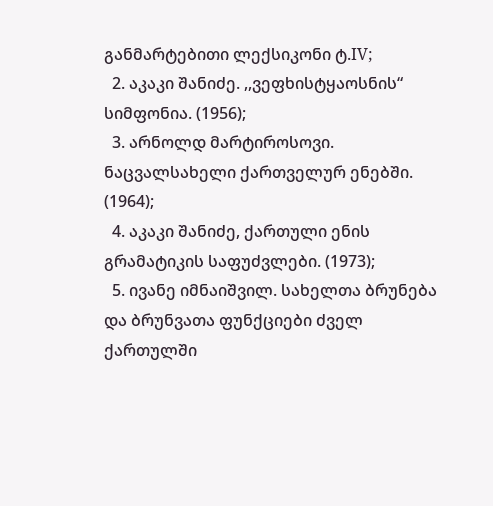განმარტებითი ლექსიკონი ტ.IV;
  2. აკაკი შანიძე. ,,ვეფხისტყაოსნის“ სიმფონია. (1956);
  3. არნოლდ მარტიროსოვი. ნაცვალსახელი ქართველურ ენებში. (1964);
  4. აკაკი შანიძე, ქართული ენის გრამატიკის საფუძვლები. (1973);
  5. ივანე იმნაიშვილ. სახელთა ბრუნება და ბრუნვათა ფუნქციები ძველ ქართულში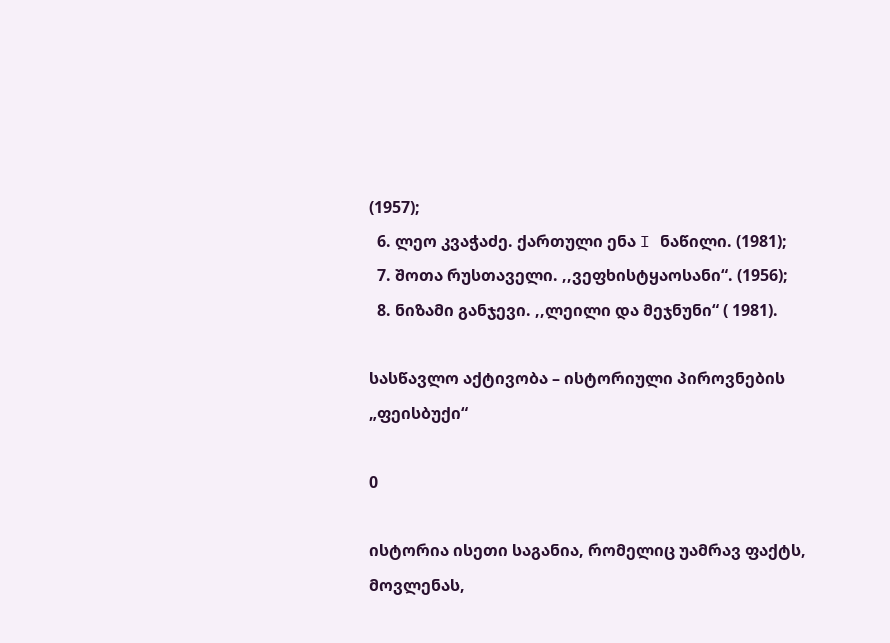(1957);
  6. ლეო კვაჭაძე. ქართული ენა I ნაწილი. (1981);
  7. შოთა რუსთაველი. ,,ვეფხისტყაოსანი“. (1956);
  8. ნიზამი განჯევი. ,,ლეილი და მეჯნუნი“ ( 1981).

სასწავლო აქტივობა – ისტორიული პიროვნების „ფეისბუქი“

0

ისტორია ისეთი საგანია, რომელიც უამრავ ფაქტს, მოვლენას,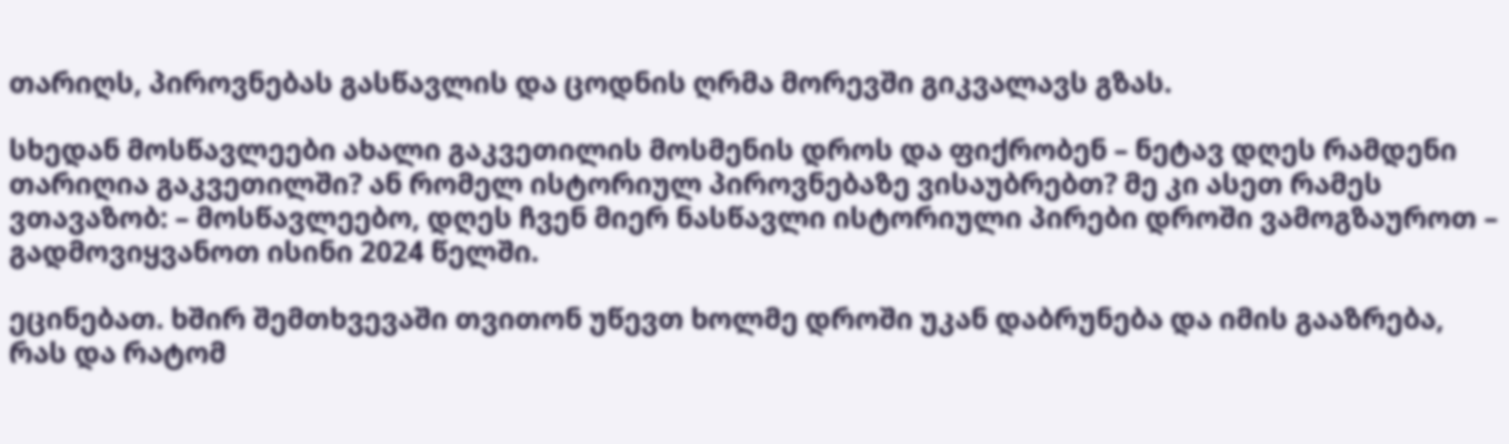თარიღს, პიროვნებას გასწავლის და ცოდნის ღრმა მორევში გიკვალავს გზას.

სხედან მოსწავლეები ახალი გაკვეთილის მოსმენის დროს და ფიქრობენ – ნეტავ დღეს რამდენი თარიღია გაკვეთილში? ან რომელ ისტორიულ პიროვნებაზე ვისაუბრებთ? მე კი ასეთ რამეს ვთავაზობ: – მოსწავლეებო, დღეს ჩვენ მიერ ნასწავლი ისტორიული პირები დროში ვამოგზაუროთ – გადმოვიყვანოთ ისინი 2024 წელში.

ეცინებათ. ხშირ შემთხვევაში თვითონ უწევთ ხოლმე დროში უკან დაბრუნება და იმის გააზრება, რას და რატომ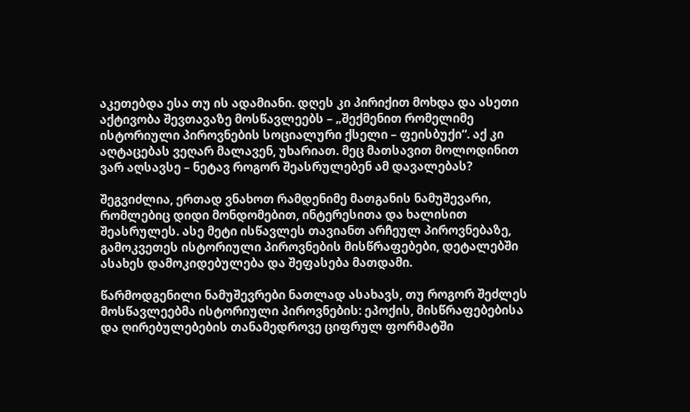აკეთებდა ესა თუ ის ადამიანი. დღეს კი პირიქით მოხდა და ასეთი აქტივობა შევთავაზე მოსწავლეებს – „შექმენით რომელიმე ისტორიული პიროვნების სოციალური ქსელი – ფეისბუქი“. აქ კი აღტაცებას ვეღარ მალავენ, უხარიათ. მეც მათსავით მოლოდინით ვარ აღსავსე – ნეტავ როგორ შეასრულებენ ამ დავალებას?

შეგვიძლია, ერთად ვნახოთ რამდენიმე მათგანის ნამუშევარი, რომლებიც დიდი მონდომებით, ინტერესითა და ხალისით შეასრულეს. ასე მეტი ისწავლეს თავიანთ არჩეულ პიროვნებაზე, გამოკვეთეს ისტორიული პიროვნების მისწრაფებები, დეტალებში ასახეს დამოკიდებულება და შეფასება მათდამი.

წარმოდგენილი ნამუშევრები ნათლად ასახავს, თუ როგორ შეძლეს მოსწავლეებმა ისტორიული პიროვნების: ეპოქის, მისწრაფებებისა და ღირებულებების თანამედროვე ციფრულ ფორმატში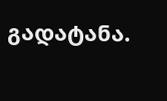გადატანა.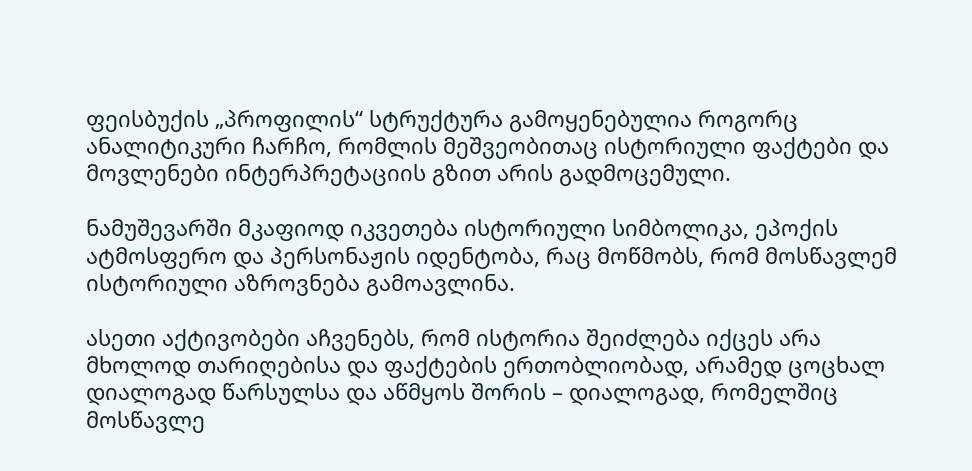ფეისბუქის „პროფილის“ სტრუქტურა გამოყენებულია როგორც ანალიტიკური ჩარჩო, რომლის მეშვეობითაც ისტორიული ფაქტები და მოვლენები ინტერპრეტაციის გზით არის გადმოცემული.

ნამუშევარში მკაფიოდ იკვეთება ისტორიული სიმბოლიკა, ეპოქის ატმოსფერო და პერსონაჟის იდენტობა, რაც მოწმობს, რომ მოსწავლემ   ისტორიული აზროვნება გამოავლინა.

ასეთი აქტივობები აჩვენებს, რომ ისტორია შეიძლება იქცეს არა მხოლოდ თარიღებისა და ფაქტების ერთობლიობად, არამედ ცოცხალ დიალოგად წარსულსა და აწმყოს შორის – დიალოგად, რომელშიც მოსწავლე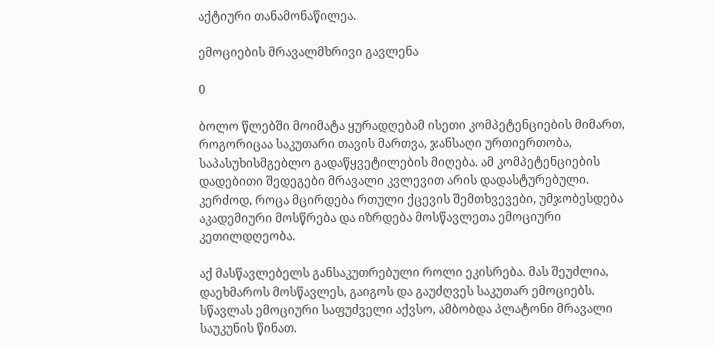აქტიური თანამონაწილეა.

ემოციების მრავალმხრივი გავლენა

0

ბოლო წლებში მოიმატა ყურადღებამ ისეთი კომპეტენციების მიმართ, როგორიცაა საკუთარი თავის მართვა, ჯანსაღი ურთიერთობა, საპასუხისმგებლო გადაწყვეტილების მიღება. ამ კომპეტენციების დადებითი შედეგები მრავალი კვლევით არის დადასტურებული. კერძოდ, როცა მცირდება რთული ქცევის შემთხვევები, უმჯობესდება აკადემიური მოსწრება და იზრდება მოსწავლეთა ემოციური კეთილდღეობა.

აქ მასწავლებელს განსაკუთრებული როლი ეკისრება. მას შეუძლია, დაეხმაროს მოსწავლეს, გაიგოს და გაუძღვეს საკუთარ ემოციებს. სწავლას ემოციური საფუძველი აქვსო, ამბობდა პლატონი მრავალი საუკუნის წინათ.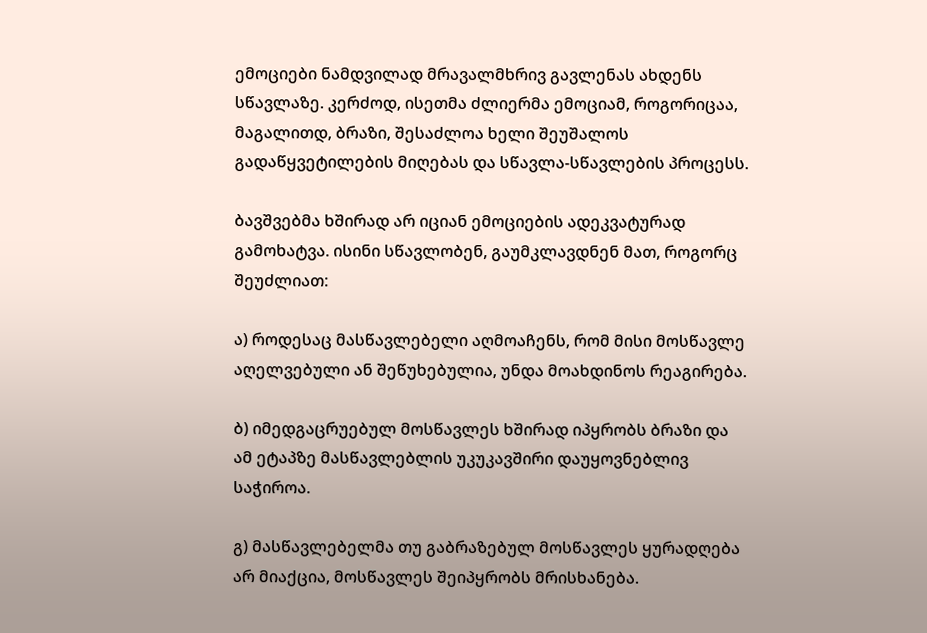ემოციები ნამდვილად მრავალმხრივ გავლენას ახდენს სწავლაზე. კერძოდ, ისეთმა ძლიერმა ემოციამ, როგორიცაა, მაგალითდ, ბრაზი, შესაძლოა ხელი შეუშალოს გადაწყვეტილების მიღებას და სწავლა-სწავლების პროცესს.

ბავშვებმა ხშირად არ იციან ემოციების ადეკვატურად გამოხატვა. ისინი სწავლობენ, გაუმკლავდნენ მათ, როგორც შეუძლიათ:

ა) როდესაც მასწავლებელი აღმოაჩენს, რომ მისი მოსწავლე აღელვებული ან შეწუხებულია, უნდა მოახდინოს რეაგირება.

ბ) იმედგაცრუებულ მოსწავლეს ხშირად იპყრობს ბრაზი და ამ ეტაპზე მასწავლებლის უკუკავშირი დაუყოვნებლივ საჭიროა.

გ) მასწავლებელმა თუ გაბრაზებულ მოსწავლეს ყურადღება არ მიაქცია, მოსწავლეს შეიპყრობს მრისხანება.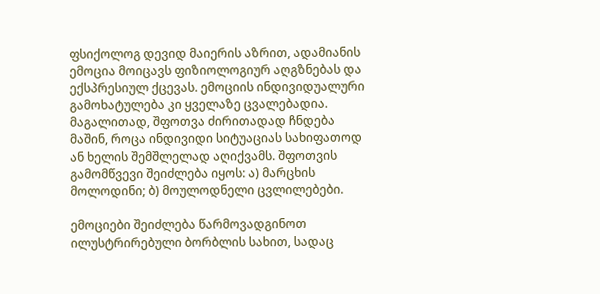ფსიქოლოგ დევიდ მაიერის აზრით, ადამიანის ემოცია მოიცავს ფიზიოლოგიურ აღგზნებას და ექსპრესიულ ქცევას. ემოციის ინდივიდუალური გამოხატულება კი ყველაზე ცვალებადია. მაგალითად, შფოთვა ძირითადად ჩნდება მაშინ, როცა ინდივიდი სიტუაციას სახიფათოდ ან ხელის შემშლელად აღიქვამს. შფოთვის გამომწვევი შეიძლება იყოს: ა) მარცხის მოლოდინი; ბ) მოულოდნელი ცვლილებები.

ემოციები შეიძლება წარმოვადგინოთ ილუსტრირებული ბორბლის სახით, სადაც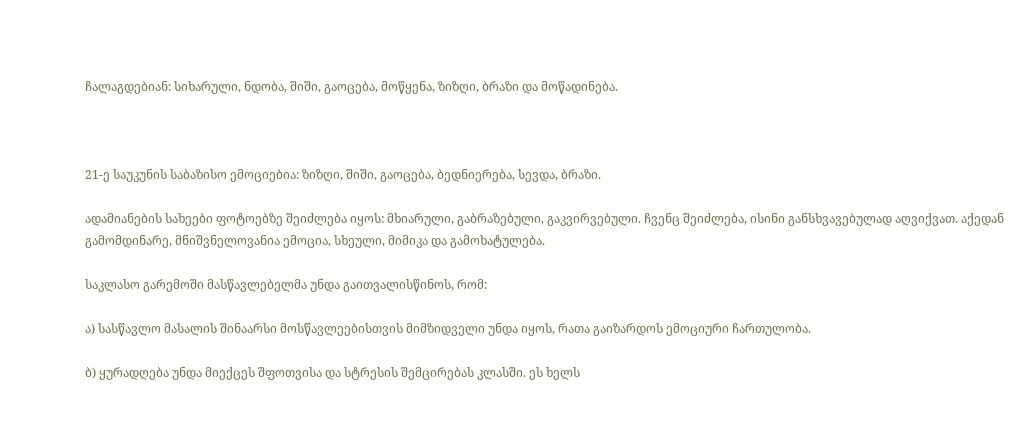ჩალაგდებიან: სიხარული, ნდობა, შიში, გაოცება, მოწყენა, ზიზღი, ბრაზი და მოწადინება.



21-ე საუკუნის საბაზისო ემოციებია: ზიზღი, შიში, გაოცება, ბედნიერება, სევდა, ბრაზი.

ადამიანების სახეები ფოტოებზე შეიძლება იყოს: მხიარული, გაბრაზებული, გაკვირვებული. ჩვენც შეიძლება, ისინი განსხვავებულად აღვიქვათ. აქედან გამომდინარე, მნიშვნელოვანია ემოცია, სხეული, მიმიკა და გამოხატულება.

საკლასო გარემოში მასწავლებელმა უნდა გაითვალისწინოს, რომ:

ა) სასწავლო მასალის შინაარსი მოსწავლეებისთვის მიმზიდველი უნდა იყოს, რათა გაიზარდოს ემოციური ჩართულობა.

ბ) ყურადღება უნდა მიექცეს შფოთვისა და სტრესის შემცირებას კლასში. ეს ხელს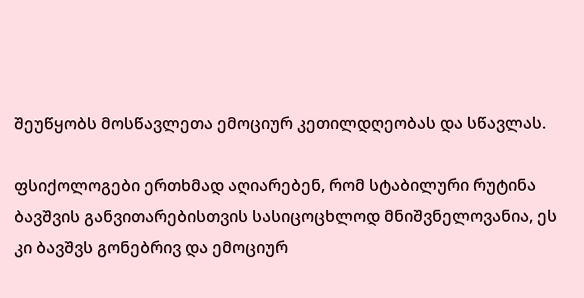შეუწყობს მოსწავლეთა ემოციურ კეთილდღეობას და სწავლას.

ფსიქოლოგები ერთხმად აღიარებენ, რომ სტაბილური რუტინა ბავშვის განვითარებისთვის სასიცოცხლოდ მნიშვნელოვანია, ეს კი ბავშვს გონებრივ და ემოციურ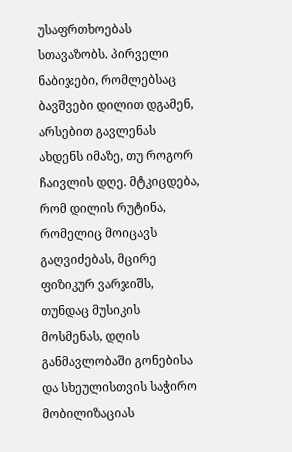უსაფრთხოებას სთავაზობს. პირველი ნაბიჯები, რომლებსაც ბავშვები დილით დგამენ, არსებით გავლენას ახდენს იმაზე, თუ როგორ ჩაივლის დღე. მტკიცდება, რომ დილის რუტინა, რომელიც მოიცავს გაღვიძებას, მცირე ფიზიკურ ვარჯიშს, თუნდაც მუსიკის მოსმენას, დღის განმავლობაში გონებისა და სხეულისთვის საჭირო მობილიზაციას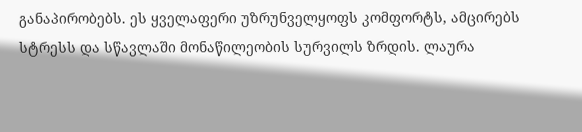განაპირობებს. ეს ყველაფერი უზრუნველყოფს კომფორტს, ამცირებს სტრესს და სწავლაში მონაწილეობის სურვილს ზრდის. ლაურა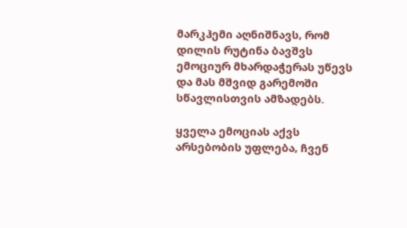მარკჰემი აღნიშნავს, რომ დილის რუტინა ბავშვს ემოციურ მხარდაჭერას უწევს და მას მშვიდ გარემოში სწავლისთვის ამზადებს.

ყველა ემოციას აქვს არსებობის უფლება, ჩვენ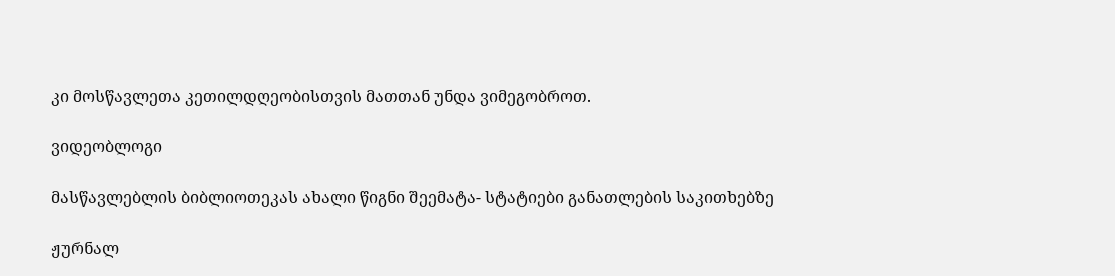კი მოსწავლეთა კეთილდღეობისთვის მათთან უნდა ვიმეგობროთ.

ვიდეობლოგი

მასწავლებლის ბიბლიოთეკას ახალი წიგნი შეემატა- სტატიები განათლების საკითხებზე

ჟურნალ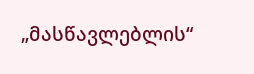„მასწავლებლის“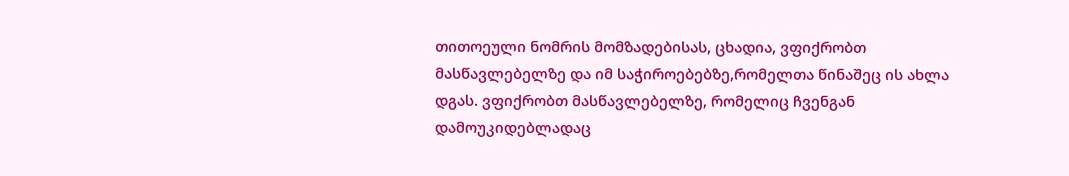თითოეული ნომრის მომზადებისას, ცხადია, ვფიქრობთ მასწავლებელზე და იმ საჭიროებებზე,რომელთა წინაშეც ის ახლა დგას. ვფიქრობთ მასწავლებელზე, რომელიც ჩვენგან დამოუკიდებლადაც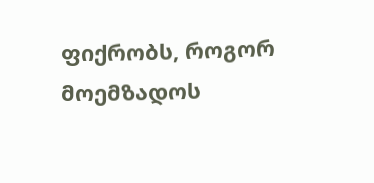ფიქრობს, როგორ მოემზადოს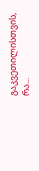გაკვეთილისთვის, რა...